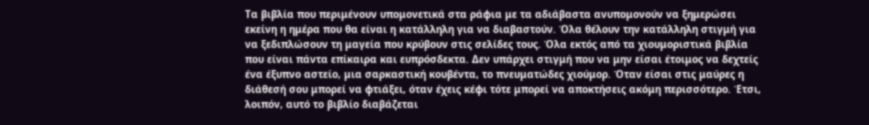Τα βιβλία που περιμένουν υπομονετικά στα ράφια με τα αδιάβαστα ανυπομονούν να ξημερώσει εκείνη η ημέρα που θα είναι η κατάλληλη για να διαβαστούν. Όλα θέλουν την κατάλληλη στιγμή για να ξεδιπλώσουν τη μαγεία που κρύβουν στις σελίδες τους. Όλα εκτός από τα χιουμοριστικά βιβλία που είναι πάντα επίκαιρα και ευπρόσδεκτα. Δεν υπάρχει στιγμή που να μην είσαι έτοιμος να δεχτείς ένα έξυπνο αστείο, μια σαρκαστική κουβέντα, το πνευματώδες χιούμορ. Όταν είσαι στις μαύρες η διάθεσή σου μπορεί να φτιάξει, όταν έχεις κέφι τότε μπορεί να αποκτήσεις ακόμη περισσότερο. Έτσι, λοιπόν, αυτό το βιβλίο διαβάζεται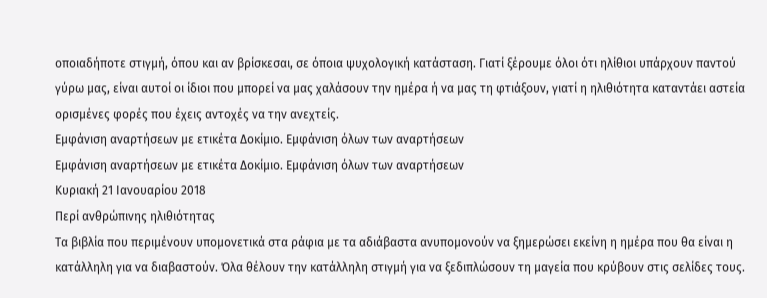οποιαδήποτε στιγμή, όπου και αν βρίσκεσαι, σε όποια ψυχολογική κατάσταση. Γιατί ξέρουμε όλοι ότι ηλίθιοι υπάρχουν παντού γύρω μας, είναι αυτοί οι ίδιοι που μπορεί να μας χαλάσουν την ημέρα ή να μας τη φτιάξουν, γιατί η ηλιθιότητα καταντάει αστεία ορισμένες φορές που έχεις αντοχές να την ανεχτείς.
Εμφάνιση αναρτήσεων με ετικέτα Δοκίμιο. Εμφάνιση όλων των αναρτήσεων
Εμφάνιση αναρτήσεων με ετικέτα Δοκίμιο. Εμφάνιση όλων των αναρτήσεων
Κυριακή 21 Ιανουαρίου 2018
Περί ανθρώπινης ηλιθιότητας
Τα βιβλία που περιμένουν υπομονετικά στα ράφια με τα αδιάβαστα ανυπομονούν να ξημερώσει εκείνη η ημέρα που θα είναι η κατάλληλη για να διαβαστούν. Όλα θέλουν την κατάλληλη στιγμή για να ξεδιπλώσουν τη μαγεία που κρύβουν στις σελίδες τους.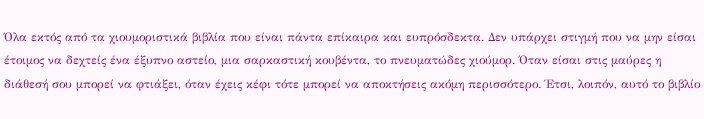Όλα εκτός από τα χιουμοριστικά βιβλία που είναι πάντα επίκαιρα και ευπρόσδεκτα. Δεν υπάρχει στιγμή που να μην είσαι έτοιμος να δεχτείς ένα έξυπνο αστείο, μια σαρκαστική κουβέντα, το πνευματώδες χιούμορ. Όταν είσαι στις μαύρες η διάθεσή σου μπορεί να φτιάξει, όταν έχεις κέφι τότε μπορεί να αποκτήσεις ακόμη περισσότερο. Έτσι, λοιπόν, αυτό το βιβλίο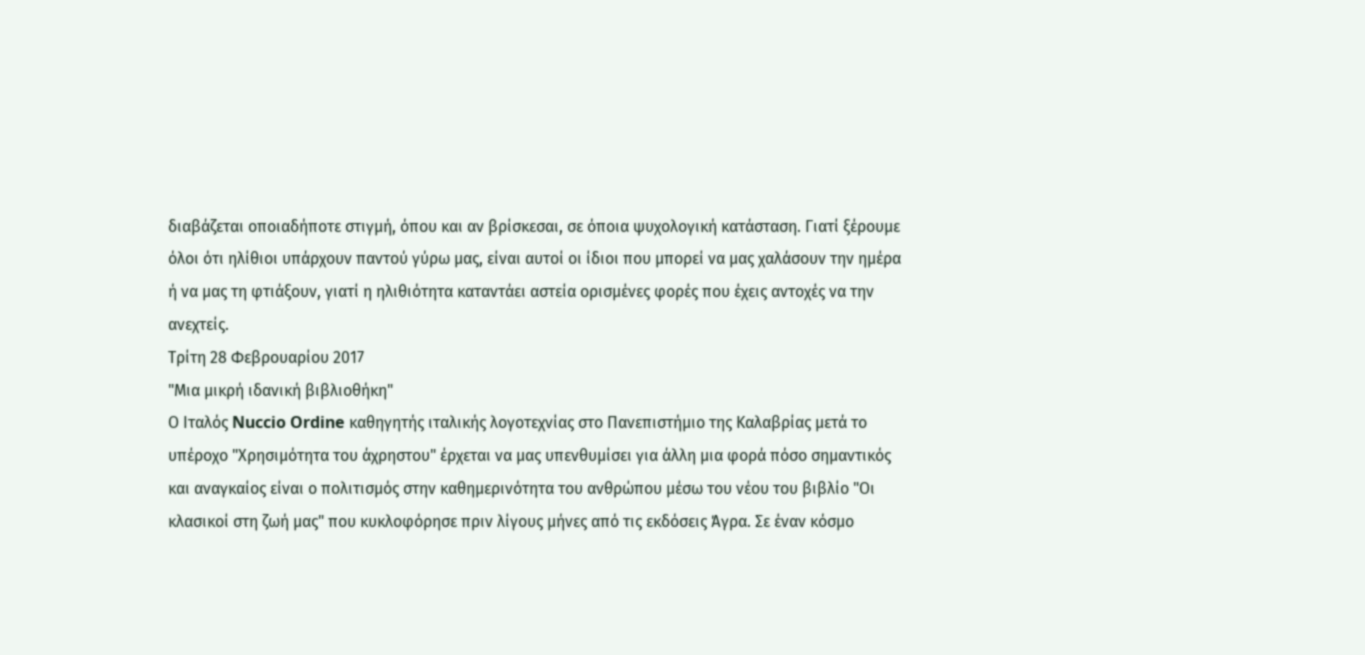διαβάζεται οποιαδήποτε στιγμή, όπου και αν βρίσκεσαι, σε όποια ψυχολογική κατάσταση. Γιατί ξέρουμε όλοι ότι ηλίθιοι υπάρχουν παντού γύρω μας, είναι αυτοί οι ίδιοι που μπορεί να μας χαλάσουν την ημέρα ή να μας τη φτιάξουν, γιατί η ηλιθιότητα καταντάει αστεία ορισμένες φορές που έχεις αντοχές να την ανεχτείς.
Τρίτη 28 Φεβρουαρίου 2017
"Μια μικρή ιδανική βιβλιοθήκη"
Ο Ιταλός Nuccio Ordine καθηγητής ιταλικής λογοτεχνίας στο Πανεπιστήμιο της Καλαβρίας μετά το υπέροχο "Χρησιμότητα του άχρηστου" έρχεται να μας υπενθυμίσει για άλλη μια φορά πόσο σημαντικός και αναγκαίος είναι ο πολιτισμός στην καθημερινότητα του ανθρώπου μέσω του νέου του βιβλίο "Οι κλασικοί στη ζωή μας" που κυκλοφόρησε πριν λίγους μήνες από τις εκδόσεις Άγρα. Σε έναν κόσμο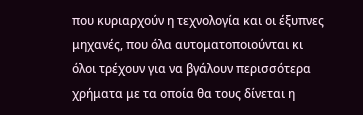που κυριαρχούν η τεχνολογία και οι έξυπνες μηχανές, που όλα αυτοματοποιούνται κι όλοι τρέχουν για να βγάλουν περισσότερα χρήματα με τα οποία θα τους δίνεται η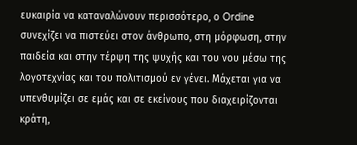ευκαιρία να καταναλώνουν περισσότερο, ο Ordine συνεχίζει να πιστεύει στον άνθρωπο, στη μόρφωση, στην παιδεία και στην τέρψη της ψυχής και του νου μέσω της λογοτεχνίας και του πολιτισμού εν γένει. Μάχεται για να υπενθυμίζει σε εμάς και σε εκείνους που διαχειρίζονται κράτη,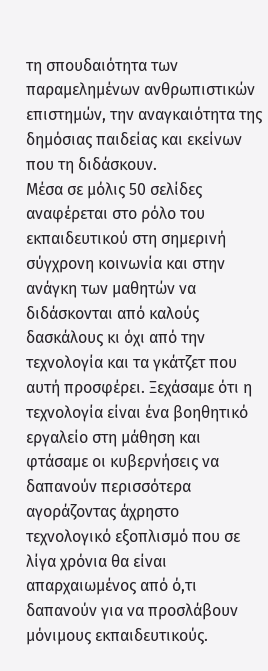τη σπουδαιότητα των παραμελημένων ανθρωπιστικών επιστημών, την αναγκαιότητα της δημόσιας παιδείας και εκείνων που τη διδάσκουν.
Μέσα σε μόλις 50 σελίδες αναφέρεται στο ρόλο του εκπαιδευτικού στη σημερινή σύγχρονη κοινωνία και στην ανάγκη των μαθητών να διδάσκονται από καλούς δασκάλους κι όχι από την τεχνολογία και τα γκάτζετ που αυτή προσφέρει. Ξεχάσαμε ότι η τεχνολογία είναι ένα βοηθητικό εργαλείο στη μάθηση και φτάσαμε οι κυβερνήσεις να δαπανούν περισσότερα αγοράζοντας άχρηστο τεχνολογικό εξοπλισμό που σε λίγα χρόνια θα είναι απαρχαιωμένος από ό,τι δαπανούν για να προσλάβουν μόνιμους εκπαιδευτικούς.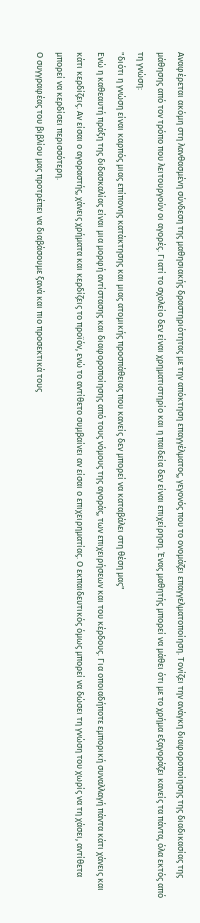Αναφέρεται ακόμη στη λανθασμένη σύνδεση της μαθησιακής δραστηριότητας με την απόκτηση επαγγέλματος, γεγονός που το ονομάζει επαγγελματοποίηση. Τονίζει την ανάγκη διαφοροποίησης της διαδικασίας της μάθησης από τον τρόπο που λειτουργούν οι αγορές. Γιατί το σχολείο δεν είναι χρηματιστηρίο και η παιδεία δεν είναι επιχείρηση. Ένας μαθητής μπορεί να μάθει ότι με το χρήμα εξαγοράζει κανείς τα πάντα, όλα εκτός από τη γνώση:
"διότι η γνώση είναι καρπός μιας επίπονης κατάκτησης και μιας ατομικής προσπάθειας που κανείς δεν μπορεί να καταβάλει στη θέση μας"
Ενώ η καθεαυτή πράξη της διδασκαλίας είναι μια μορφή αντίστασης και διαφοροποίησης από τους νόμους της αγοράς, των επιχειρήσεων και του κέρδους. Για οποιαδήποτε εμπορική συναλλαγή πάντα κάτι χάνεις και κάτι κερδίζεις. Αν είσαι ο αγοραστής, χάνεις χρήματα και κερδίζεις το προϊόν, ενώ το αντίθετο συμβαίνει αν είσαι ο επιχειρηματίας. Ο εκπαιδευτικός όμως μπορεί να δώσει τη γνώση του χωρίς να τη χάσει, αντίθετα μπορεί να κερδίσει περισσότερη.
Ο συγγραφέας του βιβλίου μας προτρέπει να διαβάσουμε ξανά και πιο προσεκτικά τους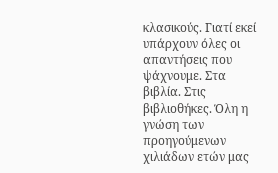κλασικούς. Γιατί εκεί υπάρχουν όλες οι απαντήσεις που ψάχνουμε. Στα βιβλία. Στις βιβλιοθήκες. Όλη η γνώση των προηγούμενων χιλιάδων ετών μας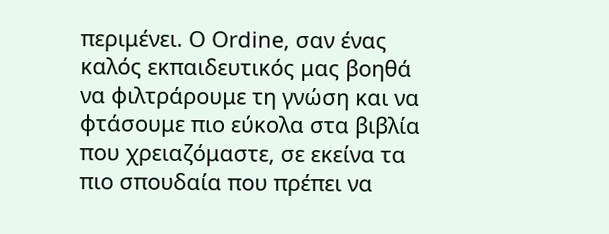περιμένει. Ο Ordine, σαν ένας καλός εκπαιδευτικός μας βοηθά να φιλτράρουμε τη γνώση και να φτάσουμε πιο εύκολα στα βιβλία που χρειαζόμαστε, σε εκείνα τα πιο σπουδαία που πρέπει να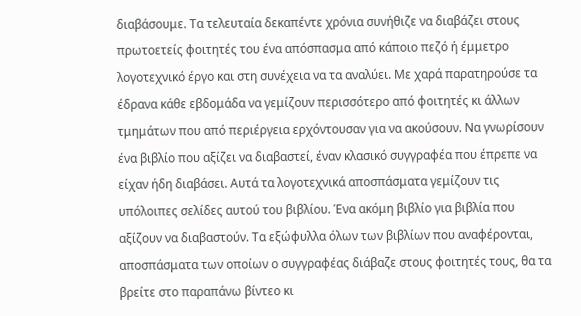διαβάσουμε. Τα τελευταία δεκαπέντε χρόνια συνήθιζε να διαβάζει στους πρωτοετείς φοιτητές του ένα απόσπασμα από κάποιο πεζό ή έμμετρο λογοτεχνικό έργο και στη συνέχεια να τα αναλύει. Με χαρά παρατηρούσε τα έδρανα κάθε εβδομάδα να γεμίζουν περισσότερο από φοιτητές κι άλλων τμημάτων που από περιέργεια ερχόντουσαν για να ακούσουν. Να γνωρίσουν ένα βιβλίο που αξίζει να διαβαστεί, έναν κλασικό συγγραφέα που έπρεπε να είχαν ήδη διαβάσει. Αυτά τα λογοτεχνικά αποσπάσματα γεμίζουν τις υπόλοιπες σελίδες αυτού του βιβλίου. Ένα ακόμη βιβλίο για βιβλία που αξίζουν να διαβαστούν. Τα εξώφυλλα όλων των βιβλίων που αναφέρονται, αποσπάσματα των οποίων ο συγγραφέας διάβαζε στους φοιτητές τους, θα τα βρείτε στο παραπάνω βίντεο κι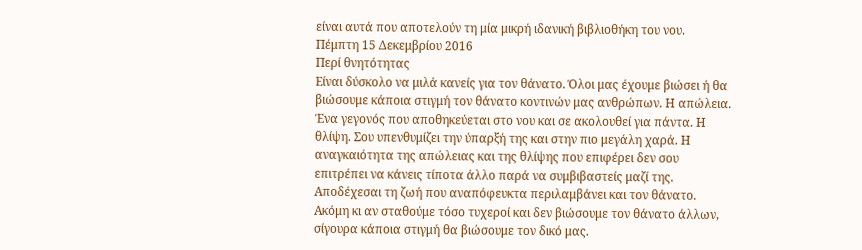είναι αυτά που αποτελούν τη μία μικρή ιδανική βιβλιοθήκη του νου.
Πέμπτη 15 Δεκεμβρίου 2016
Περί θνητότητας
Είναι δύσκολο να μιλά κανείς για τον θάνατο. Όλοι μας έχουμε βιώσει ή θα βιώσουμε κάποια στιγμή τον θάνατο κοντινών μας ανθρώπων. Η απώλεια. Ένα γεγονός που αποθηκεύεται στο νου και σε ακολουθεί για πάντα. Η θλίψη. Σου υπενθυμίζει την ύπαρξή της και στην πιο μεγάλη χαρά. Η αναγκαιότητα της απώλειας και της θλίψης που επιφέρει δεν σου επιτρέπει να κάνεις τίποτα άλλο παρά να συμβιβαστείς μαζί της. Αποδέχεσαι τη ζωή που αναπόφευκτα περιλαμβάνει και τον θάνατο. Ακόμη κι αν σταθούμε τόσο τυχεροί και δεν βιώσουμε τον θάνατο άλλων, σίγουρα κάποια στιγμή θα βιώσουμε τον δικό μας.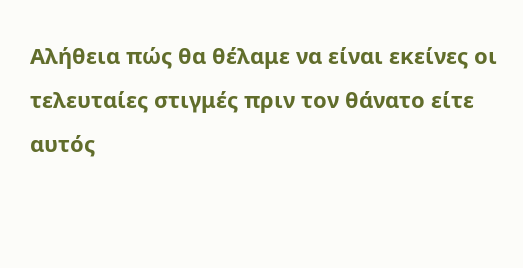Αλήθεια πώς θα θέλαμε να είναι εκείνες οι τελευταίες στιγμές πριν τον θάνατο είτε αυτός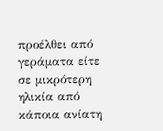προέλθει από γεράματα είτε σε μικρότερη ηλικία από κάποια ανίατη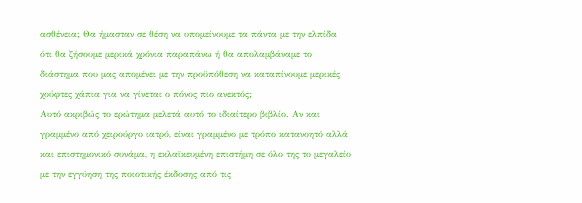ασθένεια; Θα ήμασταν σε θέση να υπομείνουμε τα πάντα με την ελπίδα ότι θα ζήσουμε μερικά χρόνια παραπάνω ή θα απολαμβάναμε το διάστημα που μας απομένει με την προϋπόθεση να καταπίνουμε μερικές χούφτες χάπια για να γίνεται ο πόνος πιο ανεκτός;
Αυτό ακριβώς το ερώτημα μελετά αυτό το ιδιαίτερο βιβλίο. Αν και γραμμένο από χειρούργο ιατρό, είναι γραμμένο με τρόπο κατανοητό αλλά και επιστημονικό συνάμα, η εκλαϊκευμένη επιστήμη σε όλο της το μεγαλείο με την εγγύηση της ποιοτικής έκδοσης από τις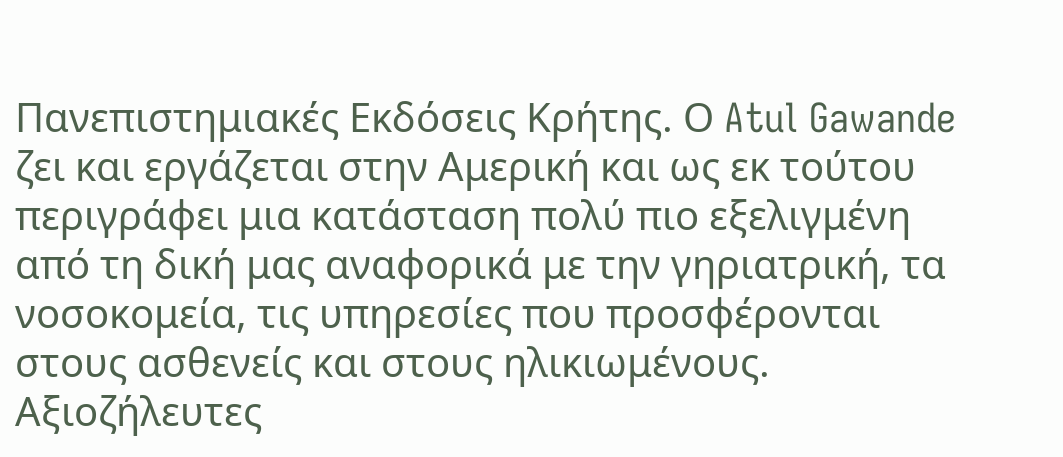Πανεπιστημιακές Εκδόσεις Κρήτης. Ο Atul Gawande ζει και εργάζεται στην Αμερική και ως εκ τούτου περιγράφει μια κατάσταση πολύ πιο εξελιγμένη από τη δική μας αναφορικά με την γηριατρική, τα νοσοκομεία, τις υπηρεσίες που προσφέρονται στους ασθενείς και στους ηλικιωμένους. Αξιοζήλευτες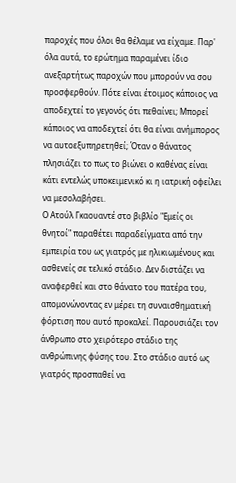παροχές που όλοι θα θέλαμε να είχαμε. Παρ' όλα αυτά, το ερώτημα παραμένει ίδιο ανεξαρτήτως παροχών που μπορούν να σου προσφερθούν. Πότε είναι έτοιμος κάποιος να αποδεχτεί το γεγονός ότι πεθαίνει; Μπορεί κάποιος να αποδεχτεί ότι θα είναι ανήμπορος να αυτοεξυπηρετηθεί; Όταν ο θάνατος πλησιάζει το πως το βιώνει ο καθένας είναι κάτι εντελώς υποκειμενικό κι η ιατρική οφείλει να μεσολαβήσει.
Ο Ατούλ Γκαουαντέ στο βιβλίο "Εμείς οι θνητοί" παραθέτει παραδείγματα από την εμπειρία του ως γιατρός με ηλικιωμένους και ασθενείς σε τελικό στάδιο. Δεν διστάζει να αναφερθεί και στο θάνατο του πατέρα του, απομονώνοντας εν μέρει τη συναισθηματική φόρτιση που αυτό προκαλεί. Παρουσιάζει τον άνθρωπο στο χειρότερο στάδιο της ανθρώπινης φύσης του. Στο στάδιο αυτό ως γιατρός προσπαθεί να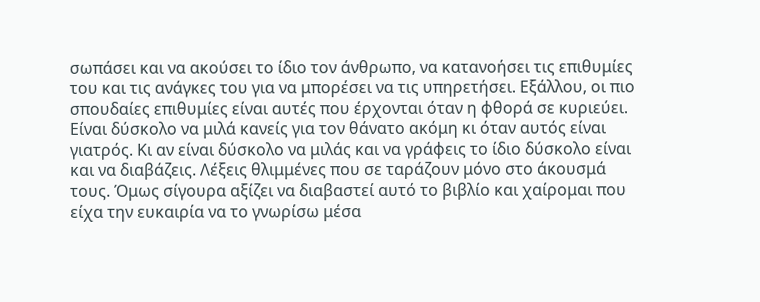σωπάσει και να ακούσει το ίδιο τον άνθρωπο, να κατανοήσει τις επιθυμίες του και τις ανάγκες του για να μπορέσει να τις υπηρετήσει. Εξάλλου, οι πιο σπουδαίες επιθυμίες είναι αυτές που έρχονται όταν η φθορά σε κυριεύει.
Είναι δύσκολο να μιλά κανείς για τον θάνατο ακόμη κι όταν αυτός είναι γιατρός. Κι αν είναι δύσκολο να μιλάς και να γράφεις το ίδιο δύσκολο είναι και να διαβάζεις. Λέξεις θλιμμένες που σε ταράζουν μόνο στο άκουσμά τους. Όμως σίγουρα αξίζει να διαβαστεί αυτό το βιβλίο και χαίρομαι που είχα την ευκαιρία να το γνωρίσω μέσα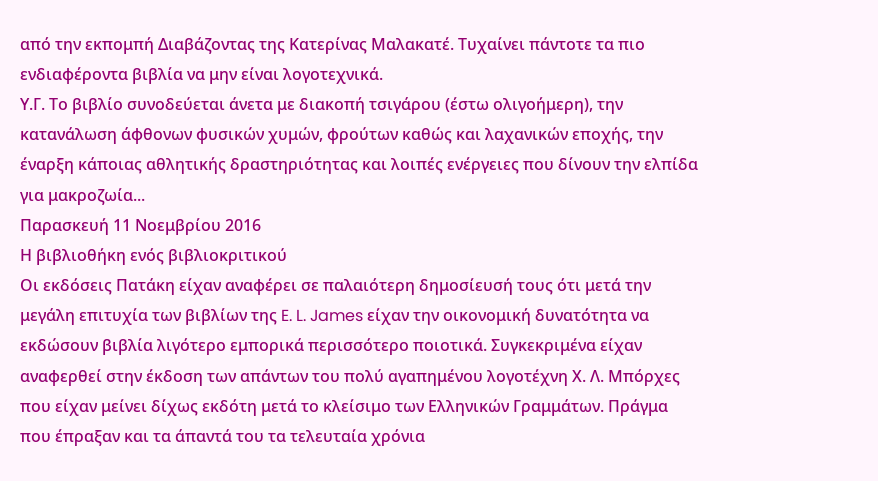από την εκπομπή Διαβάζοντας της Κατερίνας Μαλακατέ. Τυχαίνει πάντοτε τα πιο ενδιαφέροντα βιβλία να μην είναι λογοτεχνικά.
Υ.Γ. Το βιβλίο συνοδεύεται άνετα με διακοπή τσιγάρου (έστω ολιγοήμερη), την κατανάλωση άφθονων φυσικών χυμών, φρούτων καθώς και λαχανικών εποχής, την έναρξη κάποιας αθλητικής δραστηριότητας και λοιπές ενέργειες που δίνουν την ελπίδα για μακροζωία...
Παρασκευή 11 Νοεμβρίου 2016
Η βιβλιοθήκη ενός βιβλιοκριτικού
Οι εκδόσεις Πατάκη είχαν αναφέρει σε παλαιότερη δημοσίευσή τους ότι μετά την μεγάλη επιτυχία των βιβλίων της E. L. James είχαν την οικονομική δυνατότητα να εκδώσουν βιβλία λιγότερο εμπορικά περισσότερο ποιοτικά. Συγκεκριμένα είχαν αναφερθεί στην έκδοση των απάντων του πολύ αγαπημένου λογοτέχνη Χ. Λ. Μπόρχες που είχαν μείνει δίχως εκδότη μετά το κλείσιμο των Ελληνικών Γραμμάτων. Πράγμα που έπραξαν και τα άπαντά του τα τελευταία χρόνια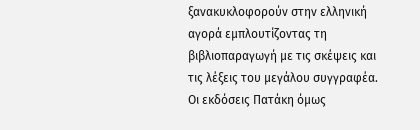ξανακυκλοφορούν στην ελληνική αγορά εμπλουτίζοντας τη βιβλιοπαραγωγή με τις σκέψεις και τις λέξεις του μεγάλου συγγραφέα. Οι εκδόσεις Πατάκη όμως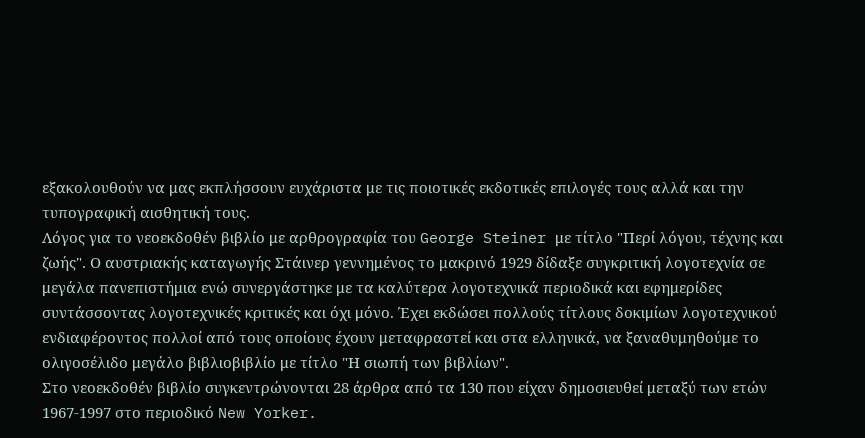εξακολουθούν να μας εκπλήσσουν ευχάριστα με τις ποιοτικές εκδοτικές επιλογές τους αλλά και την τυπογραφική αισθητική τους.
Λόγος για το νεοεκδοθέν βιβλίο με αρθρογραφία του George Steiner με τίτλο "Περί λόγου, τέχνης και ζωής". Ο αυστριακής καταγωγής Στάινερ γεννημένος το μακρινό 1929 δίδαξε συγκριτική λογοτεχνία σε μεγάλα πανεπιστήμια ενώ συνεργάστηκε με τα καλύτερα λογοτεχνικά περιοδικά και εφημερίδες συντάσσοντας λογοτεχνικές κριτικές και όχι μόνο. Έχει εκδώσει πολλούς τίτλους δοκιμίων λογοτεχνικού ενδιαφέροντος πολλοί από τους οποίους έχουν μεταφραστεί και στα ελληνικά, να ξαναθυμηθούμε το ολιγοσέλιδο μεγάλο βιβλιοβιβλίο με τίτλο "Η σιωπή των βιβλίων".
Στο νεοεκδοθέν βιβλίο συγκεντρώνονται 28 άρθρα από τα 130 που είχαν δημοσιευθεί μεταξύ των ετών 1967-1997 στο περιοδικό New Yorker.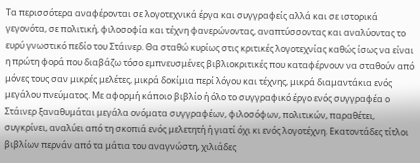Τα περισσότερα αναφέρονται σε λογοτεχνικά έργα και συγγραφείς αλλά και σε ιστορικά γεγονότα, σε πολιτική, φιλοσοφία και τέχνη φανερώνοντας, αναπτύσσοντας και αναλύοντας το ευρύ γνωστικό πεδίο του Στάινερ. Θα σταθώ κυρίως στις κριτικές λογοτεχνίας καθώς ίσως να είναι η πρώτη φορά που διαβάζω τόσο εμπνευσμένες βιβλιοκριτικές που καταφέρνουν να σταθούν από μόνες τους σαν μικρές μελέτες, μικρά δοκίμια περί λόγου και τέχνης, μικρά διαμαντάκια ενός μεγάλου πνεύματος. Με αφορμή κάποιο βιβλίο ή όλο το συγγραφικό έργο ενός συγγραφέα ο Στάινερ ξαναθυμάται μεγάλα ονόματα συγγραφέων, φιλοσόφων, πολιτικών, παραθέτει, συγκρίνει, αναλύει από τη σκοπιά ενός μελετητή ή γιατί όχι κι ενός λογοτέχνη. Εκατοντάδες τίτλοι βιβλίων περνάν από τα μάτια του αναγνώστη, χιλιάδες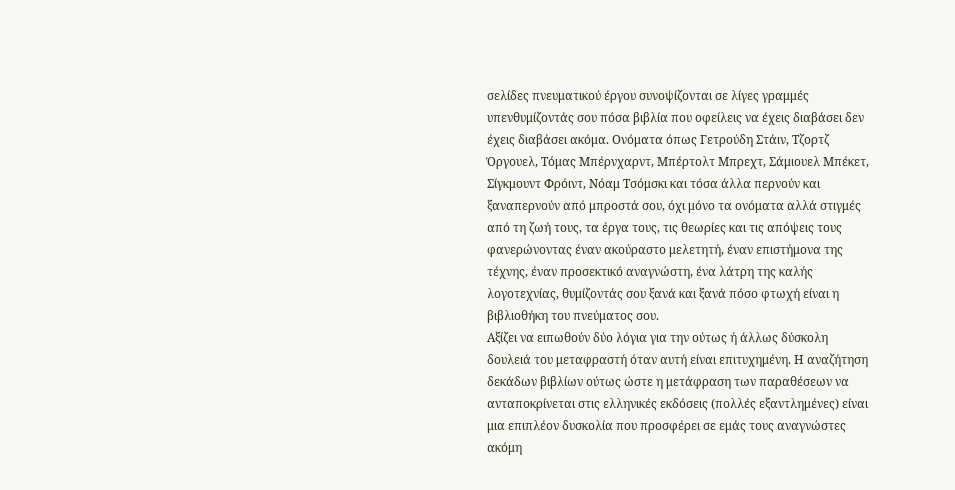σελίδες πνευματικού έργου συνοψίζονται σε λίγες γραμμές υπενθυμίζοντάς σου πόσα βιβλία που οφείλεις να έχεις διαβάσει δεν έχεις διαβάσει ακόμα. Ονόματα όπως Γετρούδη Στάιν, Τζορτζ Όργουελ, Τόμας Μπέρνχαρντ, Μπέρτολτ Μπρεχτ, Σάμιουελ Μπέκετ, Σίγκμουντ Φρόιντ, Νόαμ Τσόμσκι και τόσα άλλα περνούν και ξαναπερνούν από μπροστά σου, όχι μόνο τα ονόματα αλλά στιγμές από τη ζωή τους, τα έργα τους, τις θεωρίες και τις απόψεις τους φανερώνοντας έναν ακούραστο μελετητή, έναν επιστήμονα της τέχνης, έναν προσεκτικό αναγνώστη, ένα λάτρη της καλής λογοτεχνίας, θυμίζοντάς σου ξανά και ξανά πόσο φτωχή είναι η βιβλιοθήκη του πνεύματος σου.
Αξίζει να ειπωθούν δύο λόγια για την ούτως ή άλλως δύσκολη δουλειά του μεταφραστή όταν αυτή είναι επιτυχημένη. Η αναζήτηση δεκάδων βιβλίων ούτως ώστε η μετάφραση των παραθέσεων να ανταποκρίνεται στις ελληνικές εκδόσεις (πολλές εξαντλημένες) είναι μια επιπλέον δυσκολία που προσφέρει σε εμάς τους αναγνώστες ακόμη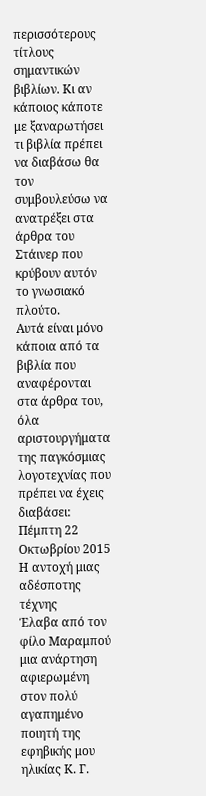περισσότερους τίτλους σημαντικών βιβλίων. Κι αν κάποιος κάποτε με ξαναρωτήσει τι βιβλία πρέπει να διαβάσω θα τον συμβουλεύσω να ανατρέξει στα άρθρα του Στάινερ που κρύβουν αυτόν το γνωσιακό πλούτο.
Αυτά είναι μόνο κάποια από τα βιβλία που αναφέρονται στα άρθρα του, όλα αριστουργήματα της παγκόσμιας λογοτεχνίας που πρέπει να έχεις διαβάσει:
Πέμπτη 22 Οκτωβρίου 2015
Η αντοχή μιας αδέσποτης τέχνης
Έλαβα από τον φίλο Μαραμπού μια ανάρτηση αφιερωμένη στον πολύ αγαπημένο ποιητή της εφηβικής μου ηλικίας Κ. Γ.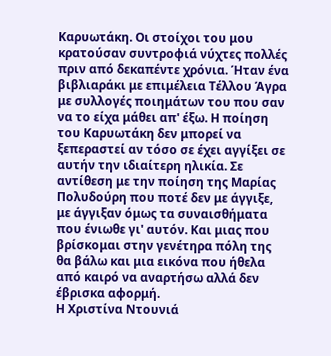Καρυωτάκη. Οι στοίχοι του μου κρατούσαν συντροφιά νύχτες πολλές πριν από δεκαπέντε χρόνια. Ήταν ένα βιβλιαράκι με επιμέλεια Τέλλου Άγρα με συλλογές ποιημάτων του που σαν να το είχα μάθει απ' έξω. Η ποίηση του Καρυωτάκη δεν μπορεί να ξεπεραστεί αν τόσο σε έχει αγγίξει σε αυτήν την ιδιαίτερη ηλικία. Σε αντίθεση με την ποίηση της Μαρίας Πολυδούρη που ποτέ δεν με άγγιξε, με άγγιξαν όμως τα συναισθήματα που ένιωθε γι' αυτόν. Και μιας που βρίσκομαι στην γενέτηρα πόλη της θα βάλω και μια εικόνα που ήθελα από καιρό να αναρτήσω αλλά δεν έβρισκα αφορμή.
Η Χριστίνα Ντουνιά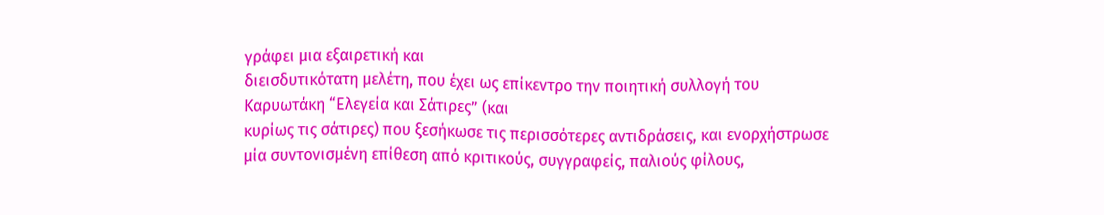γράφει μια εξαιρετική και
διεισδυτικότατη μελέτη, που έχει ως επίκεντρο την ποιητική συλλογή του
Καρυωτάκη “Ελεγεία και Σάτιρες” (και
κυρίως τις σάτιρες) που ξεσήκωσε τις περισσότερες αντιδράσεις, και ενορχήστρωσε
μία συντονισμένη επίθεση από κριτικούς, συγγραφείς, παλιούς φίλους,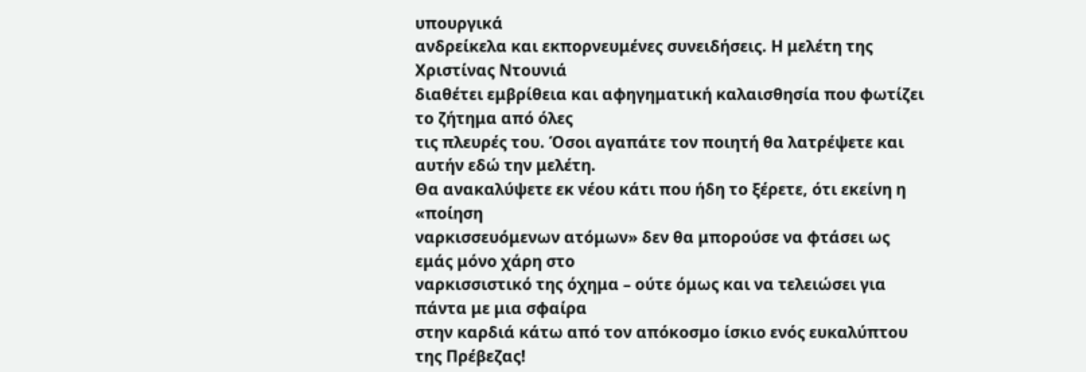υπουργικά
ανδρείκελα και εκπορνευμένες συνειδήσεις. Η μελέτη της Χριστίνας Ντουνιά
διαθέτει εμβρίθεια και αφηγηματική καλαισθησία που φωτίζει το ζήτημα από όλες
τις πλευρές του. Όσοι αγαπάτε τον ποιητή θα λατρέψετε και αυτήν εδώ την μελέτη.
Θα ανακαλύψετε εκ νέου κάτι που ήδη το ξέρετε, ότι εκείνη η «ποίηση
ναρκισσευόμενων ατόμων» δεν θα μπορούσε να φτάσει ως εμάς μόνο χάρη στο
ναρκισσιστικό της όχημα – ούτε όμως και να τελειώσει για πάντα με μια σφαίρα
στην καρδιά κάτω από τον απόκοσμο ίσκιο ενός ευκαλύπτου της Πρέβεζας!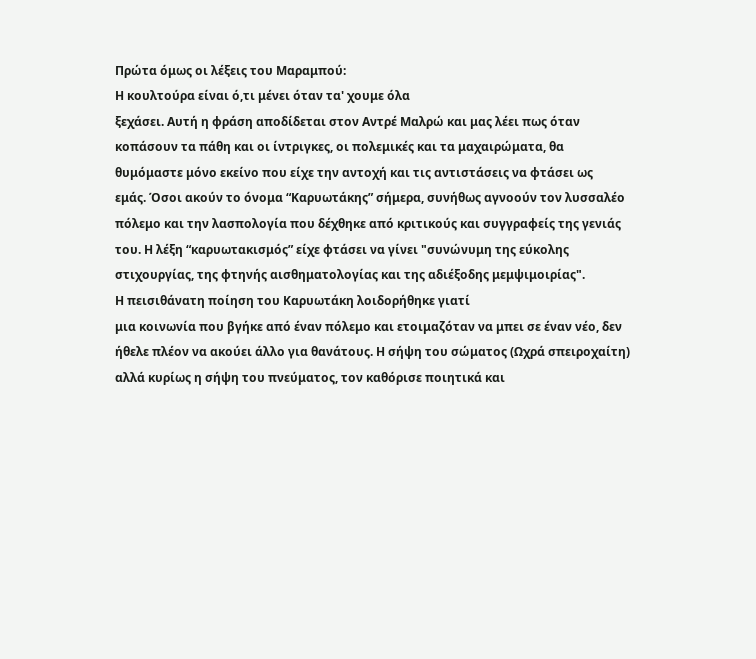Πρώτα όμως οι λέξεις του Μαραμπού:
Η κουλτούρα είναι ό,τι μένει όταν τα' χουμε όλα
ξεχάσει. Αυτή η φράση αποδίδεται στον Αντρέ Μαλρώ και μας λέει πως όταν
κοπάσουν τα πάθη και οι ίντριγκες, οι πολεμικές και τα μαχαιρώματα, θα
θυμόμαστε μόνο εκείνο που είχε την αντοχή και τις αντιστάσεις να φτάσει ως
εμάς. Όσοι ακούν το όνομα “Καρυωτάκης” σήμερα, συνήθως αγνοούν τον λυσσαλέο
πόλεμο και την λασπολογία που δέχθηκε από κριτικούς και συγγραφείς της γενιάς
του. Η λέξη “καρυωτακισμός” είχε φτάσει να γίνει "συνώνυμη της εύκολης
στιχουργίας, της φτηνής αισθηματολογίας και της αδιέξοδης μεμψιμοιρίας".
Η πεισιθάνατη ποίηση του Καρυωτάκη λοιδορήθηκε γιατί
μια κοινωνία που βγήκε από έναν πόλεμο και ετοιμαζόταν να μπει σε έναν νέο, δεν
ήθελε πλέον να ακούει άλλο για θανάτους. Η σήψη του σώματος (Ωχρά σπειροχαίτη)
αλλά κυρίως η σήψη του πνεύματος, τον καθόρισε ποιητικά και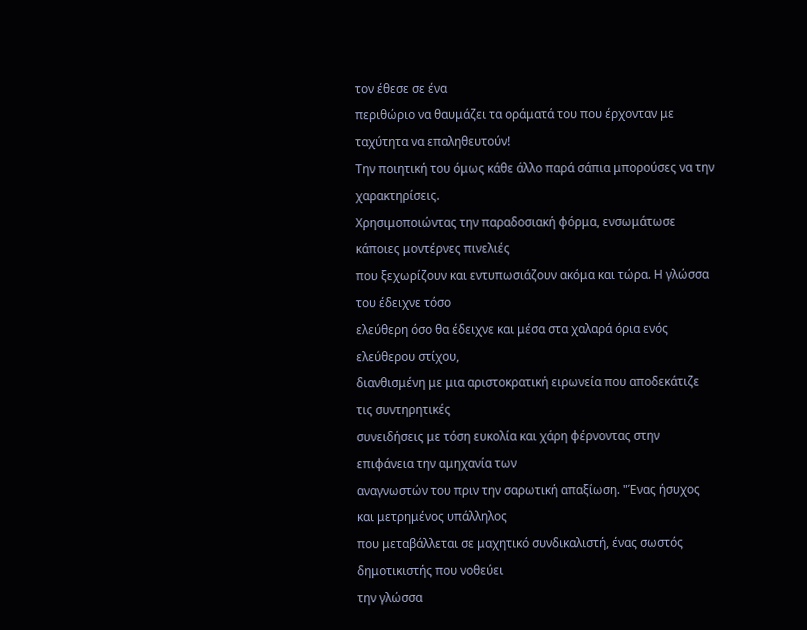τον έθεσε σε ένα
περιθώριο να θαυμάζει τα οράματά του που έρχονταν με ταχύτητα να επαληθευτούν!
Την ποιητική του όμως κάθε άλλο παρά σάπια μπορούσες να την χαρακτηρίσεις.
Χρησιμοποιώντας την παραδοσιακή φόρμα, ενσωμάτωσε κάποιες μοντέρνες πινελιές
που ξεχωρίζουν και εντυπωσιάζουν ακόμα και τώρα. Η γλώσσα του έδειχνε τόσο
ελεύθερη όσο θα έδειχνε και μέσα στα χαλαρά όρια ενός ελεύθερου στίχου,
διανθισμένη με μια αριστοκρατική ειρωνεία που αποδεκάτιζε τις συντηρητικές
συνειδήσεις με τόση ευκολία και χάρη φέρνοντας στην επιφάνεια την αμηχανία των
αναγνωστών του πριν την σαρωτική απαξίωση. "Ένας ήσυχος και μετρημένος υπάλληλος
που μεταβάλλεται σε μαχητικό συνδικαλιστή, ένας σωστός δημοτικιστής που νοθεύει
την γλώσσα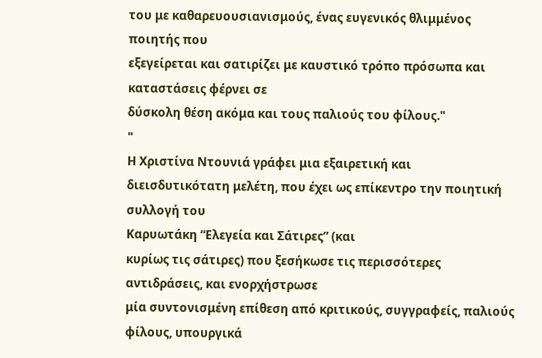του με καθαρευουσιανισμούς, ένας ευγενικός θλιμμένος ποιητής που
εξεγείρεται και σατιρίζει με καυστικό τρόπο πρόσωπα και καταστάσεις φέρνει σε
δύσκολη θέση ακόμα και τους παλιούς του φίλους."
"
Η Χριστίνα Ντουνιά γράφει μια εξαιρετική και
διεισδυτικότατη μελέτη, που έχει ως επίκεντρο την ποιητική συλλογή του
Καρυωτάκη “Ελεγεία και Σάτιρες” (και
κυρίως τις σάτιρες) που ξεσήκωσε τις περισσότερες αντιδράσεις, και ενορχήστρωσε
μία συντονισμένη επίθεση από κριτικούς, συγγραφείς, παλιούς φίλους, υπουργικά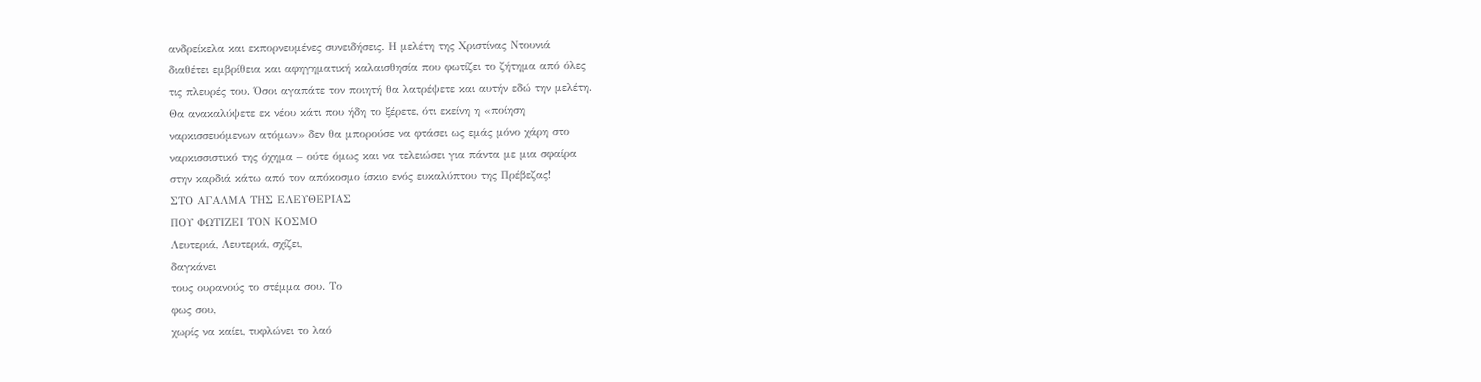ανδρείκελα και εκπορνευμένες συνειδήσεις. Η μελέτη της Χριστίνας Ντουνιά
διαθέτει εμβρίθεια και αφηγηματική καλαισθησία που φωτίζει το ζήτημα από όλες
τις πλευρές του. Όσοι αγαπάτε τον ποιητή θα λατρέψετε και αυτήν εδώ την μελέτη.
Θα ανακαλύψετε εκ νέου κάτι που ήδη το ξέρετε, ότι εκείνη η «ποίηση
ναρκισσευόμενων ατόμων» δεν θα μπορούσε να φτάσει ως εμάς μόνο χάρη στο
ναρκισσιστικό της όχημα – ούτε όμως και να τελειώσει για πάντα με μια σφαίρα
στην καρδιά κάτω από τον απόκοσμο ίσκιο ενός ευκαλύπτου της Πρέβεζας!
ΣΤΟ ΑΓΑΛΜΑ ΤΗΣ ΕΛΕΥΘΕΡΙΑΣ
ΠΟΥ ΦΩΤΙΖΕΙ ΤΟΝ ΚΟΣΜΟ
Λευτεριά, Λευτεριά, σχίζει,
δαγκάνει
τους ουρανούς το στέμμα σου. Το
φως σου,
χωρίς να καίει, τυφλώνει το λαό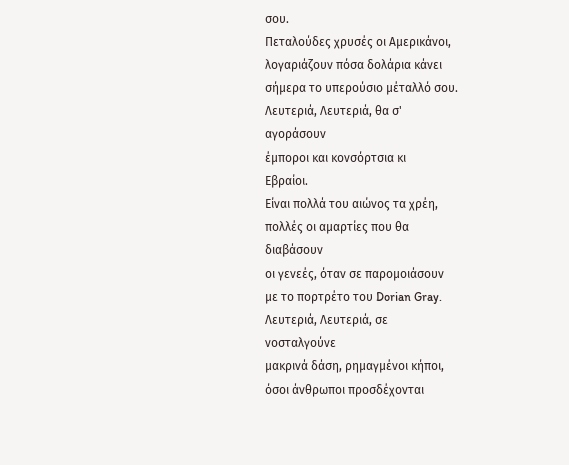σου.
Πεταλούδες χρυσές οι Αμερικάνοι,
λογαριάζουν πόσα δολάρια κάνει
σήμερα το υπερούσιο μέταλλό σου.
Λευτεριά, Λευτεριά, θα σ'
αγοράσουν
έμποροι και κονσόρτσια κι
Εβραίοι.
Είναι πολλά του αιώνος τα χρέη,
πολλές οι αμαρτίες που θα
διαβάσουν
οι γενεές, όταν σε παρομοιάσουν
με το πορτρέτο του Dorian Gray.
Λευτεριά, Λευτεριά, σε
νοσταλγούνε
μακρινά δάση, ρημαγμένοι κήποι,
όσοι άνθρωποι προσδέχονται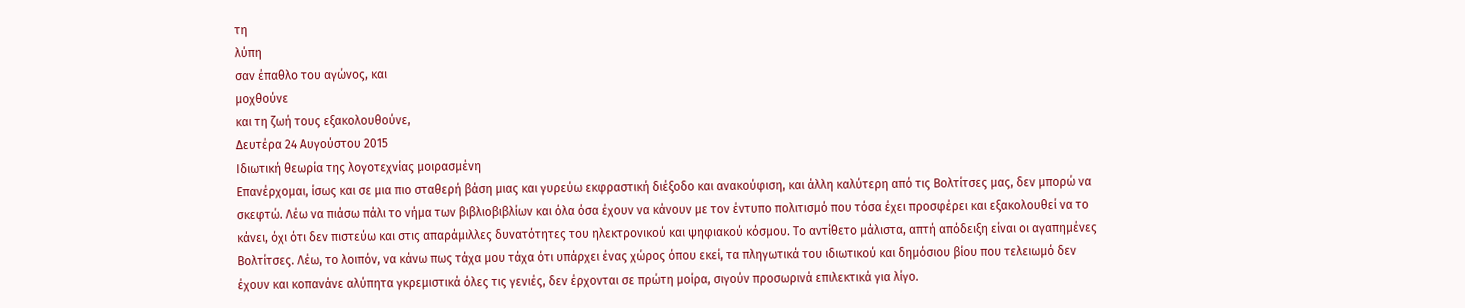τη
λύπη
σαν έπαθλο του αγώνος, και
μοχθούνε
και τη ζωή τους εξακολουθούνε,
Δευτέρα 24 Αυγούστου 2015
Ιδιωτική θεωρία της λογοτεχνίας μοιρασμένη
Επανέρχομαι, ίσως και σε μια πιο σταθερή βάση μιας και γυρεύω εκφραστική διέξοδο και ανακούφιση, και άλλη καλύτερη από τις Βολτίτσες μας, δεν μπορώ να σκεφτώ. Λέω να πιάσω πάλι το νήμα των βιβλιοβιβλίων και όλα όσα έχουν να κάνουν με τον έντυπο πολιτισμό που τόσα έχει προσφέρει και εξακολουθεί να το κάνει, όχι ότι δεν πιστεύω και στις απαράμιλλες δυνατότητες του ηλεκτρονικού και ψηφιακού κόσμου. Το αντίθετο μάλιστα, απτή απόδειξη είναι οι αγαπημένες Βολτίτσες. Λέω, το λοιπόν, να κάνω πως τάχα μου τάχα ότι υπάρχει ένας χώρος όπου εκεί, τα πληγωτικά του ιδιωτικού και δημόσιου βίου που τελειωμό δεν έχουν και κοπανάνε αλύπητα γκρεμιστικά όλες τις γενιές, δεν έρχονται σε πρώτη μοίρα, σιγούν προσωρινά επιλεκτικά για λίγο.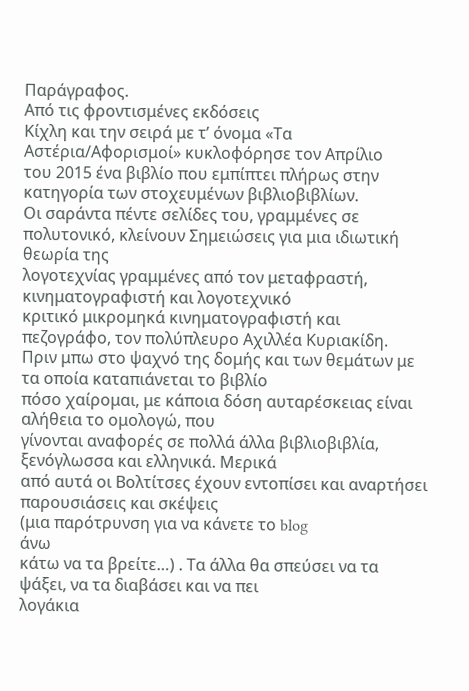Παράγραφος.
Από τις φροντισμένες εκδόσεις
Κίχλη και την σειρά με τ’ όνομα «Τα Αστέρια/Αφορισμοί» κυκλοφόρησε τον Απρίλιο
του 2015 ένα βιβλίο που εμπίπτει πλήρως στην κατηγορία των στοχευμένων βιβλιοβιβλίων.
Οι σαράντα πέντε σελίδες του, γραμμένες σε πολυτονικό, κλείνουν Σημειώσεις για μια ιδιωτική θεωρία της
λογοτεχνίας γραμμένες από τον μεταφραστή, κινηματογραφιστή και λογοτεχνικό
κριτικό μικρομηκά κινηματογραφιστή και πεζογράφο, τον πολύπλευρο Αχιλλέα Κυριακίδη.
Πριν μπω στο ψαχνό της δομής και των θεμάτων με τα οποία καταπιάνεται το βιβλίο
πόσο χαίρομαι, με κάποια δόση αυταρέσκειας είναι αλήθεια το ομολογώ, που
γίνονται αναφορές σε πολλά άλλα βιβλιοβιβλία, ξενόγλωσσα και ελληνικά. Μερικά
από αυτά οι Βολτίτσες έχουν εντοπίσει και αναρτήσει παρουσιάσεις και σκέψεις
(μια παρότρυνση για να κάνετε το blog
άνω
κάτω να τα βρείτε…) . Τα άλλα θα σπεύσει να τα ψάξει, να τα διαβάσει και να πει
λογάκια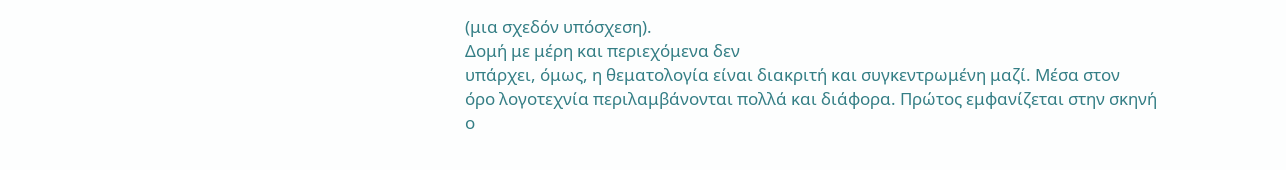(μια σχεδόν υπόσχεση).
Δομή με μέρη και περιεχόμενα δεν
υπάρχει, όμως, η θεματολογία είναι διακριτή και συγκεντρωμένη μαζί. Μέσα στον
όρο λογοτεχνία περιλαμβάνονται πολλά και διάφορα. Πρώτος εμφανίζεται στην σκηνή
ο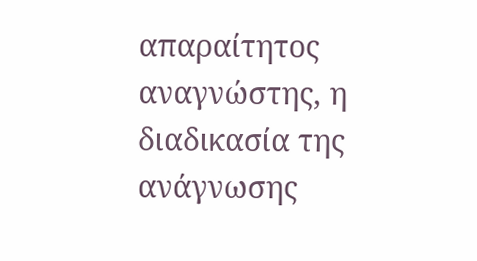απαραίτητος αναγνώστης, η διαδικασία της ανάγνωσης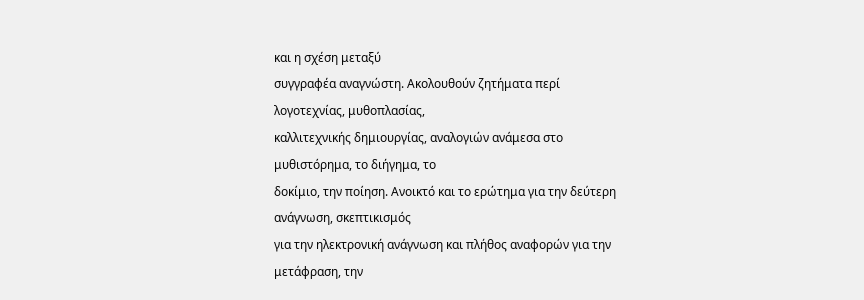και η σχέση μεταξύ
συγγραφέα αναγνώστη. Ακολουθούν ζητήματα περί λογοτεχνίας, μυθοπλασίας,
καλλιτεχνικής δημιουργίας, αναλογιών ανάμεσα στο μυθιστόρημα, το διήγημα, το
δοκίμιο, την ποίηση. Ανοικτό και το ερώτημα για την δεύτερη ανάγνωση, σκεπτικισμός
για την ηλεκτρονική ανάγνωση και πλήθος αναφορών για την μετάφραση, την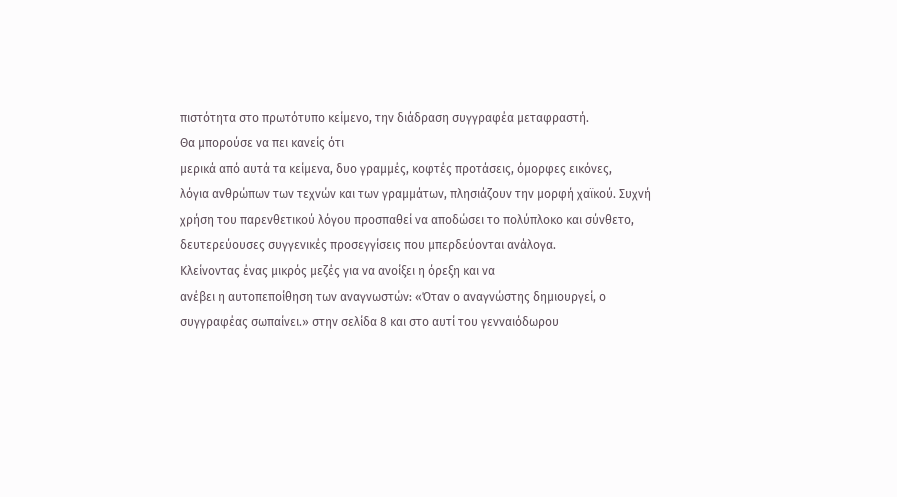πιστότητα στο πρωτότυπο κείμενο, την διάδραση συγγραφέα μεταφραστή.
Θα μπορούσε να πει κανείς ότι
μερικά από αυτά τα κείμενα, δυο γραμμές, κοφτές προτάσεις, όμορφες εικόνες,
λόγια ανθρώπων των τεχνών και των γραμμάτων, πλησιάζουν την μορφή χαϊκού. Συχνή
χρήση του παρενθετικού λόγου προσπαθεί να αποδώσει το πολύπλοκο και σύνθετο,
δευτερεύουσες συγγενικές προσεγγίσεις που μπερδεύονται ανάλογα.
Κλείνοντας ένας μικρός μεζές για να ανοίξει η όρεξη και να
ανέβει η αυτοπεποίθηση των αναγνωστών: «Όταν ο αναγνώστης δημιουργεί, ο
συγγραφέας σωπαίνει.» στην σελίδα 8 και στο αυτί του γενναιόδωρου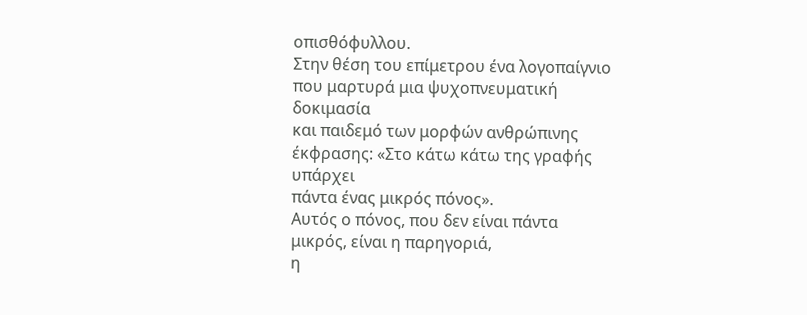οπισθόφυλλου.
Στην θέση του επίμετρου ένα λογοπαίγνιο που μαρτυρά μια ψυχοπνευματική δοκιμασία
και παιδεμό των μορφών ανθρώπινης έκφρασης: «Στο κάτω κάτω της γραφής υπάρχει
πάντα ένας μικρός πόνος».
Αυτός ο πόνος, που δεν είναι πάντα μικρός, είναι η παρηγοριά,
η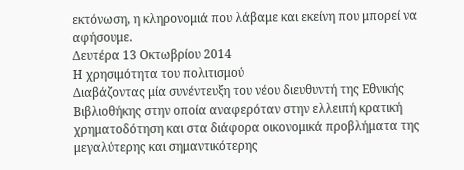εκτόνωση, η κληρονομιά που λάβαμε και εκείνη που μπορεί να αφήσουμε.
Δευτέρα 13 Οκτωβρίου 2014
Η χρησιμότητα του πολιτισμού
Διαβάζοντας μία συνέντευξη του νέου διευθυντή της Εθνικής Βιβλιοθήκης στην οποία αναφερόταν στην ελλειπή κρατική χρηματοδότηση και στα διάφορα οικονομικά προβλήματα της μεγαλύτερης και σημαντικότερης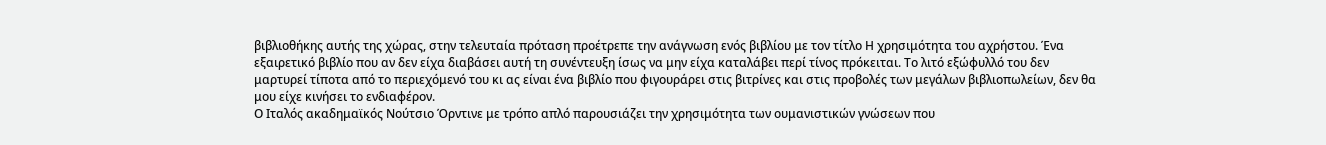βιβλιοθήκης αυτής της χώρας, στην τελευταία πρόταση προέτρεπε την ανάγνωση ενός βιβλίου με τον τίτλο Η χρησιμότητα του αχρήστου. Ένα εξαιρετικό βιβλίο που αν δεν είχα διαβάσει αυτή τη συνέντευξη ίσως να μην είχα καταλάβει περί τίνος πρόκειται. Το λιτό εξώφυλλό του δεν μαρτυρεί τίποτα από το περιεχόμενό του κι ας είναι ένα βιβλίο που φιγουράρει στις βιτρίνες και στις προβολές των μεγάλων βιβλιοπωλείων, δεν θα μου είχε κινήσει το ενδιαφέρον.
Ο Ιταλός ακαδημαϊκός Νούτσιο Όρντινε με τρόπο απλό παρουσιάζει την χρησιμότητα των ουμανιστικών γνώσεων που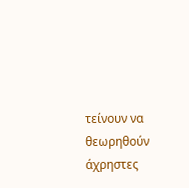τείνουν να θεωρηθούν άχρηστες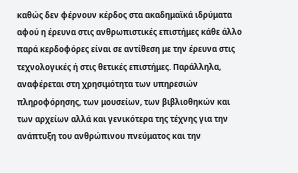καθώς δεν φέρνουν κέρδος στα ακαδημαϊκά ιδρύματα αφού η έρευνα στις ανθρωπιστικές επιστήμες κάθε άλλο παρά κερδοφόρες είναι σε αντίθεση με την έρευνα στις τεχνολογικές ή στις θετικές επιστήμες. Παράλληλα, αναφέρεται στη χρησιμότητα των υπηρεσιών πληροφόρησης, των μουσείων, των βιβλιοθηκών και των αρχείων αλλά και γενικότερα της τέχνης για την ανάπτυξη του ανθρώπινου πνεύματος και την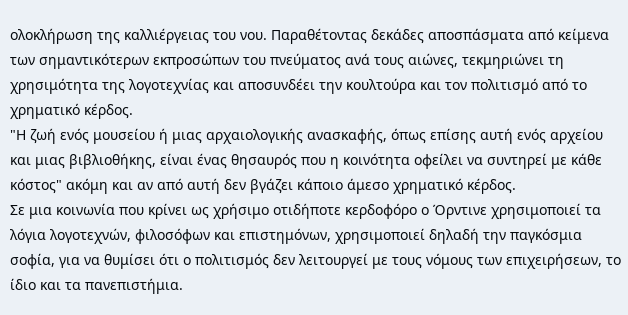ολοκλήρωση της καλλιέργειας του νου. Παραθέτοντας δεκάδες αποσπάσματα από κείμενα των σημαντικότερων εκπροσώπων του πνεύματος ανά τους αιώνες, τεκμηριώνει τη χρησιμότητα της λογοτεχνίας και αποσυνδέει την κουλτούρα και τον πολιτισμό από το χρηματικό κέρδος.
"Η ζωή ενός μουσείου ή μιας αρχαιολογικής ανασκαφής, όπως επίσης αυτή ενός αρχείου και μιας βιβλιοθήκης, είναι ένας θησαυρός που η κοινότητα οφείλει να συντηρεί με κάθε κόστος" ακόμη και αν από αυτή δεν βγάζει κάποιο άμεσο χρηματικό κέρδος.
Σε μια κοινωνία που κρίνει ως χρήσιμο οτιδήποτε κερδοφόρο ο Όρντινε χρησιμοποιεί τα λόγια λογοτεχνών, φιλοσόφων και επιστημόνων, χρησιμοποιεί δηλαδή την παγκόσμια σοφία, για να θυμίσει ότι ο πολιτισμός δεν λειτουργεί με τους νόμους των επιχειρήσεων, το ίδιο και τα πανεπιστήμια.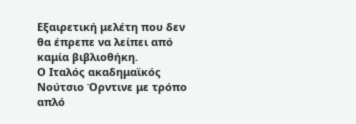Εξαιρετική μελέτη που δεν θα έπρεπε να λείπει από καμία βιβλιοθήκη.
Ο Ιταλός ακαδημαϊκός Νούτσιο Όρντινε με τρόπο απλό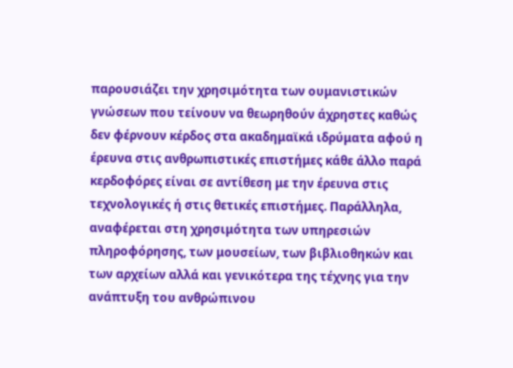παρουσιάζει την χρησιμότητα των ουμανιστικών γνώσεων που τείνουν να θεωρηθούν άχρηστες καθώς δεν φέρνουν κέρδος στα ακαδημαϊκά ιδρύματα αφού η έρευνα στις ανθρωπιστικές επιστήμες κάθε άλλο παρά κερδοφόρες είναι σε αντίθεση με την έρευνα στις τεχνολογικές ή στις θετικές επιστήμες. Παράλληλα, αναφέρεται στη χρησιμότητα των υπηρεσιών πληροφόρησης, των μουσείων, των βιβλιοθηκών και των αρχείων αλλά και γενικότερα της τέχνης για την ανάπτυξη του ανθρώπινου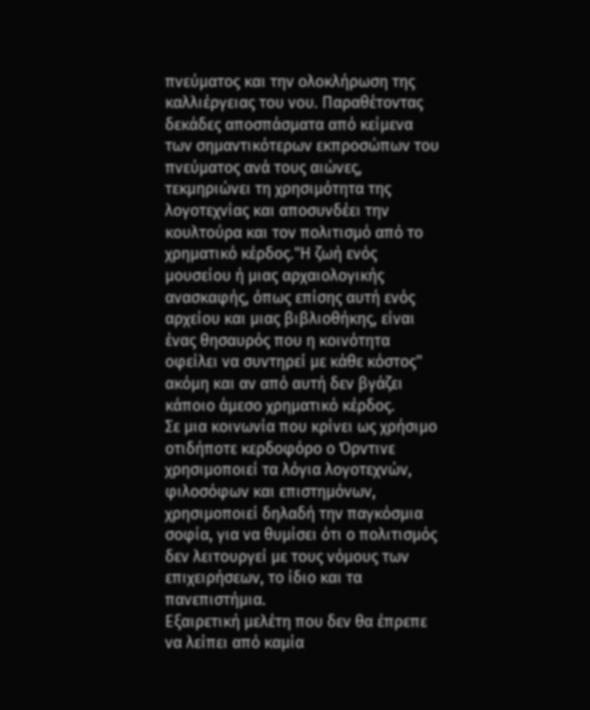πνεύματος και την ολοκλήρωση της καλλιέργειας του νου. Παραθέτοντας δεκάδες αποσπάσματα από κείμενα των σημαντικότερων εκπροσώπων του πνεύματος ανά τους αιώνες, τεκμηριώνει τη χρησιμότητα της λογοτεχνίας και αποσυνδέει την κουλτούρα και τον πολιτισμό από το χρηματικό κέρδος."Η ζωή ενός μουσείου ή μιας αρχαιολογικής ανασκαφής, όπως επίσης αυτή ενός αρχείου και μιας βιβλιοθήκης, είναι ένας θησαυρός που η κοινότητα οφείλει να συντηρεί με κάθε κόστος" ακόμη και αν από αυτή δεν βγάζει κάποιο άμεσο χρηματικό κέρδος.
Σε μια κοινωνία που κρίνει ως χρήσιμο οτιδήποτε κερδοφόρο ο Όρντινε χρησιμοποιεί τα λόγια λογοτεχνών, φιλοσόφων και επιστημόνων, χρησιμοποιεί δηλαδή την παγκόσμια σοφία, για να θυμίσει ότι ο πολιτισμός δεν λειτουργεί με τους νόμους των επιχειρήσεων, το ίδιο και τα πανεπιστήμια.
Εξαιρετική μελέτη που δεν θα έπρεπε να λείπει από καμία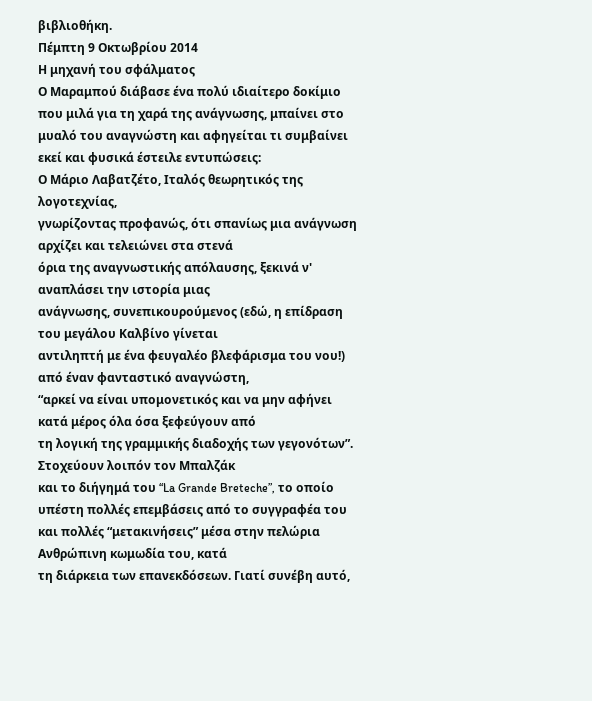βιβλιοθήκη.
Πέμπτη 9 Οκτωβρίου 2014
Η μηχανή του σφάλματος
Ο Μαραμπού διάβασε ένα πολύ ιδιαίτερο δοκίμιο που μιλά για τη χαρά της ανάγνωσης, μπαίνει στο μυαλό του αναγνώστη και αφηγείται τι συμβαίνει εκεί και φυσικά έστειλε εντυπώσεις:
Ο Μάριο Λαβατζέτο, Ιταλός θεωρητικός της λογοτεχνίας,
γνωρίζοντας προφανώς, ότι σπανίως μια ανάγνωση αρχίζει και τελειώνει στα στενά
όρια της αναγνωστικής απόλαυσης, ξεκινά ν' αναπλάσει την ιστορία μιας
ανάγνωσης, συνεπικουρούμενος (εδώ, η επίδραση του μεγάλου Καλβίνο γίνεται
αντιληπτή με ένα φευγαλέο βλεφάρισμα του νου!) από έναν φανταστικό αναγνώστη,
“αρκεί να είναι υπομονετικός και να μην αφήνει κατά μέρος όλα όσα ξεφεύγουν από
τη λογική της γραμμικής διαδοχής των γεγονότων”. Στοχεύουν λοιπόν τον Μπαλζάκ
και το διήγημά του “La Grande Breteche”, το οποίο υπέστη πολλές επεμβάσεις από το συγγραφέα του
και πολλές “μετακινήσεις” μέσα στην πελώρια Ανθρώπινη κωμωδία του, κατά
τη διάρκεια των επανεκδόσεων. Γιατί συνέβη αυτό,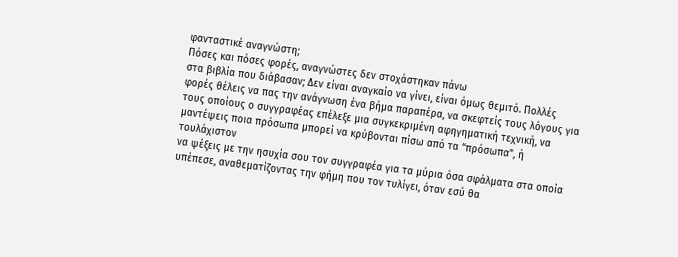φανταστικέ αναγνώστη;
Πόσες και πόσες φορές, αναγνώστες δεν στοχάστηκαν πάνω
στα βιβλία που διάβασαν; Δεν είναι αναγκαίο να γίνει, είναι όμως θεμιτό. Πολλές
φορές θέλεις να πας την ανάγνωση ένα βήμα παραπέρα, να σκεφτείς τους λόγους για
τους οποίους ο συγγραφέας επέλεξε μια συγκεκριμένη αφηγηματική τεχνική, να
μαντέψεις ποια πρόσωπα μπορεί να κρύβονται πίσω από τα “πρόσωπα”, ή τουλάχιστον
να ψέξεις με την ησυχία σου τον συγγραφέα για τα μύρια όσα σφάλματα στα οποία
υπέπεσε, αναθεματίζοντας την φήμη που τον τυλίγει, όταν εσύ θα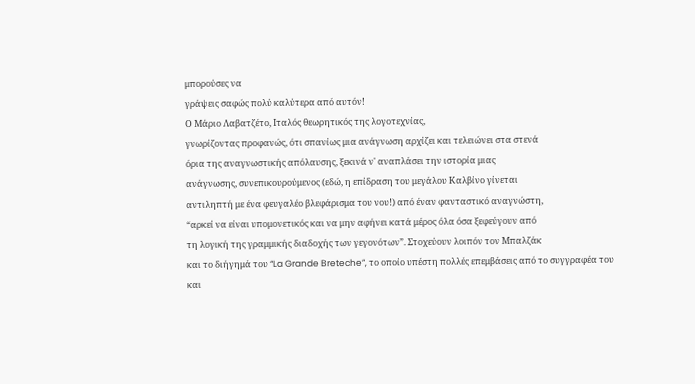μπορούσες να
γράψεις σαφώς πολύ καλύτερα από αυτόν!
Ο Μάριο Λαβατζέτο, Ιταλός θεωρητικός της λογοτεχνίας,
γνωρίζοντας προφανώς, ότι σπανίως μια ανάγνωση αρχίζει και τελειώνει στα στενά
όρια της αναγνωστικής απόλαυσης, ξεκινά ν' αναπλάσει την ιστορία μιας
ανάγνωσης, συνεπικουρούμενος (εδώ, η επίδραση του μεγάλου Καλβίνο γίνεται
αντιληπτή με ένα φευγαλέο βλεφάρισμα του νου!) από έναν φανταστικό αναγνώστη,
“αρκεί να είναι υπομονετικός και να μην αφήνει κατά μέρος όλα όσα ξεφεύγουν από
τη λογική της γραμμικής διαδοχής των γεγονότων”. Στοχεύουν λοιπόν τον Μπαλζάκ
και το διήγημά του “La Grande Breteche”, το οποίο υπέστη πολλές επεμβάσεις από το συγγραφέα του
και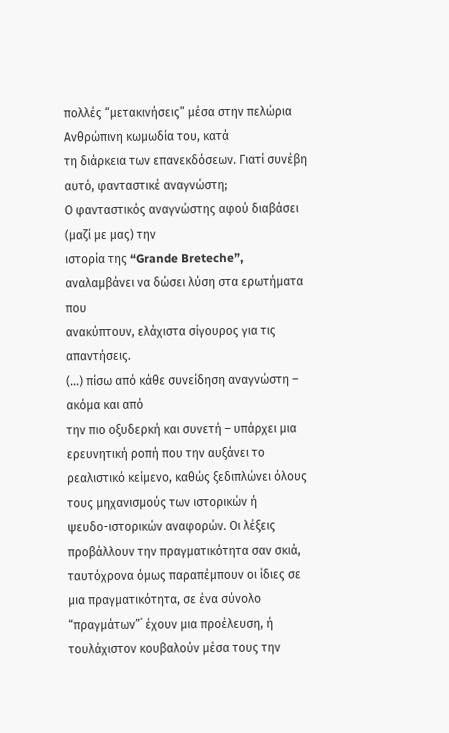πολλές “μετακινήσεις” μέσα στην πελώρια Ανθρώπινη κωμωδία του, κατά
τη διάρκεια των επανεκδόσεων. Γιατί συνέβη αυτό, φανταστικέ αναγνώστη;
Ο φανταστικός αναγνώστης αφού διαβάσει (μαζί με μας) την
ιστορία της “Grande Breteche”, αναλαμβάνει να δώσει λύση στα ερωτήματα που
ανακύπτουν, ελάχιστα σίγουρος για τις απαντήσεις.
(...) πίσω από κάθε συνείδηση αναγνώστη – ακόμα και από
την πιο οξυδερκή και συνετή – υπάρχει μια ερευνητική ροπή που την αυξάνει το
ρεαλιστικό κείμενο, καθώς ξεδιπλώνει όλους τους μηχανισμούς των ιστορικών ή
ψευδο-ιστορικών αναφορών. Οι λέξεις προβάλλουν την πραγματικότητα σαν σκιά,
ταυτόχρονα όμως παραπέμπουν οι ίδιες σε μια πραγματικότητα, σε ένα σύνολο
“πραγμάτων”˙ έχουν μια προέλευση, ή τουλάχιστον κουβαλούν μέσα τους την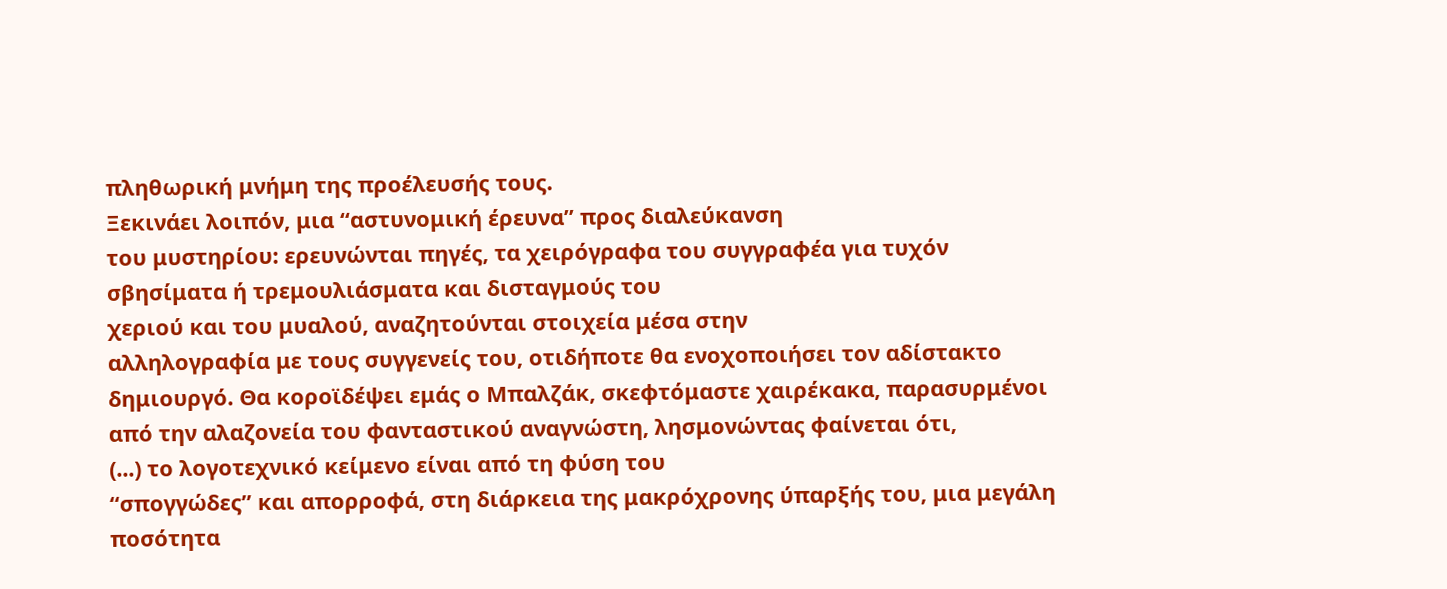πληθωρική μνήμη της προέλευσής τους.
Ξεκινάει λοιπόν, μια “αστυνομική έρευνα” προς διαλεύκανση
του μυστηρίου: ερευνώνται πηγές, τα χειρόγραφα του συγγραφέα για τυχόν
σβησίματα ή τρεμουλιάσματα και δισταγμούς του
χεριού και του μυαλού, αναζητούνται στοιχεία μέσα στην
αλληλογραφία με τους συγγενείς του, οτιδήποτε θα ενοχοποιήσει τον αδίστακτο
δημιουργό. Θα κοροϊδέψει εμάς ο Μπαλζάκ, σκεφτόμαστε χαιρέκακα, παρασυρμένοι
από την αλαζονεία του φανταστικού αναγνώστη, λησμονώντας φαίνεται ότι,
(...) το λογοτεχνικό κείμενο είναι από τη φύση του
“σπογγώδες” και απορροφά, στη διάρκεια της μακρόχρονης ύπαρξής του, μια μεγάλη
ποσότητα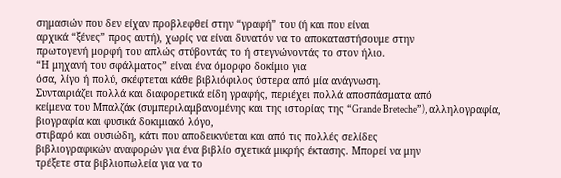σημασιών που δεν είχαν προβλεφθεί στην “γραφή” του (ή και που είναι
αρχικά “ξένες” προς αυτή), χωρίς να είναι δυνατόν να το αποκαταστήσουμε στην
πρωτογενή μορφή του απλώς στύβοντάς το ή στεγνώνοντάς το στον ήλιο.
“Η μηχανή του σφάλματος” είναι ένα όμορφο δοκίμιο για
όσα, λίγο ή πολύ, σκέφτεται κάθε βιβλιόφιλος ύστερα από μία ανάγνωση.
Συνταιριάζει πολλά και διαφορετικά είδη γραφής, περιέχει πολλά αποσπάσματα από
κείμενα του Μπαλζάκ (συμπεριλαμβανομένης και της ιστορίας της “Grande Breteche”), αλληλογραφία, βιογραφία και φυσικά δοκιμιακό λόγο,
στιβαρό και ουσιώδη, κάτι που αποδεικνύεται και από τις πολλές σελίδες
βιβλιογραφικών αναφορών για ένα βιβλίο σχετικά μικρής έκτασης. Μπορεί να μην
τρέξετε στα βιβλιοπωλεία για να το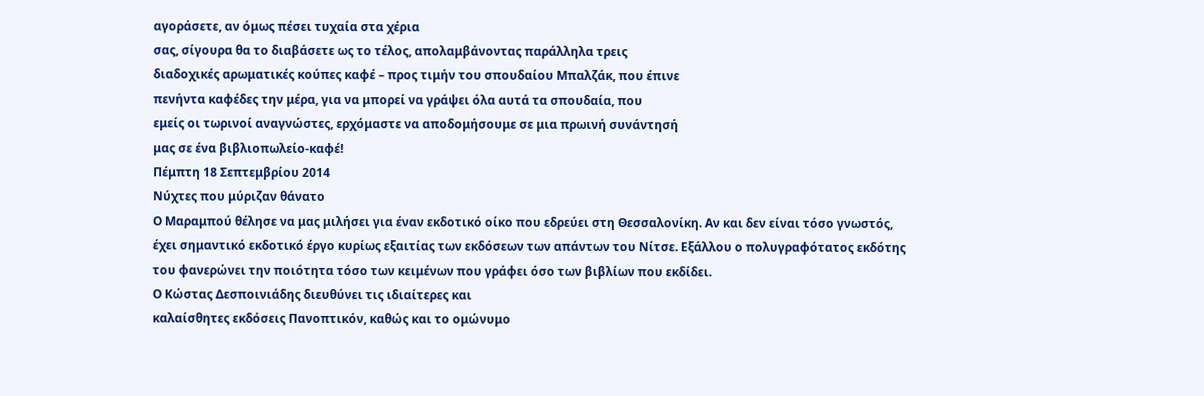αγοράσετε, αν όμως πέσει τυχαία στα χέρια
σας, σίγουρα θα το διαβάσετε ως το τέλος, απολαμβάνοντας παράλληλα τρεις
διαδοχικές αρωματικές κούπες καφέ – προς τιμήν του σπουδαίου Μπαλζάκ, που έπινε
πενήντα καφέδες την μέρα, για να μπορεί να γράψει όλα αυτά τα σπουδαία, που
εμείς οι τωρινοί αναγνώστες, ερχόμαστε να αποδομήσουμε σε μια πρωινή συνάντησή
μας σε ένα βιβλιοπωλείο-καφέ!
Πέμπτη 18 Σεπτεμβρίου 2014
Νύχτες που μύριζαν θάνατο
Ο Μαραμπού θέλησε να μας μιλήσει για έναν εκδοτικό οίκο που εδρεύει στη Θεσσαλονίκη. Αν και δεν είναι τόσο γνωστός, έχει σημαντικό εκδοτικό έργο κυρίως εξαιτίας των εκδόσεων των απάντων του Νίτσε. Εξάλλου ο πολυγραφότατος εκδότης του φανερώνει την ποιότητα τόσο των κειμένων που γράφει όσο των βιβλίων που εκδίδει.
Ο Κώστας Δεσποινιάδης διευθύνει τις ιδιαίτερες και
καλαίσθητες εκδόσεις Πανοπτικόν, καθώς και το ομώνυμο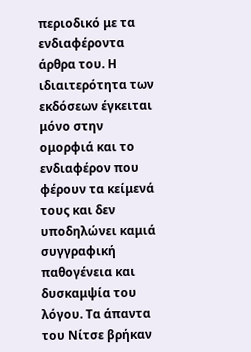περιοδικό με τα ενδιαφέροντα
άρθρα του. Η ιδιαιτερότητα των εκδόσεων έγκειται μόνο στην ομορφιά και το
ενδιαφέρον που φέρουν τα κείμενά τους και δεν υποδηλώνει καμιά συγγραφική
παθογένεια και δυσκαμψία του λόγου. Τα άπαντα του Νίτσε βρήκαν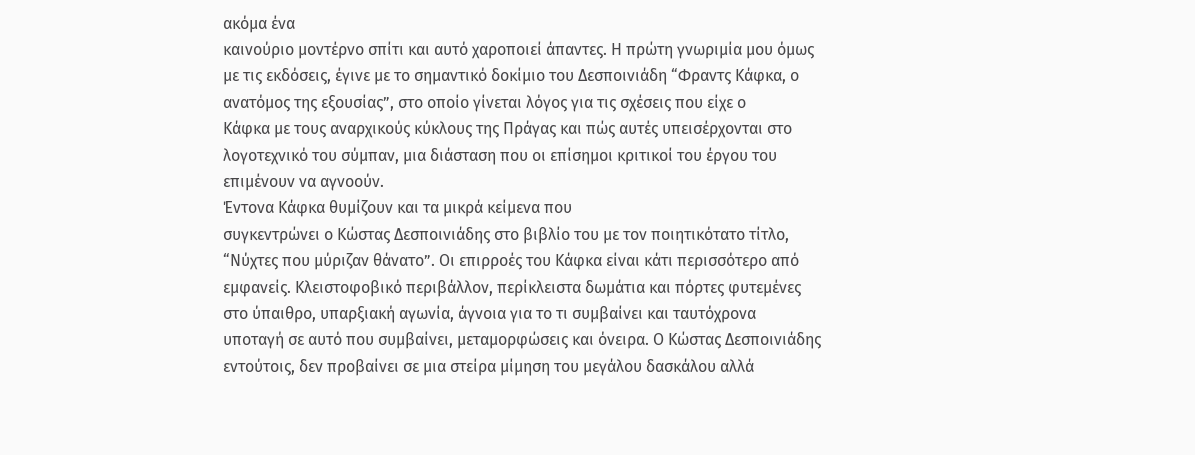ακόμα ένα
καινούριο μοντέρνο σπίτι και αυτό χαροποιεί άπαντες. Η πρώτη γνωριμία μου όμως
με τις εκδόσεις, έγινε με το σημαντικό δοκίμιο του Δεσποινιάδη “Φραντς Κάφκα, ο
ανατόμος της εξουσίας”, στο οποίο γίνεται λόγος για τις σχέσεις που είχε ο
Κάφκα με τους αναρχικούς κύκλους της Πράγας και πώς αυτές υπεισέρχονται στο
λογοτεχνικό του σύμπαν, μια διάσταση που οι επίσημοι κριτικοί του έργου του
επιμένουν να αγνοούν.
Έντονα Κάφκα θυμίζουν και τα μικρά κείμενα που
συγκεντρώνει ο Κώστας Δεσποινιάδης στο βιβλίο του με τον ποιητικότατο τίτλο,
“Νύχτες που μύριζαν θάνατο”. Οι επιρροές του Κάφκα είναι κάτι περισσότερο από
εμφανείς. Κλειστοφοβικό περιβάλλον, περίκλειστα δωμάτια και πόρτες φυτεμένες
στο ύπαιθρο, υπαρξιακή αγωνία, άγνοια για το τι συμβαίνει και ταυτόχρονα
υποταγή σε αυτό που συμβαίνει, μεταμορφώσεις και όνειρα. Ο Κώστας Δεσποινιάδης
εντούτοις, δεν προβαίνει σε μια στείρα μίμηση του μεγάλου δασκάλου αλλά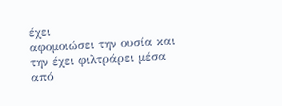έχει
αφομοιώσει την ουσία και την έχει φιλτράρει μέσα από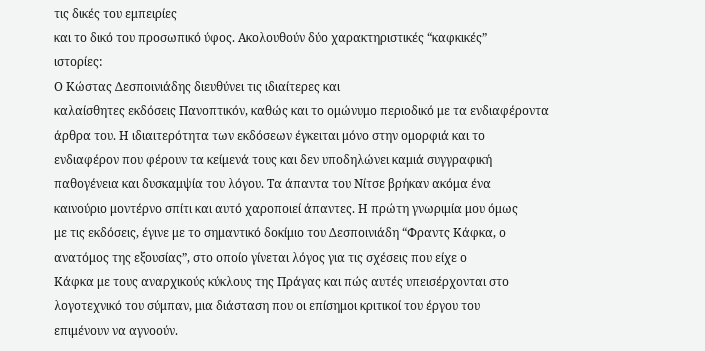τις δικές του εμπειρίες
και το δικό του προσωπικό ύφος. Ακολουθούν δύο χαρακτηριστικές “καφκικές”
ιστορίες:
Ο Κώστας Δεσποινιάδης διευθύνει τις ιδιαίτερες και
καλαίσθητες εκδόσεις Πανοπτικόν, καθώς και το ομώνυμο περιοδικό με τα ενδιαφέροντα
άρθρα του. Η ιδιαιτερότητα των εκδόσεων έγκειται μόνο στην ομορφιά και το
ενδιαφέρον που φέρουν τα κείμενά τους και δεν υποδηλώνει καμιά συγγραφική
παθογένεια και δυσκαμψία του λόγου. Τα άπαντα του Νίτσε βρήκαν ακόμα ένα
καινούριο μοντέρνο σπίτι και αυτό χαροποιεί άπαντες. Η πρώτη γνωριμία μου όμως
με τις εκδόσεις, έγινε με το σημαντικό δοκίμιο του Δεσποινιάδη “Φραντς Κάφκα, ο
ανατόμος της εξουσίας”, στο οποίο γίνεται λόγος για τις σχέσεις που είχε ο
Κάφκα με τους αναρχικούς κύκλους της Πράγας και πώς αυτές υπεισέρχονται στο
λογοτεχνικό του σύμπαν, μια διάσταση που οι επίσημοι κριτικοί του έργου του
επιμένουν να αγνοούν.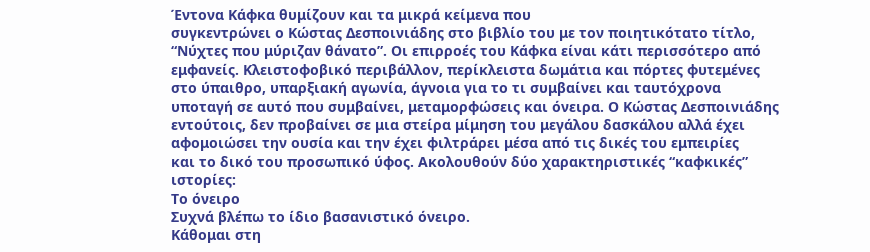Έντονα Κάφκα θυμίζουν και τα μικρά κείμενα που
συγκεντρώνει ο Κώστας Δεσποινιάδης στο βιβλίο του με τον ποιητικότατο τίτλο,
“Νύχτες που μύριζαν θάνατο”. Οι επιρροές του Κάφκα είναι κάτι περισσότερο από
εμφανείς. Κλειστοφοβικό περιβάλλον, περίκλειστα δωμάτια και πόρτες φυτεμένες
στο ύπαιθρο, υπαρξιακή αγωνία, άγνοια για το τι συμβαίνει και ταυτόχρονα
υποταγή σε αυτό που συμβαίνει, μεταμορφώσεις και όνειρα. Ο Κώστας Δεσποινιάδης
εντούτοις, δεν προβαίνει σε μια στείρα μίμηση του μεγάλου δασκάλου αλλά έχει
αφομοιώσει την ουσία και την έχει φιλτράρει μέσα από τις δικές του εμπειρίες
και το δικό του προσωπικό ύφος. Ακολουθούν δύο χαρακτηριστικές “καφκικές”
ιστορίες:
Το όνειρο
Συχνά βλέπω το ίδιο βασανιστικό όνειρο.
Κάθομαι στη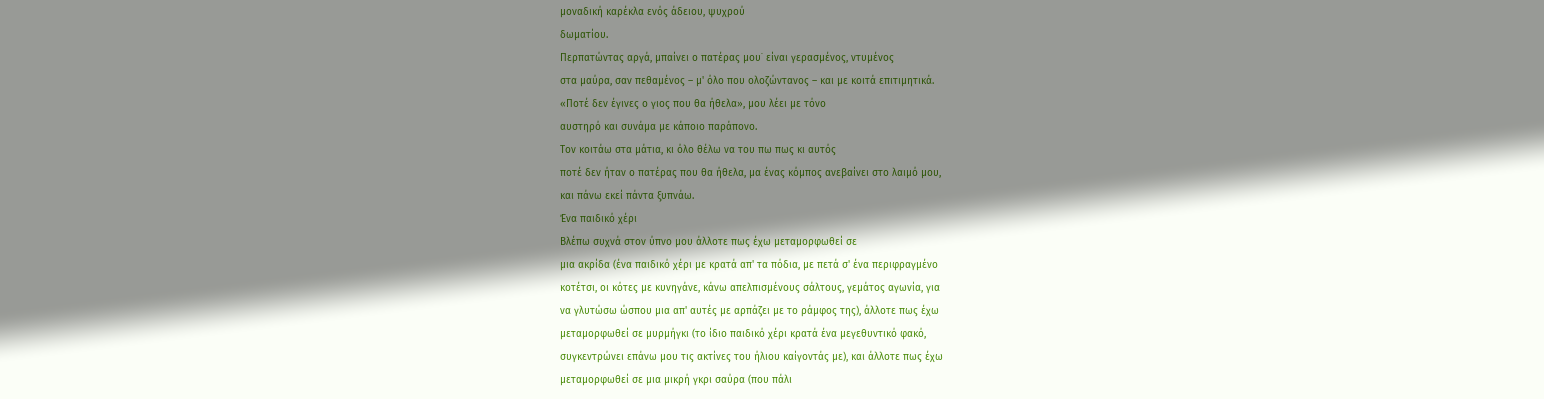μοναδική καρέκλα ενός άδειου, ψυχρού
δωματίου.
Περπατώντας αργά, μπαίνει ο πατέρας μου˙ είναι γερασμένος, ντυμένος
στα μαύρα, σαν πεθαμένος – μ' όλο που ολοζώντανος – και με κοιτά επιτιμητικά.
«Ποτέ δεν έγινες ο γιος που θα ήθελα», μου λέει με τόνο
αυστηρό και συνάμα με κάποιο παράπονο.
Τον κοιτάω στα μάτια, κι όλο θέλω να του πω πως κι αυτός
ποτέ δεν ήταν ο πατέρας που θα ήθελα, μα ένας κόμπος ανεβαίνει στο λαιμό μου,
και πάνω εκεί πάντα ξυπνάω.
Ένα παιδικό χέρι
Βλέπω συχνά στον ύπνο μου άλλοτε πως έχω μεταμορφωθεί σε
μια ακρίδα (ένα παιδικό χέρι με κρατά απ' τα πόδια, με πετά σ' ένα περιφραγμένο
κοτέτσι, οι κότες με κυνηγάνε, κάνω απελπισμένους σάλτους, γεμάτος αγωνία, για
να γλυτώσω ώσπου μια απ' αυτές με αρπάζει με το ράμφος της), άλλοτε πως έχω
μεταμορφωθεί σε μυρμήγκι (το ίδιο παιδικό χέρι κρατά ένα μεγεθυντικό φακό,
συγκεντρώνει επάνω μου τις ακτίνες του ήλιου καίγοντάς με), και άλλοτε πως έχω
μεταμορφωθεί σε μια μικρή γκρι σαύρα (που πάλι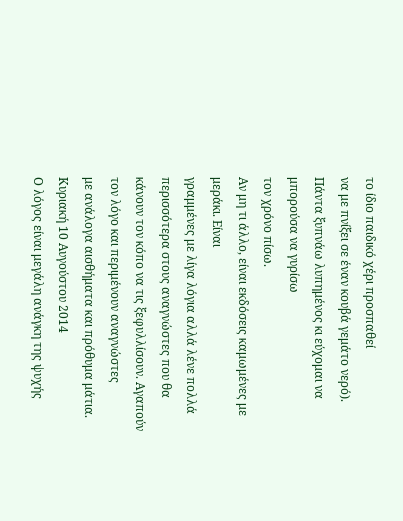το ίδιο παιδικό χέρι προσπαθεί
να με πνίξει σε έναν κουβά γεμάτο νερό).
Πάντα ξυπνάω λυπημένος κι εύχομαι να μπορούσα να γυρίσω
τον χρόνο πίσω.
Αν μη τι άλλο, είναι εκδόσεις καμωμένες με μεράκι. Είναι
γραμμένες με λίγα λόγια αλλά λένε πολλά περισσότερα στους αναγνώστες που θα
κάνουν τον κόπο να τις ξεφυλλίσουν. Αγαπούν τον λόγο και περιμένουν αναγνώστες
με ανάλογα αισθήματα και πρόθυμα μάτια.
Κυριακή 10 Αυγούστου 2014
Ο λόγος είναι μεγάλη ανάγκη της ψυχής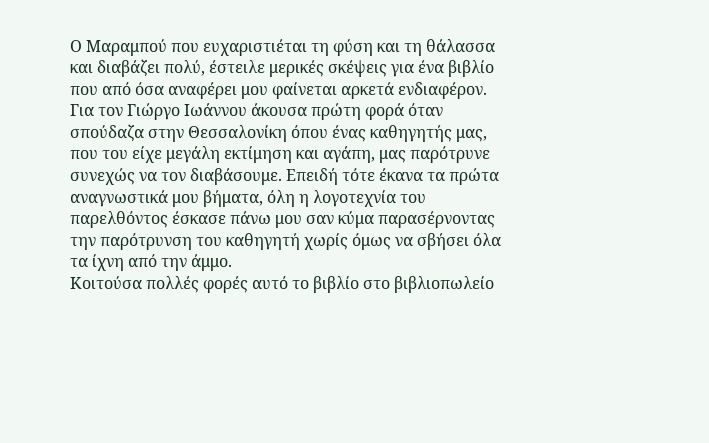Ο Μαραμπού που ευχαριστιέται τη φύση και τη θάλασσα και διαβάζει πολύ, έστειλε μερικές σκέψεις για ένα βιβλίο που από όσα αναφέρει μου φαίνεται αρκετά ενδιαφέρον.
Για τον Γιώργο Ιωάννου άκουσα πρώτη φορά όταν σπούδαζα στην Θεσσαλονίκη όπου ένας καθηγητής μας, που του είχε μεγάλη εκτίμηση και αγάπη, μας παρότρυνε συνεχώς να τον διαβάσουμε. Επειδή τότε έκανα τα πρώτα αναγνωστικά μου βήματα, όλη η λογοτεχνία του παρελθόντος έσκασε πάνω μου σαν κύμα παρασέρνοντας την παρότρυνση του καθηγητή χωρίς όμως να σβήσει όλα τα ίχνη από την άμμο.
Κοιτούσα πολλές φορές αυτό το βιβλίο στο βιβλιοπωλείο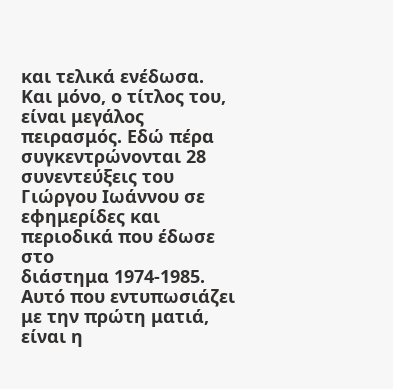και τελικά ενέδωσα.
Και μόνο, ο τίτλος του, είναι μεγάλος πειρασμός. Εδώ πέρα συγκεντρώνονται 28
συνεντεύξεις του Γιώργου Ιωάννου σε εφημερίδες και περιοδικά που έδωσε στο
διάστημα 1974-1985. Αυτό που εντυπωσιάζει με την πρώτη ματιά, είναι η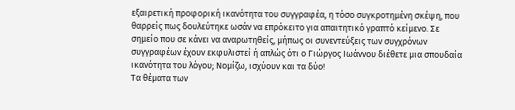εξαιρετική προφορική ικανότητα του συγγραφέα, η τόσο συγκροτημένη σκέψη, που
θαρρείς πως δουλεύτηκε ωσάν να επρόκειτο για απαιτητικό γραπτό κείμενο. Σε
σημείο που σε κάνει να αναρωτηθείς, μήπως οι συνεντεύξεις των συγχρόνων
συγγραφέων έχουν εκφυλιστεί ή απλώς ότι ο Γιώργος Ιωάννου διέθετε μια σπουδαία
ικανότητα του λόγου; Νομίζω, ισχύουν και τα δύο!
Τα θέματα των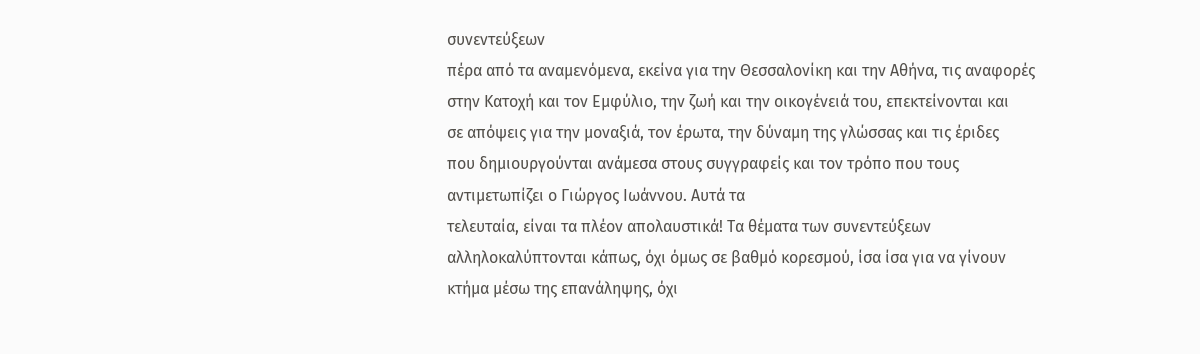συνεντεύξεων
πέρα από τα αναμενόμενα, εκείνα για την Θεσσαλονίκη και την Αθήνα, τις αναφορές
στην Κατοχή και τον Εμφύλιο, την ζωή και την οικογένειά του, επεκτείνονται και
σε απόψεις για την μοναξιά, τον έρωτα, την δύναμη της γλώσσας και τις έριδες
που δημιουργούνται ανάμεσα στους συγγραφείς και τον τρόπο που τους
αντιμετωπίζει ο Γιώργος Ιωάννου. Αυτά τα
τελευταία, είναι τα πλέον απολαυστικά! Τα θέματα των συνεντεύξεων
αλληλοκαλύπτονται κάπως, όχι όμως σε βαθμό κορεσμού, ίσα ίσα για να γίνουν
κτήμα μέσω της επανάληψης, όχι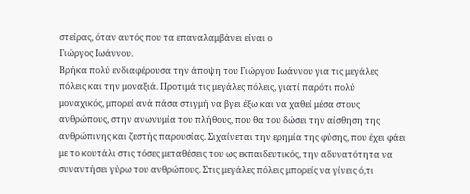στείρας, όταν αυτός που τα επαναλαμβάνει είναι ο
Γιώργος Ιωάννου.
Βρήκα πολύ ενδιαφέρουσα την άποψη του Γιώργου Ιωάννου για τις μεγάλες
πόλεις και την μοναξιά. Προτιμά τις μεγάλες πόλεις, γιατί παρότι πολύ
μοναχικός, μπορεί ανά πάσα στιγμή να βγει έξω και να χαθεί μέσα στους
ανθρώπους, στην ανωνυμία του πλήθους, που θα του δώσει την αίσθηση της
ανθρώπινης και ζεστής παρουσίας. Σιχαίνεται την ερημία της φύσης, που έχει φάει
με το κουτάλι στις τόσες μεταθέσεις του ως εκπαιδευτικός, την αδυνατότητα να
συναντήσει γύρω του ανθρώπους. Στις μεγάλες πόλεις μπορείς να γίνεις ό,τι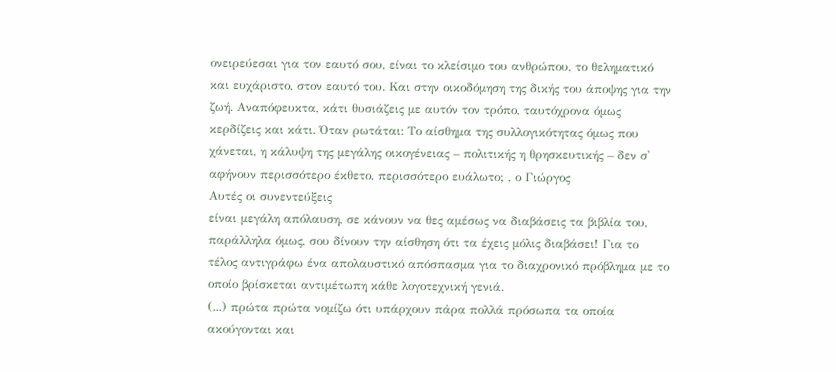ονειρεύεσαι για τον εαυτό σου, είναι το κλείσιμο του ανθρώπου, το θεληματικό
και ευχάριστο, στον εαυτό του. Και στην οικοδόμηση της δικής του άποψης για την
ζωή. Αναπόφευκτα, κάτι θυσιάζεις με αυτόν τον τρόπο, ταυτόχρονα όμως
κερδίζεις και κάτι. Όταν ρωτάται: Το αίσθημα της συλλογικότητας όμως που
χάνεται, η κάλυψη της μεγάλης οικογένειας – πολιτικής η θρησκευτικής – δεν σ'
αφήνουν περισσότερο έκθετο, περισσότερο ευάλωτο; , ο Γιώργος
Αυτές οι συνεντεύξεις
είναι μεγάλη απόλαυση, σε κάνουν να θες αμέσως να διαβάσεις τα βιβλία του,
παράλληλα όμως, σου δίνουν την αίσθηση ότι τα έχεις μόλις διαβάσει! Για το
τέλος αντιγράφω ένα απολαυστικό απόσπασμα για το διαχρονικό πρόβλημα με το
οποίο βρίσκεται αντιμέτωπη κάθε λογοτεχνική γενιά.
(...) πρώτα πρώτα νομίζω ότι υπάρχουν πάρα πολλά πρόσωπα τα οποία
ακούγονται και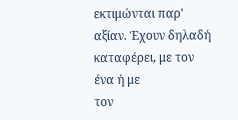εκτιμώνται παρ' αξίαν. Έχουν δηλαδή καταφέρει, με τον ένα ή με
τον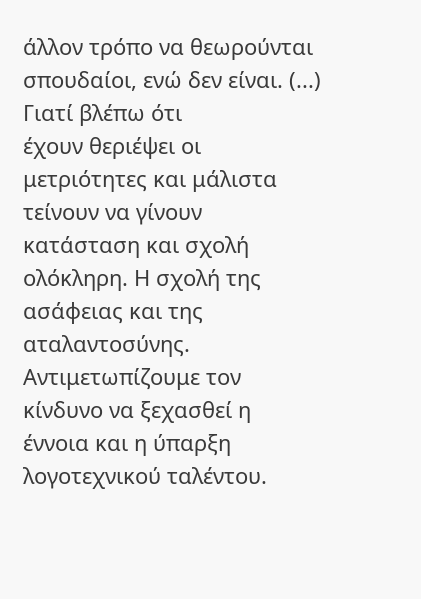άλλον τρόπο να θεωρούνται σπουδαίοι, ενώ δεν είναι. (...) Γιατί βλέπω ότι
έχουν θεριέψει οι μετριότητες και μάλιστα τείνουν να γίνουν κατάσταση και σχολή
ολόκληρη. Η σχολή της ασάφειας και της αταλαντοσύνης. Αντιμετωπίζουμε τον
κίνδυνο να ξεχασθεί η έννοια και η ύπαρξη λογοτεχνικού ταλέντου.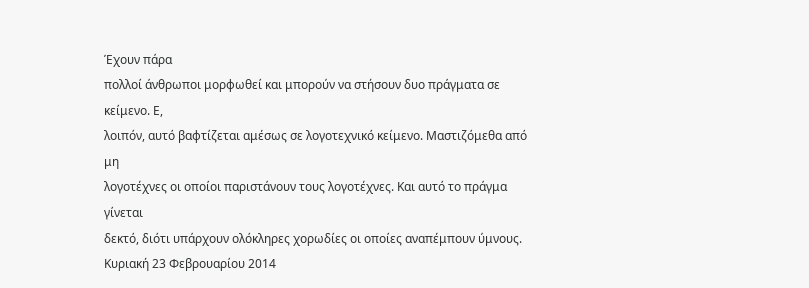Έχουν πάρα
πολλοί άνθρωποι μορφωθεί και μπορούν να στήσουν δυο πράγματα σε κείμενο. Ε,
λοιπόν, αυτό βαφτίζεται αμέσως σε λογοτεχνικό κείμενο. Μαστιζόμεθα από μη
λογοτέχνες οι οποίοι παριστάνουν τους λογοτέχνες. Και αυτό το πράγμα γίνεται
δεκτό, διότι υπάρχουν ολόκληρες χορωδίες οι οποίες αναπέμπουν ύμνους.
Κυριακή 23 Φεβρουαρίου 2014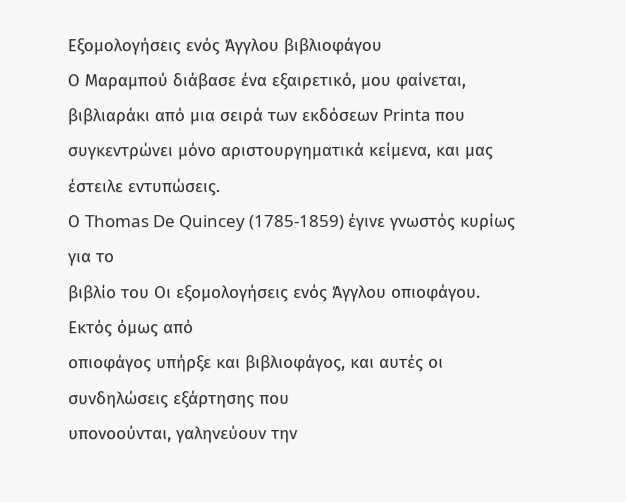Εξομολογήσεις ενός Άγγλου βιβλιοφάγου
Ο Μαραμπού διάβασε ένα εξαιρετικό, μου φαίνεται, βιβλιαράκι από μια σειρά των εκδόσεων Printa που συγκεντρώνει μόνο αριστουργηματικά κείμενα, και μας έστειλε εντυπώσεις.
Ο Thomas De Quincey (1785-1859) έγινε γνωστός κυρίως για το
βιβλίο του Οι εξομολογήσεις ενός Άγγλου οπιοφάγου. Εκτός όμως από
οπιοφάγος υπήρξε και βιβλιοφάγος, και αυτές οι συνδηλώσεις εξάρτησης που
υπονοούνται, γαληνεύουν την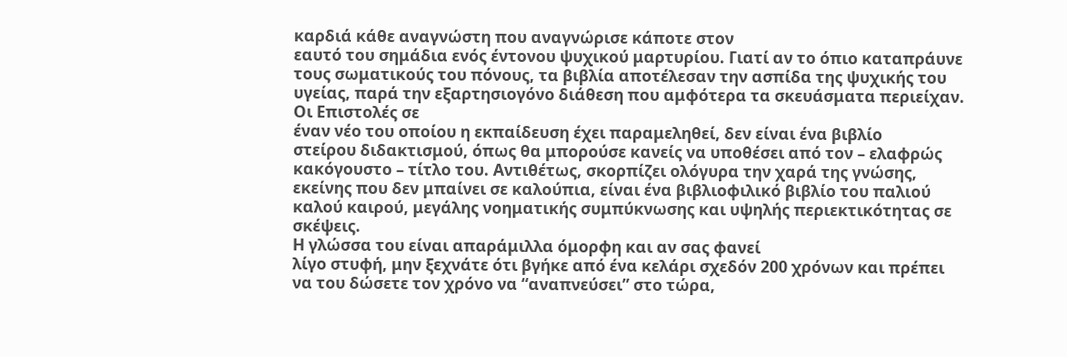καρδιά κάθε αναγνώστη που αναγνώρισε κάποτε στον
εαυτό του σημάδια ενός έντονου ψυχικού μαρτυρίου. Γιατί αν το όπιο καταπράυνε
τους σωματικούς του πόνους, τα βιβλία αποτέλεσαν την ασπίδα της ψυχικής του
υγείας, παρά την εξαρτησιογόνο διάθεση που αμφότερα τα σκευάσματα περιείχαν.
Οι Επιστολές σε
έναν νέο του οποίου η εκπαίδευση έχει παραμεληθεί, δεν είναι ένα βιβλίο
στείρου διδακτισμού, όπως θα μπορούσε κανείς να υποθέσει από τον – ελαφρώς
κακόγουστο – τίτλο του. Αντιθέτως, σκορπίζει ολόγυρα την χαρά της γνώσης,
εκείνης που δεν μπαίνει σε καλούπια, είναι ένα βιβλιοφιλικό βιβλίο του παλιού
καλού καιρού, μεγάλης νοηματικής συμπύκνωσης και υψηλής περιεκτικότητας σε
σκέψεις.
Η γλώσσα του είναι απαράμιλλα όμορφη και αν σας φανεί
λίγο στυφή, μην ξεχνάτε ότι βγήκε από ένα κελάρι σχεδόν 200 χρόνων και πρέπει
να του δώσετε τον χρόνο να “αναπνεύσει” στο τώρα,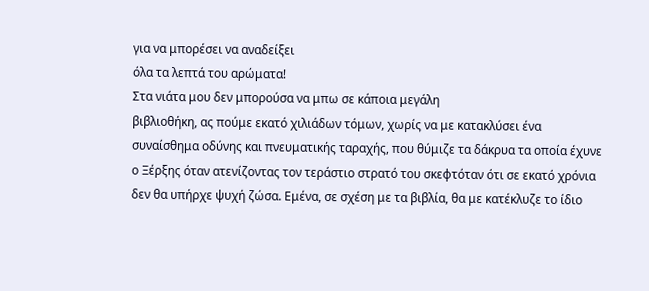για να μπορέσει να αναδείξει
όλα τα λεπτά του αρώματα!
Στα νιάτα μου δεν μπορούσα να μπω σε κάποια μεγάλη
βιβλιοθήκη, ας πούμε εκατό χιλιάδων τόμων, χωρίς να με κατακλύσει ένα
συναίσθημα οδύνης και πνευματικής ταραχής, που θύμιζε τα δάκρυα τα οποία έχυνε
ο Ξέρξης όταν ατενίζοντας τον τεράστιο στρατό του σκεφτόταν ότι σε εκατό χρόνια
δεν θα υπήρχε ψυχή ζώσα. Εμένα, σε σχέση με τα βιβλία, θα με κατέκλυζε το ίδιο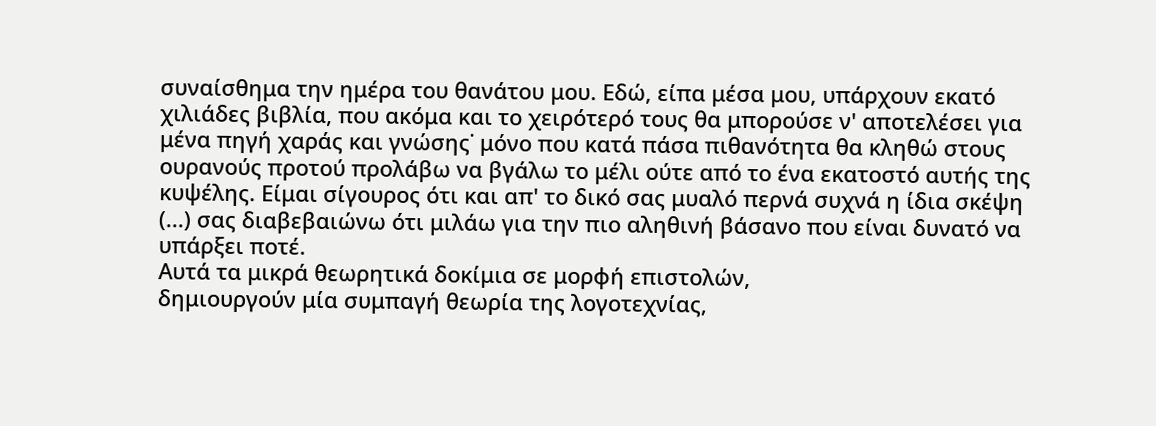συναίσθημα την ημέρα του θανάτου μου. Εδώ, είπα μέσα μου, υπάρχουν εκατό
χιλιάδες βιβλία, που ακόμα και το χειρότερό τους θα μπορούσε ν' αποτελέσει για
μένα πηγή χαράς και γνώσης˙ μόνο που κατά πάσα πιθανότητα θα κληθώ στους
ουρανούς προτού προλάβω να βγάλω το μέλι ούτε από το ένα εκατοστό αυτής της
κυψέλης. Είμαι σίγουρος ότι και απ' το δικό σας μυαλό περνά συχνά η ίδια σκέψη
(...) σας διαβεβαιώνω ότι μιλάω για την πιο αληθινή βάσανο που είναι δυνατό να
υπάρξει ποτέ.
Αυτά τα μικρά θεωρητικά δοκίμια σε μορφή επιστολών,
δημιουργούν μία συμπαγή θεωρία της λογοτεχνίας,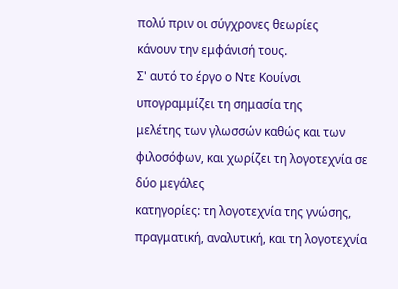πολύ πριν οι σύγχρονες θεωρίες
κάνουν την εμφάνισή τους.
Σ' αυτό το έργο ο Ντε Κουίνσι υπογραμμίζει τη σημασία της
μελέτης των γλωσσών καθώς και των φιλοσόφων, και χωρίζει τη λογοτεχνία σε δύο μεγάλες
κατηγορίες: τη λογοτεχνία της γνώσης, πραγματική, αναλυτική, και τη λογοτεχνία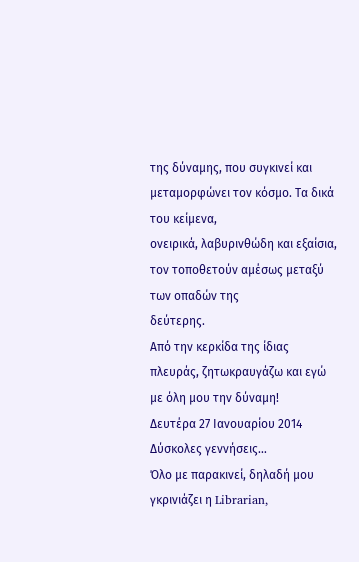της δύναμης, που συγκινεί και μεταμορφώνει τον κόσμο. Τα δικά του κείμενα,
ονειρικά, λαβυρινθώδη και εξαίσια, τον τοποθετούν αμέσως μεταξύ των οπαδών της
δεύτερης.
Από την κερκίδα της ίδιας πλευράς, ζητωκραυγάζω και εγώ
με όλη μου την δύναμη!
Δευτέρα 27 Ιανουαρίου 2014
Δύσκολες γεννήσεις…
Όλο με παρακινεί, δηλαδή μου γκρινιάζει η Librarian,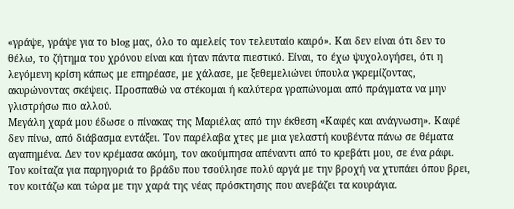«γράψε, γράψε για το blog μας, όλο το αμελείς τον τελευταίο καιρό». Και δεν είναι ότι δεν το θέλω, το ζήτημα του χρόνου είναι και ήταν πάντα πιεστικό. Είναι, το έχω ψυχολογήσει, ότι η λεγόμενη κρίση κάπως με επηρέασε, με χάλασε, με ξεθεμελιώνει ύπουλα γκρεμίζοντας, ακυρώνοντας σκέψεις. Προσπαθώ να στέκομαι ή καλύτερα γραπώνομαι από πράγματα να μην γλιστρήσω πιο αλλού.
Μεγάλη χαρά μου έδωσε ο πίνακας της Μαριέλας από την έκθεση «Καφές και ανάγνωση». Καφέ δεν πίνω, από διάβασμα εντάξει. Τον παρέλαβα χτες με μια γελαστή κουβέντα πάνω σε θέματα αγαπημένα. Δεν τον κρέμασα ακόμη, τον ακούμπησα απέναντι από το κρεβάτι μου, σε ένα ράφι. Τον κοίταζα για παρηγοριά το βράδυ που τσούλησε πολύ αργά με την βροχή να χτυπάει όπου βρει, τον κοιτάζω και τώρα με την χαρά της νέας πρόσκτησης που ανεβάζει τα κουράγια.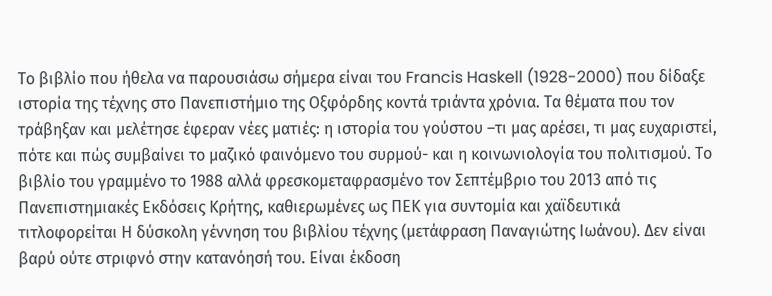Το βιβλίο που ήθελα να παρουσιάσω σήμερα είναι του Francis Haskell (1928-2000) που δίδαξε ιστορία της τέχνης στο Πανεπιστήμιο της Οξφόρδης κοντά τριάντα χρόνια. Τα θέματα που τον τράβηξαν και μελέτησε έφεραν νέες ματιές: η ιστορία του γούστου –τι μας αρέσει, τι μας ευχαριστεί, πότε και πώς συμβαίνει το μαζικό φαινόμενο του συρμού- και η κοινωνιολογία του πολιτισμού. Το βιβλίο του γραμμένο το 1988 αλλά φρεσκομεταφρασμένο τον Σεπτέμβριο του 2013 από τις Πανεπιστημιακές Εκδόσεις Κρήτης, καθιερωμένες ως ΠΕΚ για συντομία και χαϊδευτικά τιτλοφορείται Η δύσκολη γέννηση του βιβλίου τέχνης (μετάφραση Παναγιώτης Ιωάνου). Δεν είναι βαρύ ούτε στριφνό στην κατανόησή του. Είναι έκδοση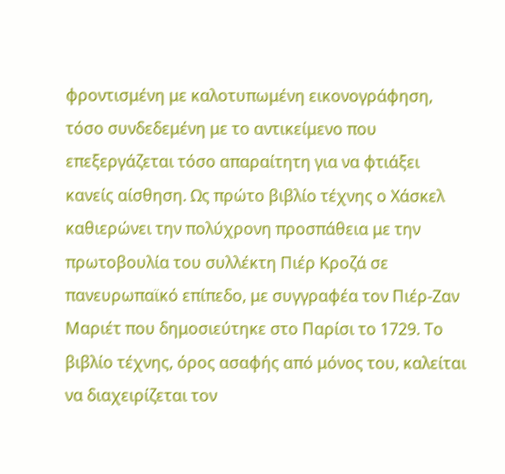φροντισμένη με καλοτυπωμένη εικονογράφηση, τόσο συνδεδεμένη με το αντικείμενο που επεξεργάζεται τόσο απαραίτητη για να φτιάξει κανείς αίσθηση. Ως πρώτο βιβλίο τέχνης ο Χάσκελ καθιερώνει την πολύχρονη προσπάθεια με την πρωτοβουλία του συλλέκτη Πιέρ Κροζά σε πανευρωπαϊκό επίπεδο, με συγγραφέα τον Πιέρ-Ζαν Μαριέτ που δημοσιεύτηκε στο Παρίσι το 1729. Το βιβλίο τέχνης, όρος ασαφής από μόνος του, καλείται να διαχειρίζεται τον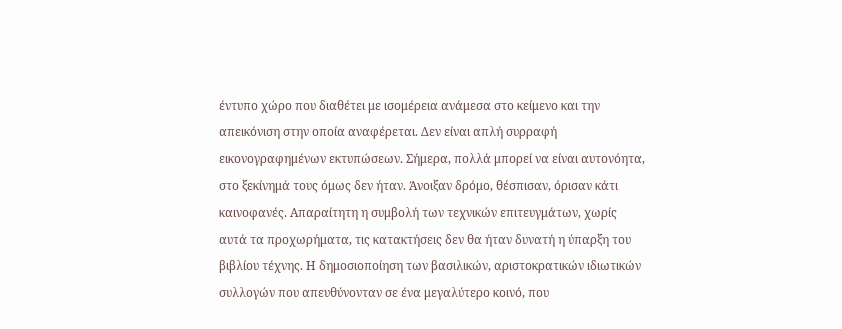έντυπο χώρο που διαθέτει με ισομέρεια ανάμεσα στο κείμενο και την απεικόνιση στην οποία αναφέρεται. Δεν είναι απλή συρραφή εικονογραφημένων εκτυπώσεων. Σήμερα, πολλά μπορεί να είναι αυτονόητα, στο ξεκίνημά τους όμως δεν ήταν. Άνοιξαν δρόμο, θέσπισαν, όρισαν κάτι καινοφανές. Απαραίτητη η συμβολή των τεχνικών επιτευγμάτων, χωρίς αυτά τα προχωρήματα, τις κατακτήσεις δεν θα ήταν δυνατή η ύπαρξη του βιβλίου τέχνης. Η δημοσιοποίηση των βασιλικών, αριστοκρατικών ιδιωτικών συλλογών που απευθύνονταν σε ένα μεγαλύτερο κοινό, που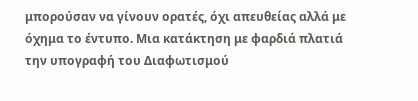μπορούσαν να γίνουν ορατές, όχι απευθείας αλλά με όχημα το έντυπο. Μια κατάκτηση με φαρδιά πλατιά την υπογραφή του Διαφωτισμού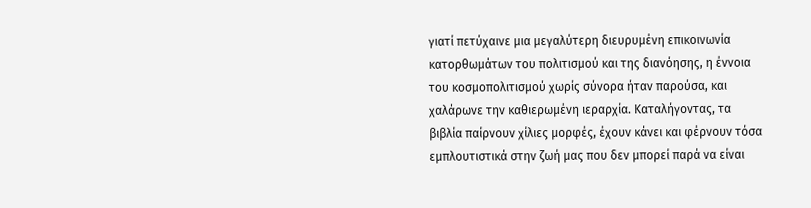γιατί πετύχαινε μια μεγαλύτερη διευρυμένη επικοινωνία κατορθωμάτων του πολιτισμού και της διανόησης, η έννοια του κοσμοπολιτισμού χωρίς σύνορα ήταν παρούσα, και χαλάρωνε την καθιερωμένη ιεραρχία. Καταλήγοντας, τα βιβλία παίρνουν χίλιες μορφές, έχουν κάνει και φέρνουν τόσα εμπλουτιστικά στην ζωή μας που δεν μπορεί παρά να είναι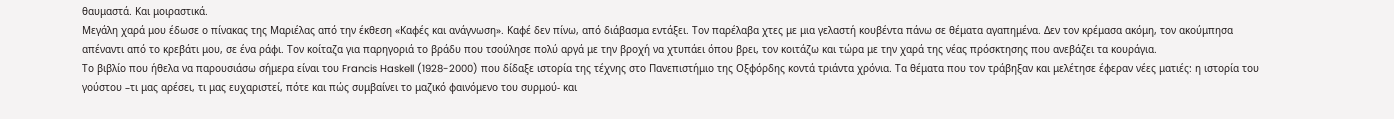θαυμαστά. Και μοιραστικά.
Μεγάλη χαρά μου έδωσε ο πίνακας της Μαριέλας από την έκθεση «Καφές και ανάγνωση». Καφέ δεν πίνω, από διάβασμα εντάξει. Τον παρέλαβα χτες με μια γελαστή κουβέντα πάνω σε θέματα αγαπημένα. Δεν τον κρέμασα ακόμη, τον ακούμπησα απέναντι από το κρεβάτι μου, σε ένα ράφι. Τον κοίταζα για παρηγοριά το βράδυ που τσούλησε πολύ αργά με την βροχή να χτυπάει όπου βρει, τον κοιτάζω και τώρα με την χαρά της νέας πρόσκτησης που ανεβάζει τα κουράγια.
Το βιβλίο που ήθελα να παρουσιάσω σήμερα είναι του Francis Haskell (1928-2000) που δίδαξε ιστορία της τέχνης στο Πανεπιστήμιο της Οξφόρδης κοντά τριάντα χρόνια. Τα θέματα που τον τράβηξαν και μελέτησε έφεραν νέες ματιές: η ιστορία του γούστου –τι μας αρέσει, τι μας ευχαριστεί, πότε και πώς συμβαίνει το μαζικό φαινόμενο του συρμού- και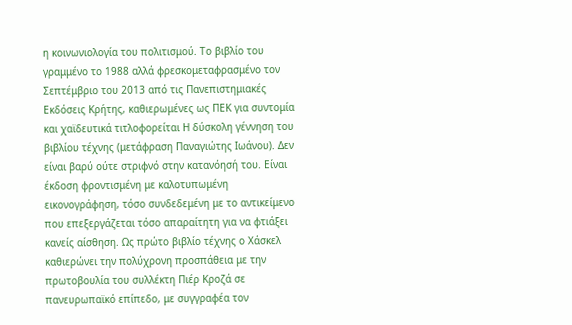η κοινωνιολογία του πολιτισμού. Το βιβλίο του γραμμένο το 1988 αλλά φρεσκομεταφρασμένο τον Σεπτέμβριο του 2013 από τις Πανεπιστημιακές Εκδόσεις Κρήτης, καθιερωμένες ως ΠΕΚ για συντομία και χαϊδευτικά τιτλοφορείται Η δύσκολη γέννηση του βιβλίου τέχνης (μετάφραση Παναγιώτης Ιωάνου). Δεν είναι βαρύ ούτε στριφνό στην κατανόησή του. Είναι έκδοση φροντισμένη με καλοτυπωμένη εικονογράφηση, τόσο συνδεδεμένη με το αντικείμενο που επεξεργάζεται τόσο απαραίτητη για να φτιάξει κανείς αίσθηση. Ως πρώτο βιβλίο τέχνης ο Χάσκελ καθιερώνει την πολύχρονη προσπάθεια με την πρωτοβουλία του συλλέκτη Πιέρ Κροζά σε πανευρωπαϊκό επίπεδο, με συγγραφέα τον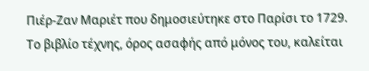Πιέρ-Ζαν Μαριέτ που δημοσιεύτηκε στο Παρίσι το 1729. Το βιβλίο τέχνης, όρος ασαφής από μόνος του, καλείται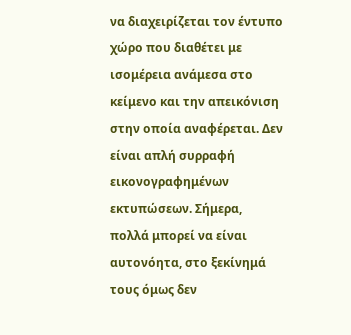να διαχειρίζεται τον έντυπο χώρο που διαθέτει με ισομέρεια ανάμεσα στο κείμενο και την απεικόνιση στην οποία αναφέρεται. Δεν είναι απλή συρραφή εικονογραφημένων εκτυπώσεων. Σήμερα, πολλά μπορεί να είναι αυτονόητα, στο ξεκίνημά τους όμως δεν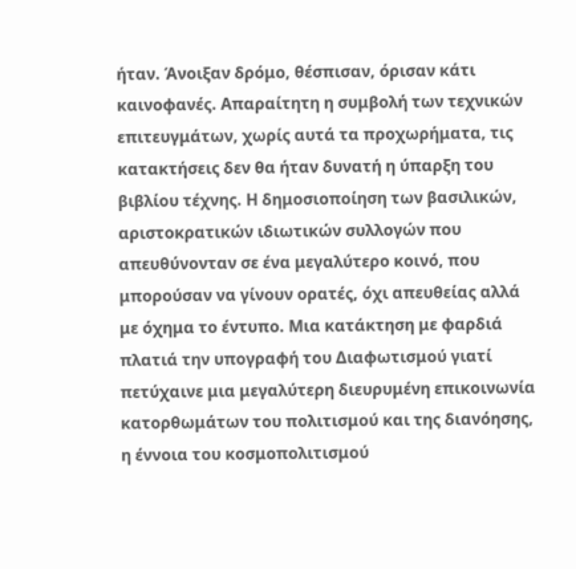ήταν. Άνοιξαν δρόμο, θέσπισαν, όρισαν κάτι καινοφανές. Απαραίτητη η συμβολή των τεχνικών επιτευγμάτων, χωρίς αυτά τα προχωρήματα, τις κατακτήσεις δεν θα ήταν δυνατή η ύπαρξη του βιβλίου τέχνης. Η δημοσιοποίηση των βασιλικών, αριστοκρατικών ιδιωτικών συλλογών που απευθύνονταν σε ένα μεγαλύτερο κοινό, που μπορούσαν να γίνουν ορατές, όχι απευθείας αλλά με όχημα το έντυπο. Μια κατάκτηση με φαρδιά πλατιά την υπογραφή του Διαφωτισμού γιατί πετύχαινε μια μεγαλύτερη διευρυμένη επικοινωνία κατορθωμάτων του πολιτισμού και της διανόησης, η έννοια του κοσμοπολιτισμού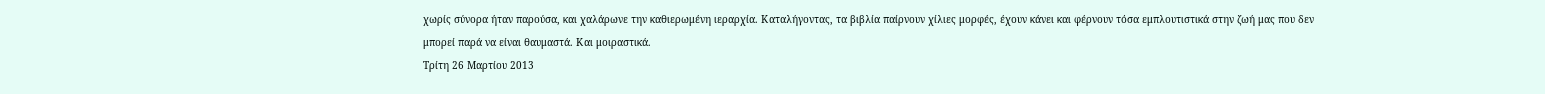χωρίς σύνορα ήταν παρούσα, και χαλάρωνε την καθιερωμένη ιεραρχία. Καταλήγοντας, τα βιβλία παίρνουν χίλιες μορφές, έχουν κάνει και φέρνουν τόσα εμπλουτιστικά στην ζωή μας που δεν μπορεί παρά να είναι θαυμαστά. Και μοιραστικά.
Τρίτη 26 Μαρτίου 2013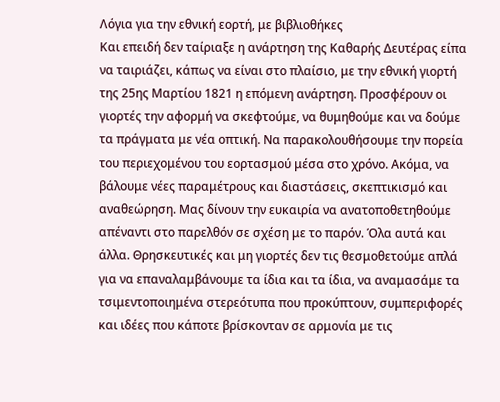Λόγια για την εθνική εορτή, με βιβλιοθήκες
Και επειδή δεν ταίριαξε η ανάρτηση της Καθαρής Δευτέρας είπα να ταιριάζει, κάπως να είναι στο πλαίσιο, με την εθνική γιορτή της 25ης Μαρτίου 1821 η επόμενη ανάρτηση. Προσφέρουν οι γιορτές την αφορμή να σκεφτούμε, να θυμηθούμε και να δούμε τα πράγματα με νέα οπτική. Να παρακολουθήσουμε την πορεία του περιεχομένου του εορτασμού μέσα στο χρόνο. Ακόμα, να βάλουμε νέες παραμέτρους και διαστάσεις, σκεπτικισμό και αναθεώρηση. Μας δίνουν την ευκαιρία να ανατοποθετηθούμε απέναντι στο παρελθόν σε σχέση με το παρόν. Όλα αυτά και άλλα. Θρησκευτικές και μη γιορτές δεν τις θεσμοθετούμε απλά για να επαναλαμβάνουμε τα ίδια και τα ίδια, να αναμασάμε τα τσιμεντοποιημένα στερεότυπα που προκύπτουν, συμπεριφορές και ιδέες που κάποτε βρίσκονταν σε αρμονία με τις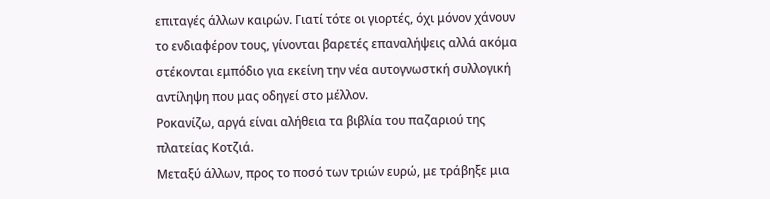επιταγές άλλων καιρών. Γιατί τότε οι γιορτές, όχι μόνον χάνουν το ενδιαφέρον τους, γίνονται βαρετές επαναλήψεις αλλά ακόμα στέκονται εμπόδιο για εκείνη την νέα αυτογνωστκή συλλογική αντίληψη που μας οδηγεί στο μέλλον.
Ροκανίζω, αργά είναι αλήθεια τα βιβλία του παζαριού της πλατείας Κοτζιά.
Μεταξύ άλλων, προς το ποσό των τριών ευρώ, με τράβηξε μια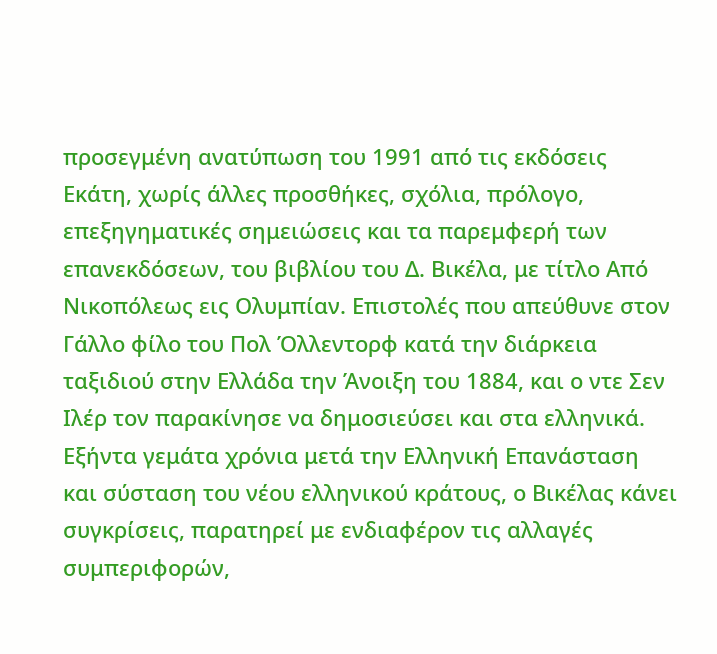προσεγμένη ανατύπωση του 1991 από τις εκδόσεις Εκάτη, χωρίς άλλες προσθήκες, σχόλια, πρόλογο, επεξηγηματικές σημειώσεις και τα παρεμφερή των επανεκδόσεων, του βιβλίου του Δ. Βικέλα, με τίτλο Από Νικοπόλεως εις Ολυμπίαν. Επιστολές που απεύθυνε στον Γάλλο φίλο του Πολ Όλλεντορφ κατά την διάρκεια ταξιδιού στην Ελλάδα την Άνοιξη του 1884, και ο ντε Σεν Ιλέρ τον παρακίνησε να δημοσιεύσει και στα ελληνικά. Εξήντα γεμάτα χρόνια μετά την Ελληνική Επανάσταση και σύσταση του νέου ελληνικού κράτους, ο Βικέλας κάνει συγκρίσεις, παρατηρεί με ενδιαφέρον τις αλλαγές συμπεριφορών,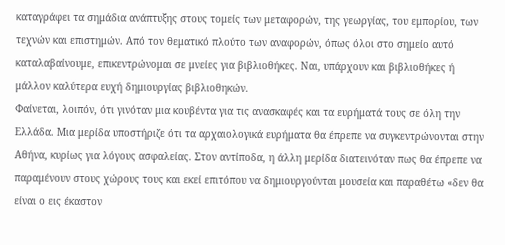καταγράφει τα σημάδια ανάπτυξης στους τομείς των μεταφορών, της γεωργίας, του εμπορίου, των τεχνών και επιστημών. Από τον θεματικό πλούτο των αναφορών, όπως όλοι στο σημείο αυτό καταλαβαίνουμε, επικεντρώνομαι σε μνείες για βιβλιοθήκες. Ναι, υπάρχουν και βιβλιοθήκες ή μάλλον καλύτερα ευχή δημιουργίας βιβλιοθηκών.
Φαίνεται, λοιπόν, ότι γινόταν μια κουβέντα για τις ανασκαφές και τα ευρήματά τους σε όλη την Ελλάδα. Μια μερίδα υποστήριζε ότι τα αρχαιολογικά ευρήματα θα έπρεπε να συγκεντρώνονται στην Αθήνα, κυρίως για λόγους ασφαλείας. Στον αντίποδα, η άλλη μερίδα διατεινόταν πως θα έπρεπε να παραμένουν στους χώρους τους και εκεί επιτόπου να δημιουργούνται μουσεία και παραθέτω «δεν θα είναι ο εις έκαστον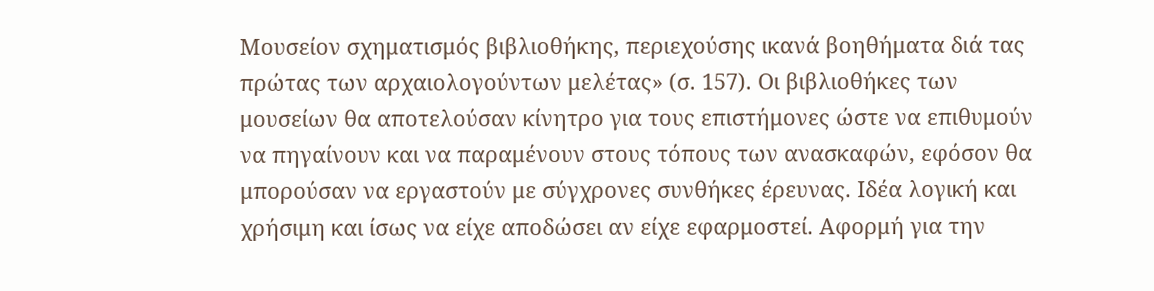Μουσείον σχηματισμός βιβλιοθήκης, περιεχούσης ικανά βοηθήματα διά τας πρώτας των αρχαιολογούντων μελέτας» (σ. 157). Οι βιβλιοθήκες των μουσείων θα αποτελούσαν κίνητρο για τους επιστήμονες ώστε να επιθυμούν να πηγαίνουν και να παραμένουν στους τόπους των ανασκαφών, εφόσον θα μπορούσαν να εργαστούν με σύγχρονες συνθήκες έρευνας. Ιδέα λογική και χρήσιμη και ίσως να είχε αποδώσει αν είχε εφαρμοστεί. Αφορμή για την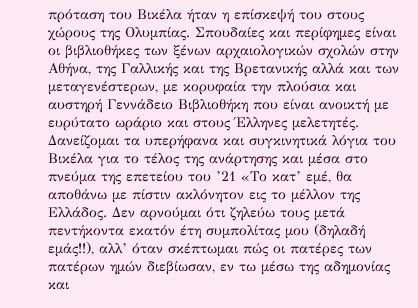πρόταση του Βικέλα ήταν η επίσκεψή του στους χώρους της Ολυμπίας. Σπουδαίες και περίφημες είναι οι βιβλιοθήκες των ξένων αρχαιολογικών σχολών στην Αθήνα, της Γαλλικής και της Βρετανικής αλλά και των μεταγενέστερων, με κορυφαία την πλούσια και αυστηρή Γεννάδειο Βιβλιοθήκη που είναι ανοικτή με ευρύτατο ωράριο και στους Έλληνες μελετητές.
Δανείζομαι τα υπερήφανα και συγκινητικά λόγια του Βικέλα για το τέλος της ανάρτησης και μέσα στο πνεύμα της επετείου του ’21 «Το κατ’ εμέ, θα αποθάνω με πίστιν ακλόνητον εις το μέλλον της Ελλάδος. Δεν αρνούμαι ότι ζηλεύω τους μετά πεντήκοντα εκατόν έτη συμπολίτας μου (δηλαδή εμάς!!), αλλ’ όταν σκέπτωμαι πώς οι πατέρες των πατέρων ημών διεβίωσαν, εν τω μέσω της αδημονίας και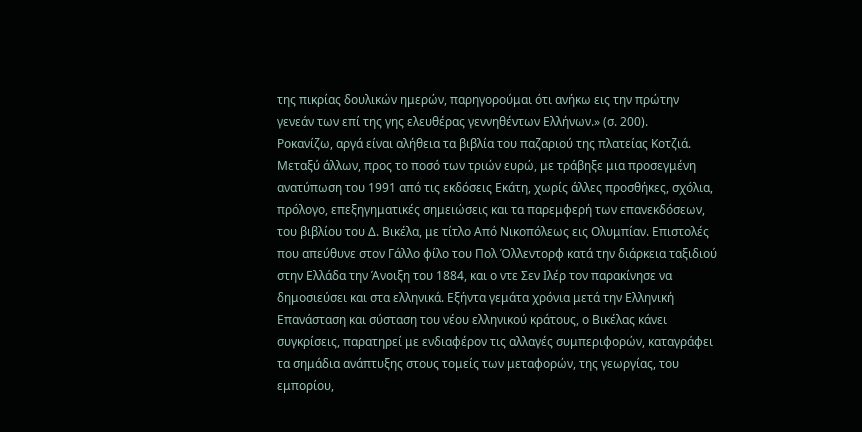της πικρίας δουλικών ημερών, παρηγορούμαι ότι ανήκω εις την πρώτην γενεάν των επί της γης ελευθέρας γεννηθέντων Ελλήνων.» (σ. 200).
Ροκανίζω, αργά είναι αλήθεια τα βιβλία του παζαριού της πλατείας Κοτζιά.
Μεταξύ άλλων, προς το ποσό των τριών ευρώ, με τράβηξε μια προσεγμένη ανατύπωση του 1991 από τις εκδόσεις Εκάτη, χωρίς άλλες προσθήκες, σχόλια, πρόλογο, επεξηγηματικές σημειώσεις και τα παρεμφερή των επανεκδόσεων, του βιβλίου του Δ. Βικέλα, με τίτλο Από Νικοπόλεως εις Ολυμπίαν. Επιστολές που απεύθυνε στον Γάλλο φίλο του Πολ Όλλεντορφ κατά την διάρκεια ταξιδιού στην Ελλάδα την Άνοιξη του 1884, και ο ντε Σεν Ιλέρ τον παρακίνησε να δημοσιεύσει και στα ελληνικά. Εξήντα γεμάτα χρόνια μετά την Ελληνική Επανάσταση και σύσταση του νέου ελληνικού κράτους, ο Βικέλας κάνει συγκρίσεις, παρατηρεί με ενδιαφέρον τις αλλαγές συμπεριφορών, καταγράφει τα σημάδια ανάπτυξης στους τομείς των μεταφορών, της γεωργίας, του εμπορίου,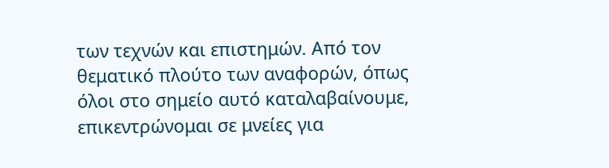των τεχνών και επιστημών. Από τον θεματικό πλούτο των αναφορών, όπως όλοι στο σημείο αυτό καταλαβαίνουμε, επικεντρώνομαι σε μνείες για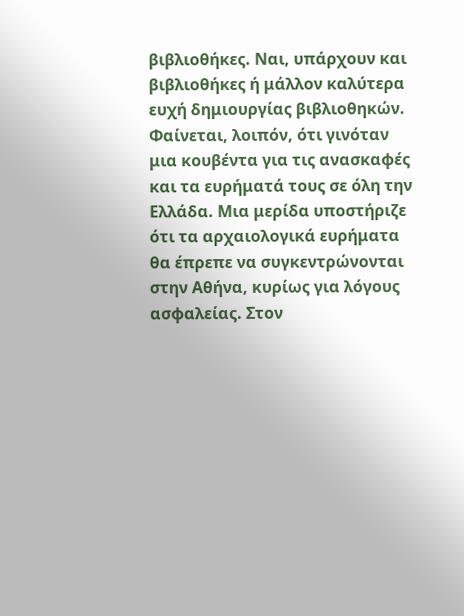βιβλιοθήκες. Ναι, υπάρχουν και βιβλιοθήκες ή μάλλον καλύτερα ευχή δημιουργίας βιβλιοθηκών.
Φαίνεται, λοιπόν, ότι γινόταν μια κουβέντα για τις ανασκαφές και τα ευρήματά τους σε όλη την Ελλάδα. Μια μερίδα υποστήριζε ότι τα αρχαιολογικά ευρήματα θα έπρεπε να συγκεντρώνονται στην Αθήνα, κυρίως για λόγους ασφαλείας. Στον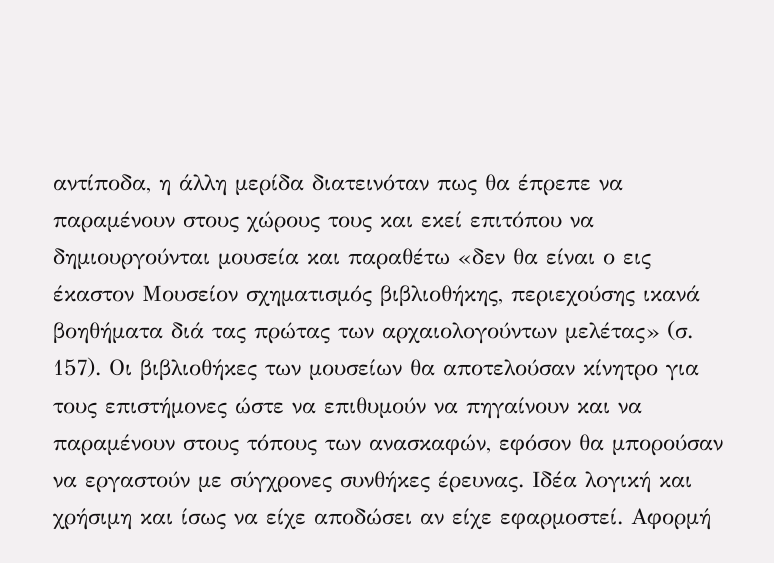αντίποδα, η άλλη μερίδα διατεινόταν πως θα έπρεπε να παραμένουν στους χώρους τους και εκεί επιτόπου να δημιουργούνται μουσεία και παραθέτω «δεν θα είναι ο εις έκαστον Μουσείον σχηματισμός βιβλιοθήκης, περιεχούσης ικανά βοηθήματα διά τας πρώτας των αρχαιολογούντων μελέτας» (σ. 157). Οι βιβλιοθήκες των μουσείων θα αποτελούσαν κίνητρο για τους επιστήμονες ώστε να επιθυμούν να πηγαίνουν και να παραμένουν στους τόπους των ανασκαφών, εφόσον θα μπορούσαν να εργαστούν με σύγχρονες συνθήκες έρευνας. Ιδέα λογική και χρήσιμη και ίσως να είχε αποδώσει αν είχε εφαρμοστεί. Αφορμή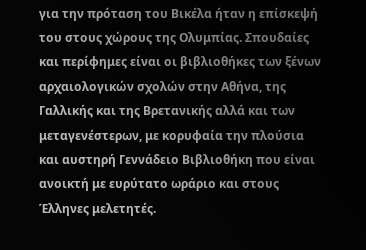για την πρόταση του Βικέλα ήταν η επίσκεψή του στους χώρους της Ολυμπίας. Σπουδαίες και περίφημες είναι οι βιβλιοθήκες των ξένων αρχαιολογικών σχολών στην Αθήνα, της Γαλλικής και της Βρετανικής αλλά και των μεταγενέστερων, με κορυφαία την πλούσια και αυστηρή Γεννάδειο Βιβλιοθήκη που είναι ανοικτή με ευρύτατο ωράριο και στους Έλληνες μελετητές.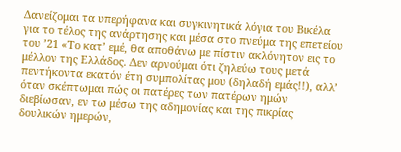Δανείζομαι τα υπερήφανα και συγκινητικά λόγια του Βικέλα για το τέλος της ανάρτησης και μέσα στο πνεύμα της επετείου του ’21 «Το κατ’ εμέ, θα αποθάνω με πίστιν ακλόνητον εις το μέλλον της Ελλάδος. Δεν αρνούμαι ότι ζηλεύω τους μετά πεντήκοντα εκατόν έτη συμπολίτας μου (δηλαδή εμάς!!), αλλ’ όταν σκέπτωμαι πώς οι πατέρες των πατέρων ημών διεβίωσαν, εν τω μέσω της αδημονίας και της πικρίας δουλικών ημερών,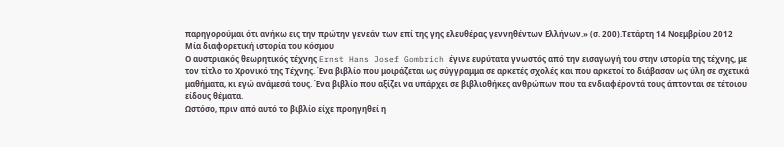παρηγορούμαι ότι ανήκω εις την πρώτην γενεάν των επί της γης ελευθέρας γεννηθέντων Ελλήνων.» (σ. 200).Τετάρτη 14 Νοεμβρίου 2012
Μία διαφορετική ιστορία του κόσμου
Ο αυστριακός θεωρητικός τέχνης Ernst Hans Josef Gombrich έγινε ευρύτατα γνωστός από την εισαγωγή του στην ιστορία της τέχνης, με τον τίτλο το Χρονικό της Τέχνης. Ένα βιβλίο που μοιράζεται ως σύγγραμμα σε αρκετές σχολές και που αρκετοί το διάβασαν ως ύλη σε σχετικά μαθήματα, κι εγώ ανάμεσά τους. Ένα βιβλίο που αξίζει να υπάρχει σε βιβλιοθήκες ανθρώπων που τα ενδιαφέροντά τους άπτονται σε τέτοιου είδους θέματα.
Ωστόσο, πριν από αυτό το βιβλίο είχε προηγηθεί η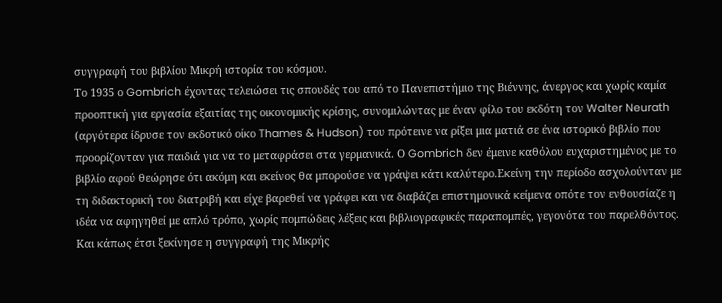συγγραφή του βιβλίου Μικρή ιστορία του κόσμου.
Το 1935 ο Gombrich έχοντας τελειώσει τις σπουδές του από το Πανεπιστήμιο της Βιέννης, άνεργος και χωρίς καμία προοπτική για εργασία εξαιτίας της οικονομικής κρίσης, συνομιλώντας με έναν φίλο του εκδότη τον Walter Neurath (αργότερα ίδρυσε τον εκδοτικό οίκο Thames & Hudson) του πρότεινε να ρίξει μια ματιά σε ένα ιστορικό βιβλίο που προορίζονταν για παιδιά για να το μεταφράσει στα γερμανικά. Ο Gombrich δεν έμεινε καθόλου ευχαριστημένος με το βιβλίο αφού θεώρησε ότι ακόμη και εκείνος θα μπορούσε να γράψει κάτι καλύτερο.Εκείνη την περίοδο ασχολούνταν με τη διδακτορική του διατριβή και είχε βαρεθεί να γράφει και να διαβάζει επιστημονικά κείμενα οπότε τον ενθουσίαζε η ιδέα να αφηγηθεί με απλό τρόπο, χωρίς πομπώδεις λέξεις και βιβλιογραφικές παραπομπές, γεγονότα του παρελθόντος.
Και κάπως έτσι ξεκίνησε η συγγραφή της Μικρής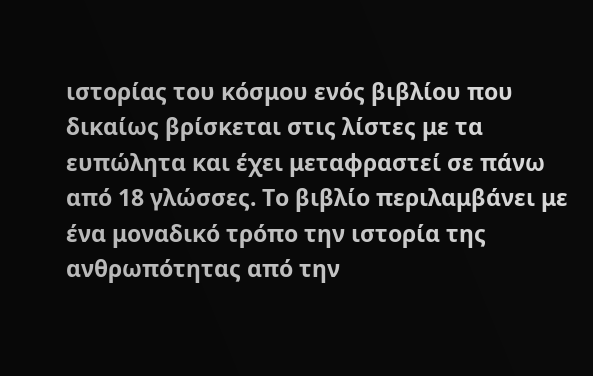ιστορίας του κόσμου ενός βιβλίου που δικαίως βρίσκεται στις λίστες με τα ευπώλητα και έχει μεταφραστεί σε πάνω από 18 γλώσσες. Το βιβλίο περιλαμβάνει με ένα μοναδικό τρόπο την ιστορία της ανθρωπότητας από την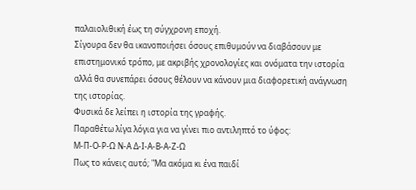παλαιολιθική έως τη σύγχρονη εποχή.
Σίγουρα δεν θα ικανοποιήσει όσους επιθυμούν να διαβάσουν με επιστημονικό τρόπο, με ακριβής χρονολογίες και ονόματα την ιστορία αλλά θα συνεπάρει όσους θέλουν να κάνουν μια διαφορετική ανάγνωση της ιστορίας.
Φυσικά δε λείπει η ιστορία της γραφής.
Παραθέτω λίγα λόγια για να γίνει πιο αντιληπτό το ύφος:
Μ-Π-Ο-Ρ-Ω Ν-Α Δ-Ι-Α-Β-Α-Ζ-Ω
Πως το κάνεις αυτό; "Μα ακόμα κι ένα παιδί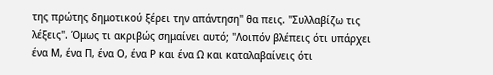της πρώτης δημοτικού ξέρει την απάντηση" θα πεις. "Συλλαβίζω τις λέξεις". Όμως τι ακριβώς σημαίνει αυτό; "Λοιπόν βλέπεις ότι υπάρχει ένα Μ, ένα Π, ένα Ο, ένα Ρ και ένα Ω και καταλαβαίνεις ότι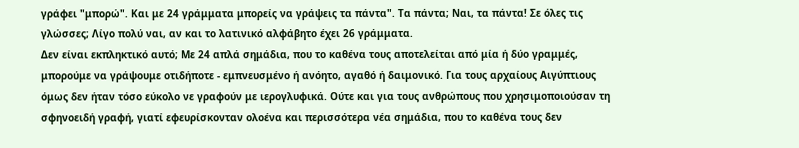γράφει "μπορώ". Και με 24 γράμματα μπορείς να γράψεις τα πάντα". Τα πάντα; Ναι, τα πάντα! Σε όλες τις γλώσσες; Λίγο πολύ ναι, αν και το λατινικό αλφάβητο έχει 26 γράμματα.
Δεν είναι εκπληκτικό αυτό; Με 24 απλά σημάδια, που το καθένα τους αποτελείται από μία ή δύο γραμμές, μπορούμε να γράψουμε οτιδήποτε - εμπνευσμένο ή ανόητο, αγαθό ή δαιμονικό. Για τους αρχαίους Αιγύπτιους όμως δεν ήταν τόσο εύκολο νε γραφούν με ιερογλυφικά. Ούτε και για τους ανθρώπους που χρησιμοποιούσαν τη σφηνοειδή γραφή, γιατί εφευρίσκονταν ολοένα και περισσότερα νέα σημάδια, που το καθένα τους δεν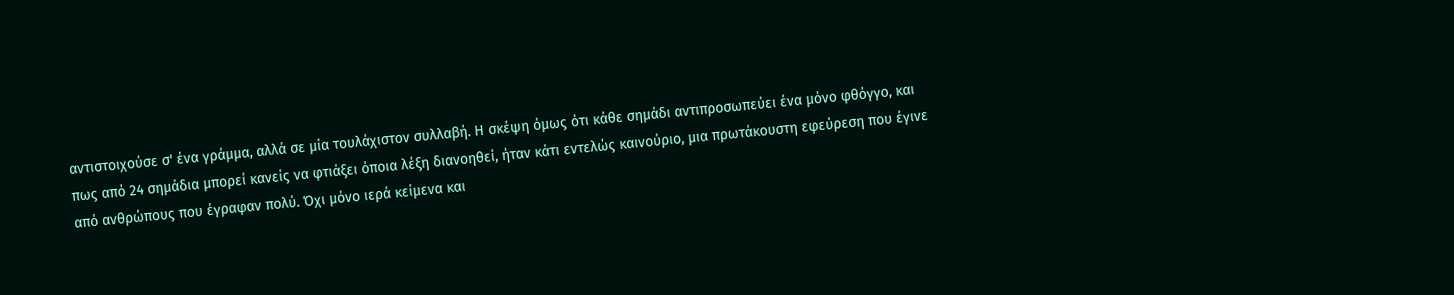αντιστοιχούσε σ' ένα γράμμα, αλλά σε μία τουλάχιστον συλλαβή. Η σκέψη όμως ότι κάθε σημάδι αντιπροσωπεύει ένα μόνο φθόγγο, και πως από 24 σημάδια μπορεί κανείς να φτιάξει όποια λέξη διανοηθεί, ήταν κάτι εντελώς καινούριο, μια πρωτάκουστη εφεύρεση που έγινε από ανθρώπους που έγραφαν πολύ. Όχι μόνο ιερά κείμενα και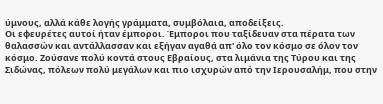ύμνους, αλλά κάθε λογής γράμματα, συμβόλαια, αποδείξεις.
Οι εφευρέτες αυτοί ήταν έμποροι. Έμποροι που ταξίδευαν στα πέρατα των θαλασσών και αντάλλασσαν και εξήγαν αγαθά απ' όλο τον κόσμο σε όλον τον κόσμο. Ζούσανε πολύ κοντά στους Εβραίους, στα λιμάνια της Τύρου και της Σιδώνας, πόλεων πολύ μεγάλων και πιο ισχυρών από την Ιερουσαλήμ, που στην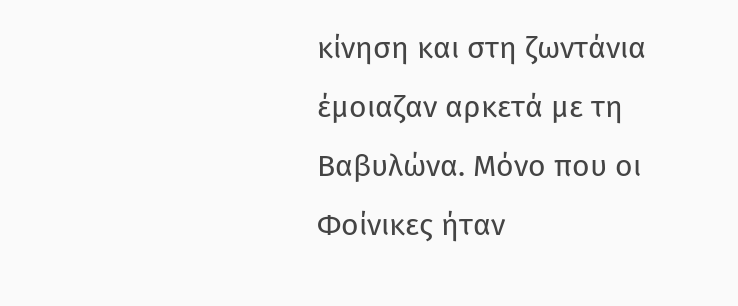κίνηση και στη ζωντάνια έμοιαζαν αρκετά με τη Βαβυλώνα. Μόνο που οι Φοίνικες ήταν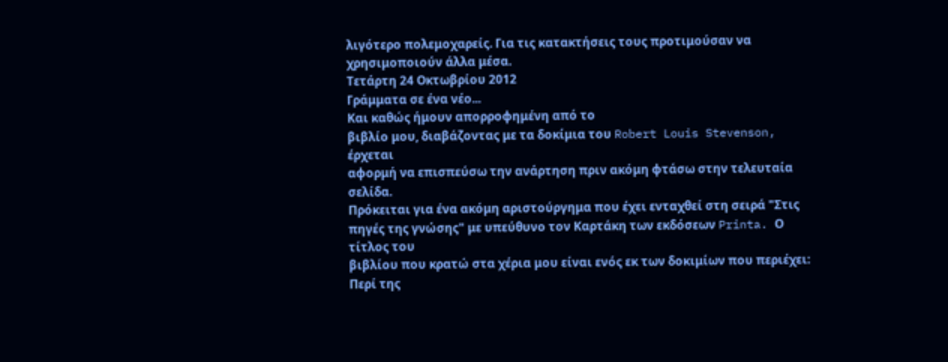λιγότερο πολεμοχαρείς. Για τις κατακτήσεις τους προτιμούσαν να χρησιμοποιούν άλλα μέσα.
Τετάρτη 24 Οκτωβρίου 2012
Γράμματα σε ένα νέο...
Και καθώς ήμουν απορροφημένη από το
βιβλίο μου, διαβάζοντας με τα δοκίμια του Robert Louis Stevenson, έρχεται
αφορμή να επισπεύσω την ανάρτηση πριν ακόμη φτάσω στην τελευταία σελίδα.
Πρόκειται για ένα ακόμη αριστούργημα που έχει ενταχθεί στη σειρά "Στις
πηγές της γνώσης" με υπεύθυνο τον Καρτάκη των εκδόσεων Printa. Ο τίτλος του
βιβλίου που κρατώ στα χέρια μου είναι ενός εκ των δοκιμίων που περιέχει: Περί της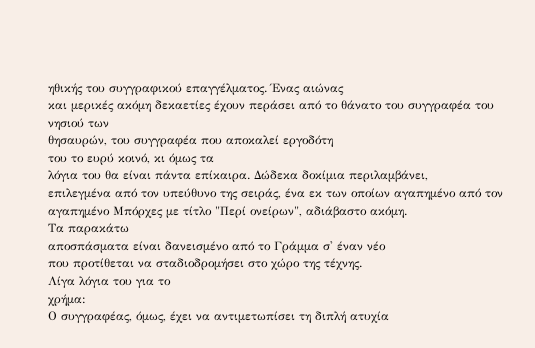ηθικής του συγγραφικού επαγγέλματος. Ένας αιώνας
και μερικές ακόμη δεκαετίες έχουν περάσει από το θάνατο του συγγραφέα του νησιού των
θησαυρών, του συγγραφέα που αποκαλεί εργοδότη
του το ευρύ κοινό, κι όμως τα
λόγια του θα είναι πάντα επίκαιρα. Δώδεκα δοκίμια περιλαμβάνει,
επιλεγμένα από τον υπεύθυνο της σειράς, ένα εκ των οποίων αγαπημένο από τον
αγαπημένο Μπόρχες με τίτλο "Περί ονείρων", αδιάβαστο ακόμη.
Τα παρακάτω
αποσπάσματα είναι δανεισμένο από το Γράμμα σ' έναν νέο
που προτίθεται να σταδιοδρομήσει στο χώρο της τέχνης.
Λίγα λόγια του για το
χρήμα:
Ο συγγραφέας, όμως, έχει να αντιμετωπίσει τη διπλή ατυχία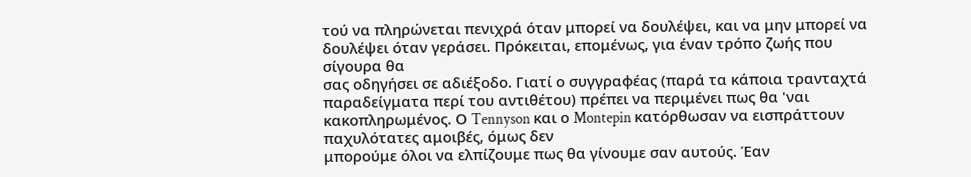τού να πληρώνεται πενιχρά όταν μπορεί να δουλέψει, και να μην μπορεί να
δουλέψει όταν γεράσει. Πρόκειται, επομένως, για έναν τρόπο ζωής που σίγουρα θα
σας οδηγήσει σε αδιέξοδο. Γιατί ο συγγραφέας (παρά τα κάποια τρανταχτά
παραδείγματα περί του αντιθέτου) πρέπει να περιμένει πως θα 'ναι
κακοπληρωμένος. Ο Tennyson και ο Montepin κατόρθωσαν να εισπράττουν παχυλότατες αμοιβές, όμως δεν
μπορούμε όλοι να ελπίζουμε πως θα γίνουμε σαν αυτούς. Έαν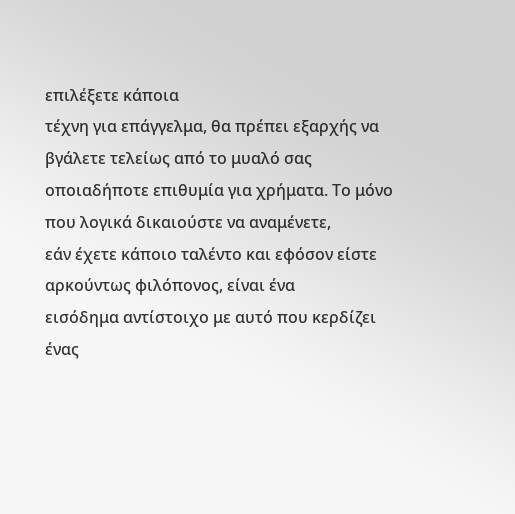επιλέξετε κάποια
τέχνη για επάγγελμα, θα πρέπει εξαρχής να βγάλετε τελείως από το μυαλό σας
οποιαδήποτε επιθυμία για χρήματα. Το μόνο που λογικά δικαιούστε να αναμένετε,
εάν έχετε κάποιο ταλέντο και εφόσον είστε αρκούντως φιλόπονος, είναι ένα
εισόδημα αντίστοιχο με αυτό που κερδίζει ένας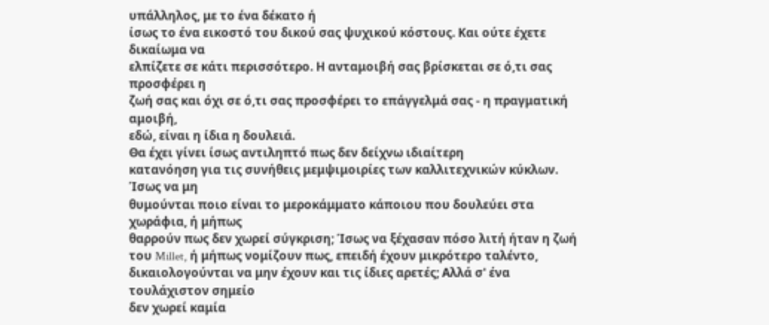υπάλληλος, με το ένα δέκατο ή
ίσως το ένα εικοστό του δικού σας ψυχικού κόστους. Και ούτε έχετε δικαίωμα να
ελπίζετε σε κάτι περισσότερο. Η ανταμοιβή σας βρίσκεται σε ό,τι σας προσφέρει η
ζωή σας και όχι σε ό,τι σας προσφέρει το επάγγελμά σας - η πραγματική αμοιβή,
εδώ, είναι η ίδια η δουλειά.
Θα έχει γίνει ίσως αντιληπτό πως δεν δείχνω ιδιαίτερη
κατανόηση για τις συνήθεις μεμψιμοιρίες των καλλιτεχνικών κύκλων. Ίσως να μη
θυμούνται ποιο είναι το μεροκάμματο κάποιου που δουλεύει στα χωράφια, ή μήπως
θαρρούν πως δεν χωρεί σύγκριση; Ίσως να ξέχασαν πόσο λιτή ήταν η ζωή του Millet, ή μήπως νομίζουν πως, επειδή έχουν μικρότερο ταλέντο,
δικαιολογούνται να μην έχουν και τις ίδιες αρετές; Αλλά σ' ένα τουλάχιστον σημείο
δεν χωρεί καμία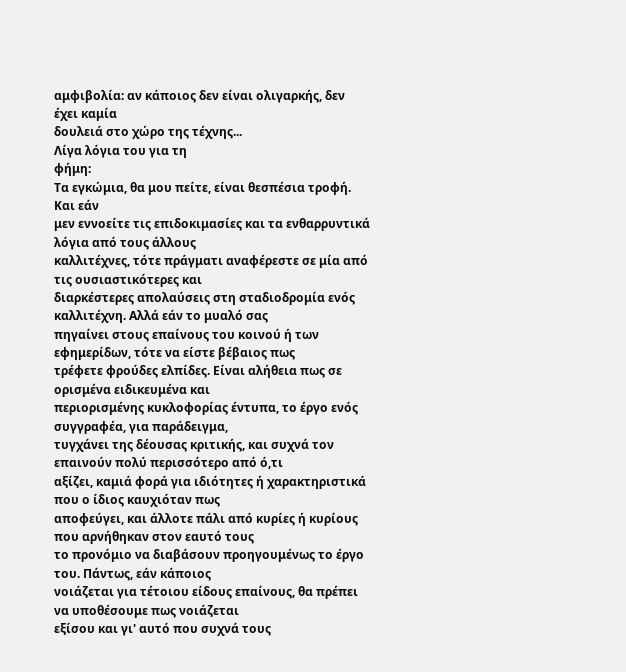αμφιβολία: αν κάποιος δεν είναι ολιγαρκής, δεν έχει καμία
δουλειά στο χώρο της τέχνης...
Λίγα λόγια του για τη
φήμη:
Τα εγκώμια, θα μου πείτε, είναι θεσπέσια τροφή. Και εάν
μεν εννοείτε τις επιδοκιμασίες και τα ενθαρρυντικά λόγια από τους άλλους
καλλιτέχνες, τότε πράγματι αναφέρεστε σε μία από τις ουσιαστικότερες και
διαρκέστερες απολαύσεις στη σταδιοδρομία ενός καλλιτέχνη. Αλλά εάν το μυαλό σας
πηγαίνει στους επαίνους του κοινού ή των εφημερίδων, τότε να είστε βέβαιος πως
τρέφετε φρούδες ελπίδες. Είναι αλήθεια πως σε ορισμένα ειδικευμένα και
περιορισμένης κυκλοφορίας έντυπα, το έργο ενός συγγραφέα, για παράδειγμα,
τυγχάνει της δέουσας κριτικής, και συχνά τον επαινούν πολύ περισσότερο από ό,τι
αξίζει, καμιά φορά για ιδιότητες ή χαρακτηριστικά που ο ίδιος καυχιόταν πως
αποφεύγει, και άλλοτε πάλι από κυρίες ή κυρίους που αρνήθηκαν στον εαυτό τους
το προνόμιο να διαβάσουν προηγουμένως το έργο του. Πάντως, εάν κάποιος
νοιάζεται για τέτοιου είδους επαίνους, θα πρέπει να υποθέσουμε πως νοιάζεται
εξίσου και γι' αυτό που συχνά τους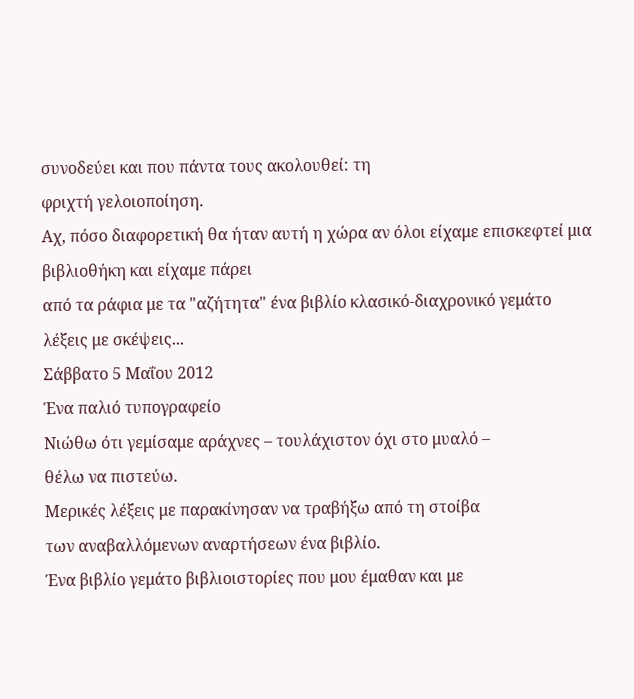συνοδεύει και που πάντα τους ακολουθεί: τη
φριχτή γελοιοποίηση.
Αχ, πόσο διαφορετική θα ήταν αυτή η χώρα αν όλοι είχαμε επισκεφτεί μια βιβλιοθήκη και είχαμε πάρει
από τα ράφια με τα "αζήτητα" ένα βιβλίο κλασικό-διαχρονικό γεμάτο
λέξεις με σκέψεις...
Σάββατο 5 Μαΐου 2012
Ένα παλιό τυπογραφείο
Νιώθω ότι γεμίσαμε αράχνες – τουλάχιστον όχι στο μυαλό –
θέλω να πιστεύω.
Μερικές λέξεις με παρακίνησαν να τραβήξω από τη στοίβα
των αναβαλλόμενων αναρτήσεων ένα βιβλίο.
Ένα βιβλίο γεμάτο βιβλιοιστορίες που μου έμαθαν και με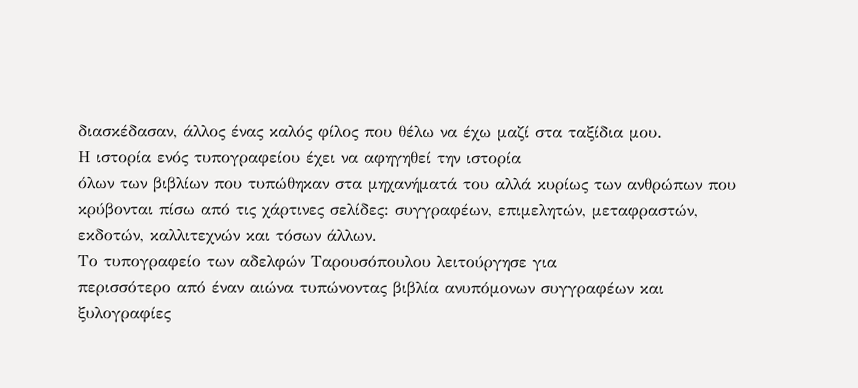διασκέδασαν, άλλος ένας καλός φίλος που θέλω να έχω μαζί στα ταξίδια μου.
Η ιστορία ενός τυπογραφείου έχει να αφηγηθεί την ιστορία
όλων των βιβλίων που τυπώθηκαν στα μηχανήματά του αλλά κυρίως των ανθρώπων που
κρύβονται πίσω από τις χάρτινες σελίδες: συγγραφέων, επιμελητών, μεταφραστών,
εκδοτών, καλλιτεχνών και τόσων άλλων.
Το τυπογραφείο των αδελφών Ταρουσόπουλου λειτούργησε για
περισσότερο από έναν αιώνα τυπώνοντας βιβλία ανυπόμονων συγγραφέων και
ξυλογραφίες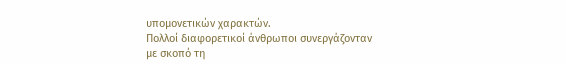υπομονετικών χαρακτών.
Πολλοί διαφορετικοί άνθρωποι συνεργάζονταν
με σκοπό τη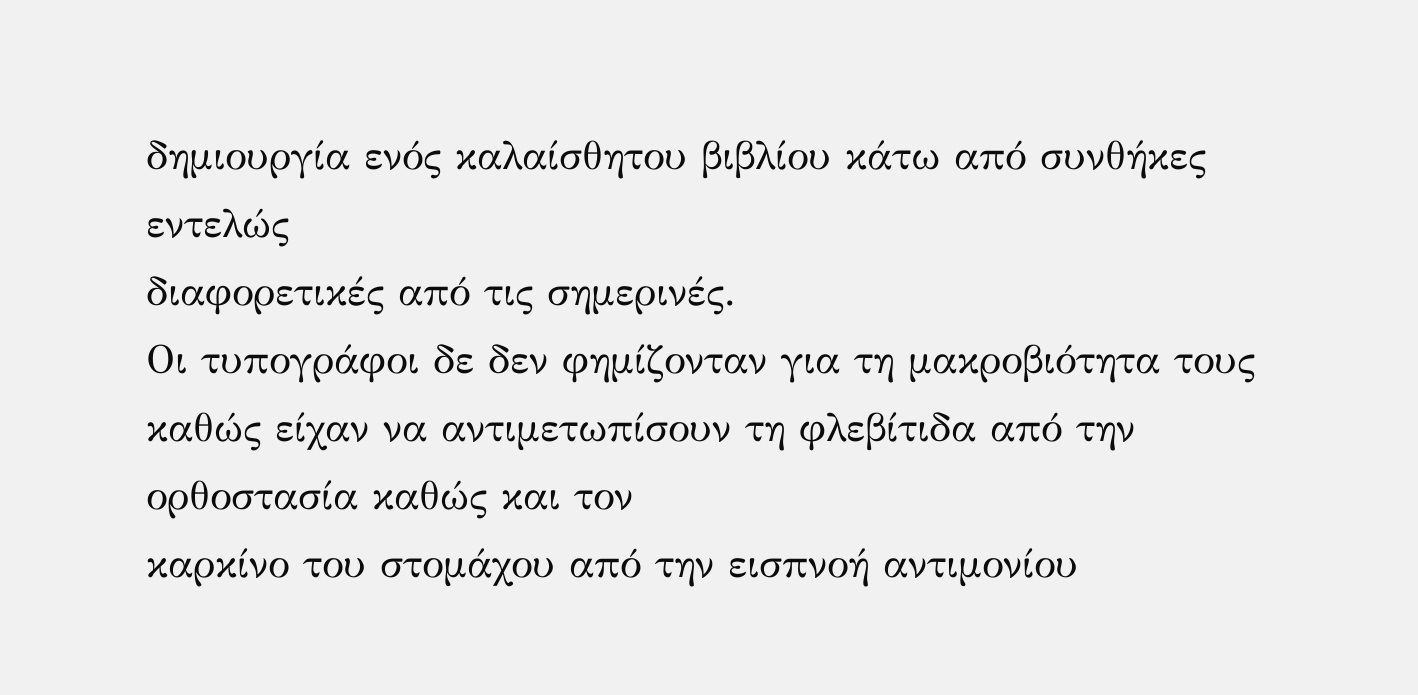δημιουργία ενός καλαίσθητου βιβλίου κάτω από συνθήκες εντελώς
διαφορετικές από τις σημερινές.
Οι τυπογράφοι δε δεν φημίζονταν για τη μακροβιότητα τους
καθώς είχαν να αντιμετωπίσουν τη φλεβίτιδα από την ορθοστασία καθώς και τον
καρκίνο του στομάχου από την εισπνοή αντιμονίου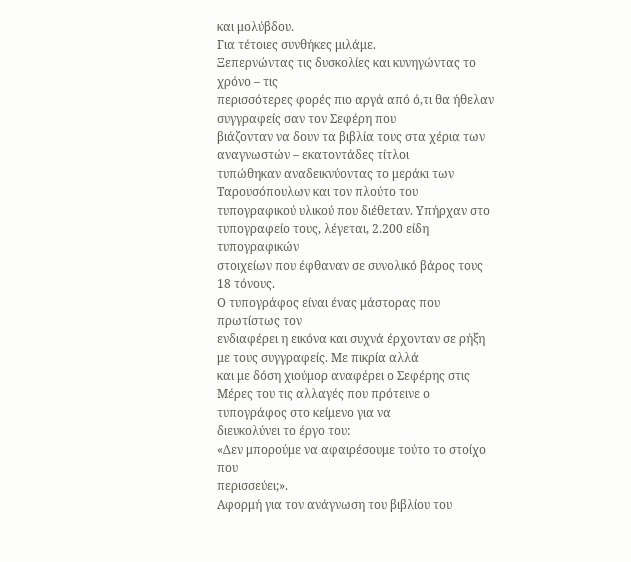και μολύβδου.
Για τέτοιες συνθήκες μιλάμε.
Ξεπερνώντας τις δυσκολίες και κυνηγώντας το χρόνο – τις
περισσότερες φορές πιο αργά από ό,τι θα ήθελαν συγγραφείς σαν τον Σεφέρη που
βιάζονταν να δουν τα βιβλία τους στα χέρια των αναγνωστών – εκατοντάδες τίτλοι
τυπώθηκαν αναδεικνύοντας το μεράκι των Ταρουσόπουλων και τον πλούτο του
τυπογραφικού υλικού που διέθεταν. Υπήρχαν στο τυπογραφείο τους, λέγεται, 2.200 είδη τυπογραφικών
στοιχείων που έφθαναν σε συνολικό βάρος τους 18 τόνους.
Ο τυπογράφος είναι ένας μάστορας που πρωτίστως τον
ενδιαφέρει η εικόνα και συχνά έρχονταν σε ρήξη με τους συγγραφείς. Με πικρία αλλά
και με δόση χιούμορ αναφέρει ο Σεφέρης στις
Μέρες του τις αλλαγές που πρότεινε ο τυπογράφος στο κείμενο για να
διευκολύνει το έργο του:
«Δεν μπορούμε να αφαιρέσουμε τούτο το στοίχο που
περισσεύει;».
Αφορμή για τον ανάγνωση του βιβλίου του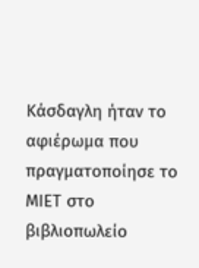Κάσδαγλη ήταν το
αφιέρωμα που πραγματοποίησε το ΜΙΕΤ στο βιβλιοπωλείο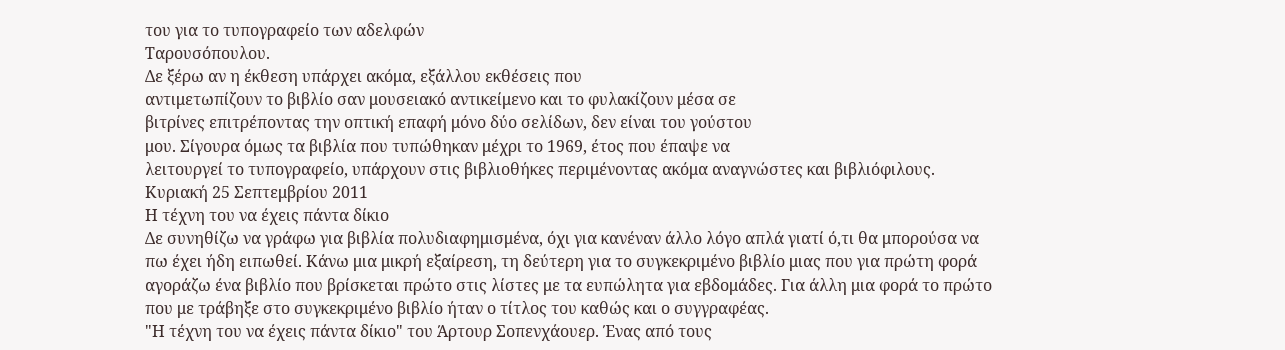του για το τυπογραφείο των αδελφών
Ταρουσόπουλου.
Δε ξέρω αν η έκθεση υπάρχει ακόμα, εξάλλου εκθέσεις που
αντιμετωπίζουν το βιβλίο σαν μουσειακό αντικείμενο και το φυλακίζουν μέσα σε
βιτρίνες επιτρέποντας την οπτική επαφή μόνο δύο σελίδων, δεν είναι του γούστου
μου. Σίγουρα όμως τα βιβλία που τυπώθηκαν μέχρι το 1969, έτος που έπαψε να
λειτουργεί το τυπογραφείο, υπάρχουν στις βιβλιοθήκες περιμένοντας ακόμα αναγνώστες και βιβλιόφιλους.
Κυριακή 25 Σεπτεμβρίου 2011
Η τέχνη του να έχεις πάντα δίκιο
Δε συνηθίζω να γράφω για βιβλία πολυδιαφημισμένα, όχι για κανέναν άλλο λόγο απλά γιατί ό,τι θα μπορούσα να πω έχει ήδη ειπωθεί. Κάνω μια μικρή εξαίρεση, τη δεύτερη για το συγκεκριμένο βιβλίο μιας που για πρώτη φορά αγοράζω ένα βιβλίο που βρίσκεται πρώτο στις λίστες με τα ευπώλητα για εβδομάδες. Για άλλη μια φορά το πρώτο που με τράβηξε στο συγκεκριμένο βιβλίο ήταν ο τίτλος του καθώς και ο συγγραφέας.
"Η τέχνη του να έχεις πάντα δίκιο" του Άρτουρ Σοπενχάουερ. Ένας από τους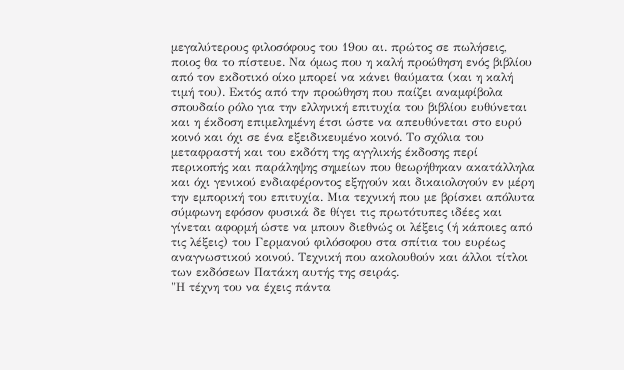μεγαλύτερους φιλοσόφους του 19ου αι. πρώτος σε πωλήσεις, ποιος θα το πίστευε. Να όμως που η καλή προώθηση ενός βιβλίου από τον εκδοτικό οίκο μπορεί να κάνει θαύματα (και η καλή τιμή του). Εκτός από την προώθηση που παίζει αναμφίβολα σπουδαίο ρόλο για την ελληνική επιτυχία του βιβλίου ευθύνεται και η έκδοση επιμελημένη έτσι ώστε να απευθύνεται στο ευρύ κοινό και όχι σε ένα εξειδικευμένο κοινό. Το σχόλια του μεταφραστή και του εκδότη της αγγλικής έκδοσης περί περικοπής και παράληψης σημείων που θεωρήθηκαν ακατάλληλα και όχι γενικού ενδιαφέροντος εξηγούν και δικαιολογούν εν μέρη την εμπορική του επιτυχία. Μια τεχνική που με βρίσκει απόλυτα σύμφωνη εφόσον φυσικά δε θίγει τις πρωτότυπες ιδέες και γίνεται αφορμή ώστε να μπουν διεθνώς οι λέξεις (ή κάποιες από τις λέξεις) του Γερμανού φιλόσοφου στα σπίτια του ευρέως αναγνωστικού κοινού. Τεχνική που ακολουθούν και άλλοι τίτλοι των εκδόσεων Πατάκη αυτής της σειράς.
"Η τέχνη του να έχεις πάντα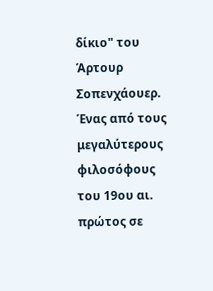δίκιο" του Άρτουρ Σοπενχάουερ. Ένας από τους μεγαλύτερους φιλοσόφους του 19ου αι. πρώτος σε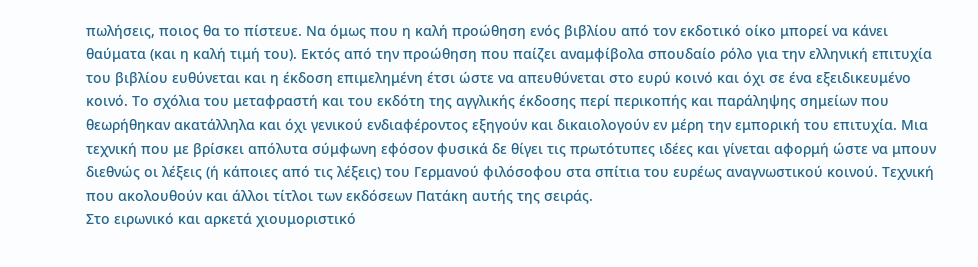πωλήσεις, ποιος θα το πίστευε. Να όμως που η καλή προώθηση ενός βιβλίου από τον εκδοτικό οίκο μπορεί να κάνει θαύματα (και η καλή τιμή του). Εκτός από την προώθηση που παίζει αναμφίβολα σπουδαίο ρόλο για την ελληνική επιτυχία του βιβλίου ευθύνεται και η έκδοση επιμελημένη έτσι ώστε να απευθύνεται στο ευρύ κοινό και όχι σε ένα εξειδικευμένο κοινό. Το σχόλια του μεταφραστή και του εκδότη της αγγλικής έκδοσης περί περικοπής και παράληψης σημείων που θεωρήθηκαν ακατάλληλα και όχι γενικού ενδιαφέροντος εξηγούν και δικαιολογούν εν μέρη την εμπορική του επιτυχία. Μια τεχνική που με βρίσκει απόλυτα σύμφωνη εφόσον φυσικά δε θίγει τις πρωτότυπες ιδέες και γίνεται αφορμή ώστε να μπουν διεθνώς οι λέξεις (ή κάποιες από τις λέξεις) του Γερμανού φιλόσοφου στα σπίτια του ευρέως αναγνωστικού κοινού. Τεχνική που ακολουθούν και άλλοι τίτλοι των εκδόσεων Πατάκη αυτής της σειράς.
Στο ειρωνικό και αρκετά χιουμοριστικό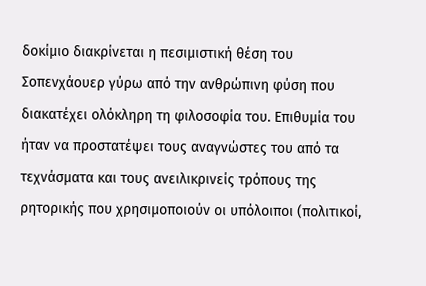δοκίμιο διακρίνεται η πεσιμιστική θέση του Σοπενχάουερ γύρω από την ανθρώπινη φύση που διακατέχει ολόκληρη τη φιλοσοφία του. Επιθυμία του ήταν να προστατέψει τους αναγνώστες του από τα τεχνάσματα και τους ανειλικρινείς τρόπους της ρητορικής που χρησιμοποιούν οι υπόλοιποι (πολιτικοί,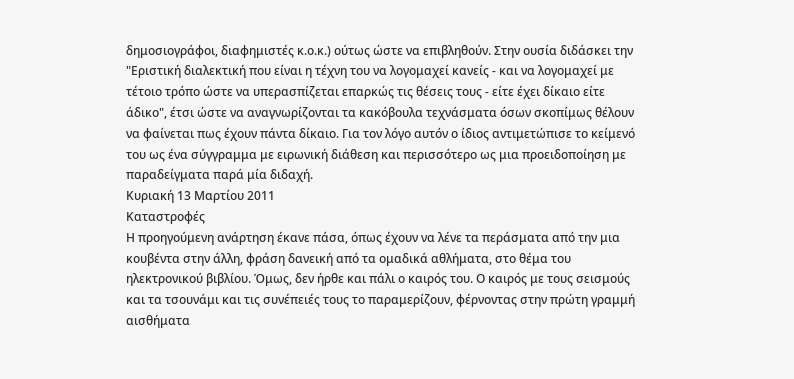δημοσιογράφοι, διαφημιστές κ.ο.κ.) ούτως ώστε να επιβληθούν. Στην ουσία διδάσκει την "Εριστική διαλεκτική που είναι η τέχνη του να λογομαχεί κανείς - και να λογομαχεί με τέτοιο τρόπο ώστε να υπερασπίζεται επαρκώς τις θέσεις τους - είτε έχει δίκαιο είτε άδικο", έτσι ώστε να αναγνωρίζονται τα κακόβουλα τεχνάσματα όσων σκοπίμως θέλουν να φαίνεται πως έχουν πάντα δίκαιο. Για τον λόγο αυτόν ο ίδιος αντιμετώπισε το κείμενό του ως ένα σύγγραμμα με ειρωνική διάθεση και περισσότερο ως μια προειδοποίηση με παραδείγματα παρά μία διδαχή.
Κυριακή 13 Μαρτίου 2011
Καταστροφές
Η προηγούμενη ανάρτηση έκανε πάσα, όπως έχουν να λένε τα περάσματα από την μια κουβέντα στην άλλη, φράση δανεική από τα ομαδικά αθλήματα, στο θέμα του ηλεκτρονικού βιβλίου. Όμως, δεν ήρθε και πάλι ο καιρός του. Ο καιρός με τους σεισμούς και τα τσουνάμι και τις συνέπειές τους το παραμερίζουν, φέρνοντας στην πρώτη γραμμή αισθήματα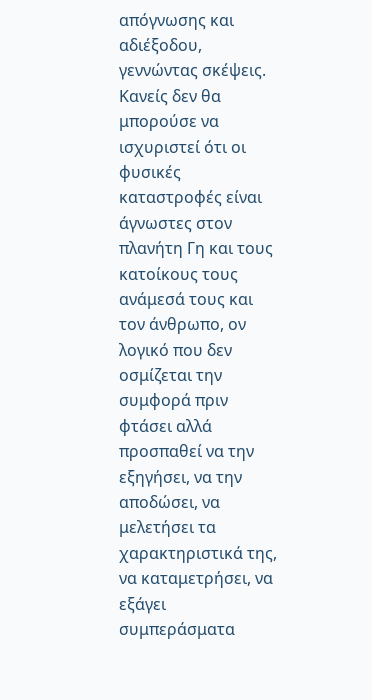απόγνωσης και αδιέξοδου, γεννώντας σκέψεις.
Κανείς δεν θα μπορούσε να ισχυριστεί ότι οι φυσικές καταστροφές είναι άγνωστες στον πλανήτη Γη και τους κατοίκους τους ανάμεσά τους και τον άνθρωπο, ον λογικό που δεν οσμίζεται την συμφορά πριν φτάσει αλλά προσπαθεί να την εξηγήσει, να την αποδώσει, να μελετήσει τα χαρακτηριστικά της, να καταμετρήσει, να εξάγει συμπεράσματα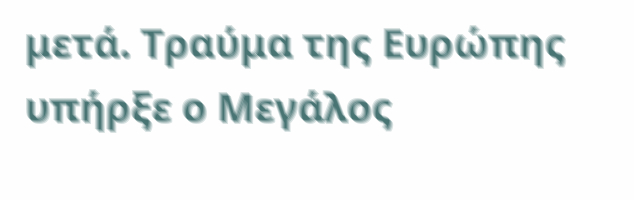μετά. Τραύμα της Ευρώπης υπήρξε ο Μεγάλος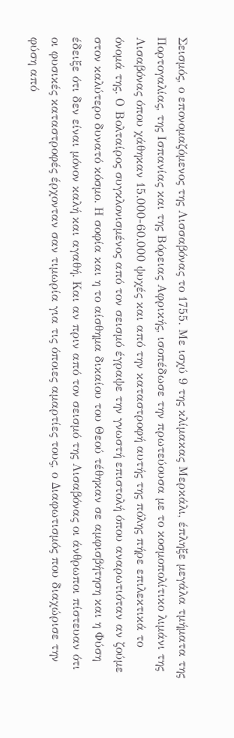Σεισμός, ο επονομαζόμενος της Λισσαβόνας το 1755. Με ισχύ 9 της κλίμακας Μερκάλι, έπληξε μεγάλα τμήματα της Πορτογαλίας, της Ισπανίας και της Βόρειας Αφρικής, ισοπέδωσε την πρωτεύουσα με το κοσμοπολίτικο λιμάνι της Λισαβόνας όπου χάθηκαν 15.000-60.000 ψυχές και από την καταστροφή αυτής της πόλης πήρε επιλεκτικά το όνομά της. Ο Βολταίρος συγκλονισμένος από τον σεισμό έγραψε την γνωστή επιστολή όπου αναρωτιόταν αν ζούμε στον καλύτερο δυνατό κόσμο. Η σοφία και η το αίσθημα δικαίου του Θεού τέθηκαν σε αμφισβήτηση και η Φύση έδειξε ότι δεν είναι μόνον καλή και αγαθή. Και αν πριν από τον σεισμό της Λισαβόνας οι άνθρωποι πίστευαν ότι οι φυσικές καταστροφές έρχονταν σαν τιμωρία για τις όποιες αμαρτίες τους, ο Διαφωτισμός που διαχώρισε την φύση από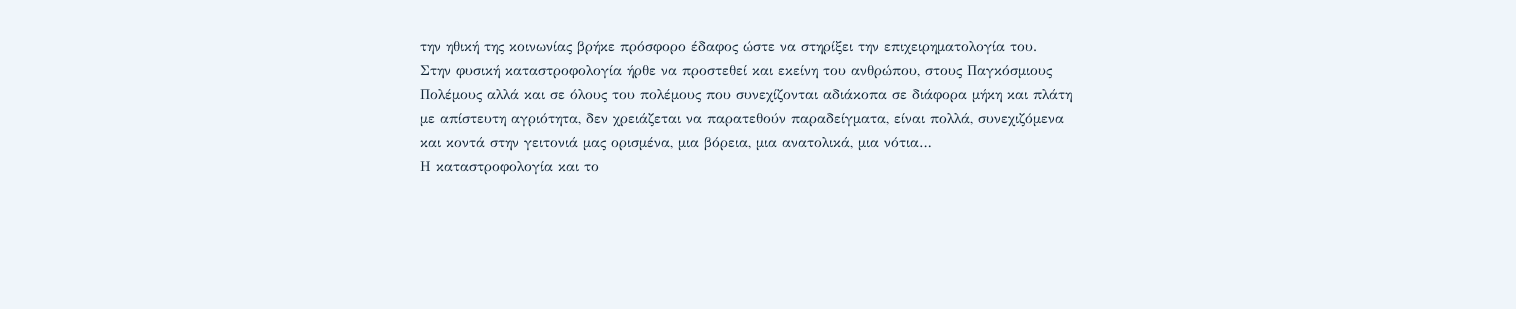την ηθική της κοινωνίας βρήκε πρόσφορο έδαφος ώστε να στηρίξει την επιχειρηματολογία του.
Στην φυσική καταστροφολογία ήρθε να προστεθεί και εκείνη του ανθρώπου, στους Παγκόσμιους Πολέμους αλλά και σε όλους του πολέμους που συνεχίζονται αδιάκοπα σε διάφορα μήκη και πλάτη με απίστευτη αγριότητα, δεν χρειάζεται να παρατεθούν παραδείγματα, είναι πολλά, συνεχιζόμενα και κοντά στην γειτονιά μας ορισμένα, μια βόρεια, μια ανατολικά, μια νότια…
Η καταστροφολογία και το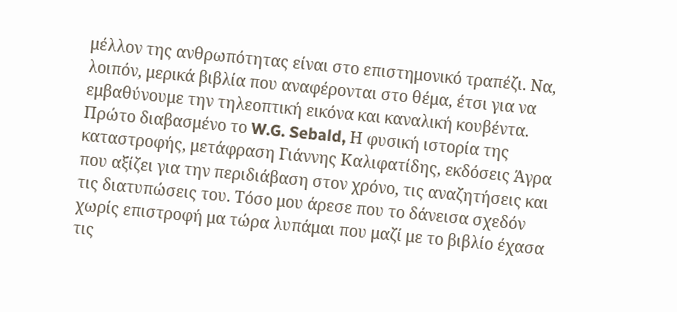μέλλον της ανθρωπότητας είναι στο επιστημονικό τραπέζι. Να, λοιπόν, μερικά βιβλία που αναφέρονται στο θέμα, έτσι για να εμβαθύνουμε την τηλεοπτική εικόνα και καναλική κουβέντα.
Πρώτο διαβασμένο το W.G. Sebald, Η φυσική ιστορία της καταστροφής, μετάφραση Γιάννης Καλιφατίδης, εκδόσεις Άγρα που αξίζει για την περιδιάβαση στον χρόνο, τις αναζητήσεις και τις διατυπώσεις του. Τόσο μου άρεσε που το δάνεισα σχεδόν χωρίς επιστροφή μα τώρα λυπάμαι που μαζί με το βιβλίο έχασα τις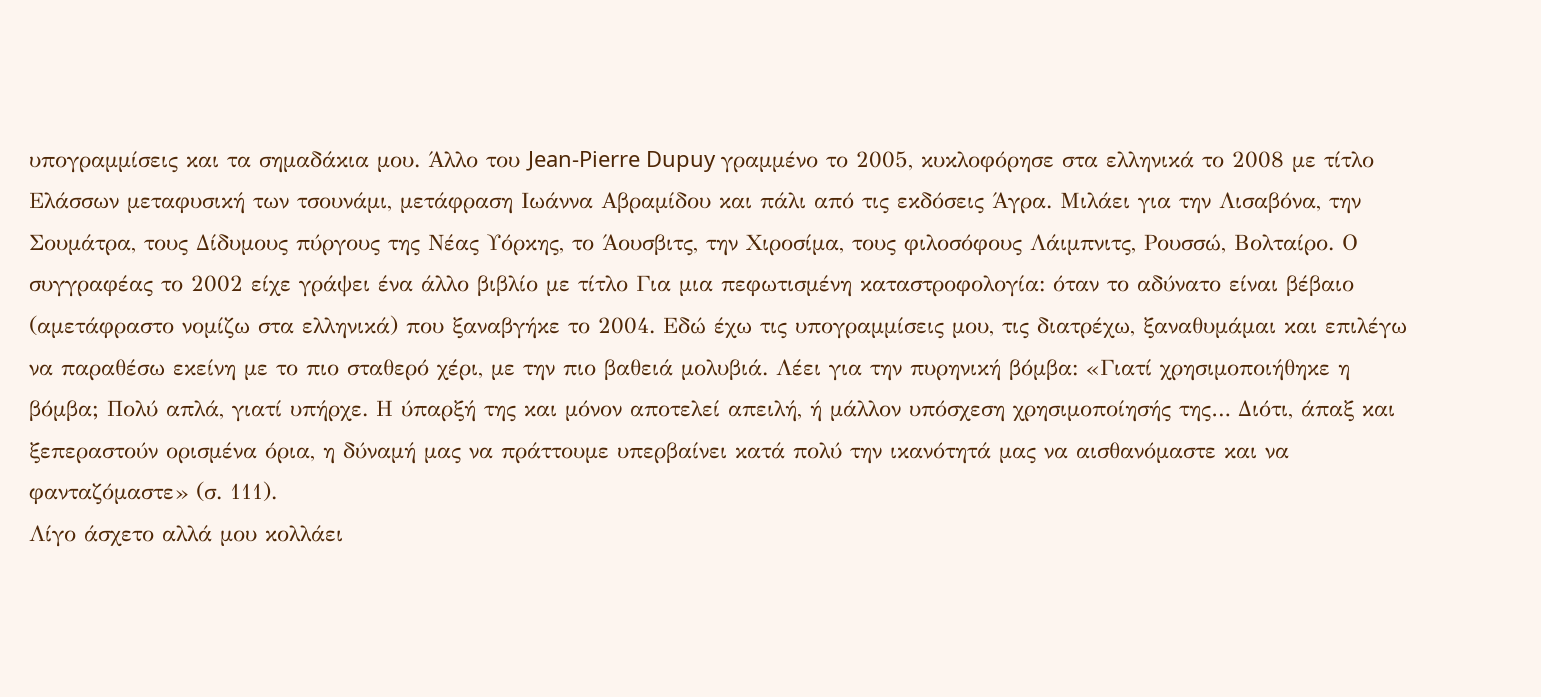υπογραμμίσεις και τα σημαδάκια μου. Άλλο του Jean-Pierre Dupuy γραμμένο το 2005, κυκλοφόρησε στα ελληνικά το 2008 με τίτλο Ελάσσων μεταφυσική των τσουνάμι, μετάφραση Ιωάννα Αβραμίδου και πάλι από τις εκδόσεις Άγρα. Μιλάει για την Λισαβόνα, την Σουμάτρα, τους Δίδυμους πύργους της Νέας Υόρκης, το Άουσβιτς, την Χιροσίμα, τους φιλοσόφους Λάιμπνιτς, Ρουσσώ, Βολταίρο. Ο συγγραφέας το 2002 είχε γράψει ένα άλλο βιβλίο με τίτλο Για μια πεφωτισμένη καταστροφολογία: όταν το αδύνατο είναι βέβαιο (αμετάφραστο νομίζω στα ελληνικά) που ξαναβγήκε το 2004. Εδώ έχω τις υπογραμμίσεις μου, τις διατρέχω, ξαναθυμάμαι και επιλέγω να παραθέσω εκείνη με το πιο σταθερό χέρι, με την πιο βαθειά μολυβιά. Λέει για την πυρηνική βόμβα: «Γιατί χρησιμοποιήθηκε η βόμβα; Πολύ απλά, γιατί υπήρχε. Η ύπαρξή της και μόνον αποτελεί απειλή, ή μάλλον υπόσχεση χρησιμοποίησής της… Διότι, άπαξ και ξεπεραστούν ορισμένα όρια, η δύναμή μας να πράττουμε υπερβαίνει κατά πολύ την ικανότητά μας να αισθανόμαστε και να φανταζόμαστε» (σ. 111).
Λίγο άσχετο αλλά μου κολλάει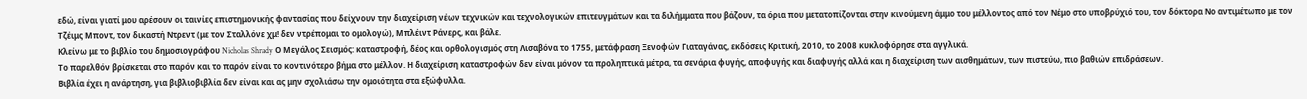εδώ, είναι γιατί μου αρέσουν οι ταινίες επιστημονικής φαντασίας που δείχνουν την διαχείριση νέων τεχνικών και τεχνολογικών επιτευγμάτων και τα διλήμματα που βάζουν, τα όρια που μετατοπίζονται στην κινούμενη άμμο του μέλλοντος από τον Νέμο στο υποβρύχιό του, τον δόκτορα Νο αντιμέτωπο με τον Τζέιμς Μποντ, τον δικαστή Ντρεντ (με τον Σταλλόνε χμ! δεν ντρέπομαι το ομολογώ), Μπλέιντ Ράνερς, και βάλε.
Κλείνω με το βιβλίο του δημοσιογράφου Nicholas Shrady Ο Μεγάλος Σεισμός: καταστροφή, δέος και ορθολογισμός στη Λισαβόνα το 1755, μετάφραση Ξενοφών Γιαταγάνας, εκδόσεις Κριτική, 2010, το 2008 κυκλοφόρησε στα αγγλικά.
Το παρελθόν βρίσκεται στο παρόν και το παρόν είναι το κοντινότερο βήμα στο μέλλον. Η διαχείριση καταστροφών δεν είναι μόνον τα προληπτικά μέτρα, τα σενάρια φυγής, αποφυγής και διαφυγής αλλά και η διαχείριση των αισθημάτων, των πιστεύω, πιο βαθιών επιδράσεων.
Βιβλία έχει η ανάρτηση, για βιβλιοβιβλία δεν είναι και ας μην σχολιάσω την ομοιότητα στα εξώφυλλα.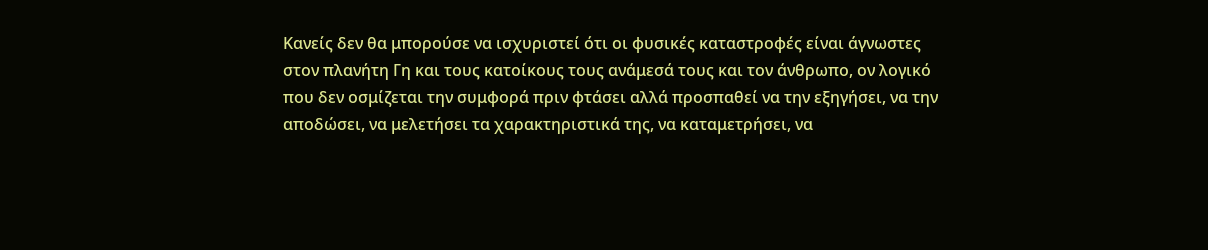Κανείς δεν θα μπορούσε να ισχυριστεί ότι οι φυσικές καταστροφές είναι άγνωστες στον πλανήτη Γη και τους κατοίκους τους ανάμεσά τους και τον άνθρωπο, ον λογικό που δεν οσμίζεται την συμφορά πριν φτάσει αλλά προσπαθεί να την εξηγήσει, να την αποδώσει, να μελετήσει τα χαρακτηριστικά της, να καταμετρήσει, να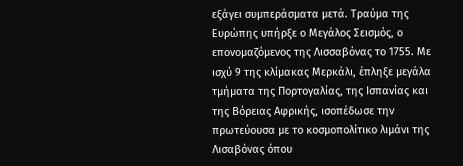εξάγει συμπεράσματα μετά. Τραύμα της Ευρώπης υπήρξε ο Μεγάλος Σεισμός, ο επονομαζόμενος της Λισσαβόνας το 1755. Με ισχύ 9 της κλίμακας Μερκάλι, έπληξε μεγάλα τμήματα της Πορτογαλίας, της Ισπανίας και της Βόρειας Αφρικής, ισοπέδωσε την πρωτεύουσα με το κοσμοπολίτικο λιμάνι της Λισαβόνας όπου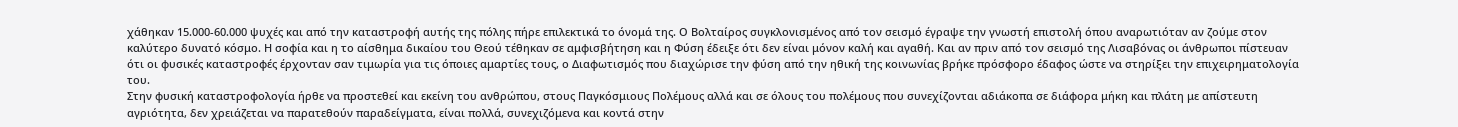χάθηκαν 15.000-60.000 ψυχές και από την καταστροφή αυτής της πόλης πήρε επιλεκτικά το όνομά της. Ο Βολταίρος συγκλονισμένος από τον σεισμό έγραψε την γνωστή επιστολή όπου αναρωτιόταν αν ζούμε στον καλύτερο δυνατό κόσμο. Η σοφία και η το αίσθημα δικαίου του Θεού τέθηκαν σε αμφισβήτηση και η Φύση έδειξε ότι δεν είναι μόνον καλή και αγαθή. Και αν πριν από τον σεισμό της Λισαβόνας οι άνθρωποι πίστευαν ότι οι φυσικές καταστροφές έρχονταν σαν τιμωρία για τις όποιες αμαρτίες τους, ο Διαφωτισμός που διαχώρισε την φύση από την ηθική της κοινωνίας βρήκε πρόσφορο έδαφος ώστε να στηρίξει την επιχειρηματολογία του.
Στην φυσική καταστροφολογία ήρθε να προστεθεί και εκείνη του ανθρώπου, στους Παγκόσμιους Πολέμους αλλά και σε όλους του πολέμους που συνεχίζονται αδιάκοπα σε διάφορα μήκη και πλάτη με απίστευτη αγριότητα, δεν χρειάζεται να παρατεθούν παραδείγματα, είναι πολλά, συνεχιζόμενα και κοντά στην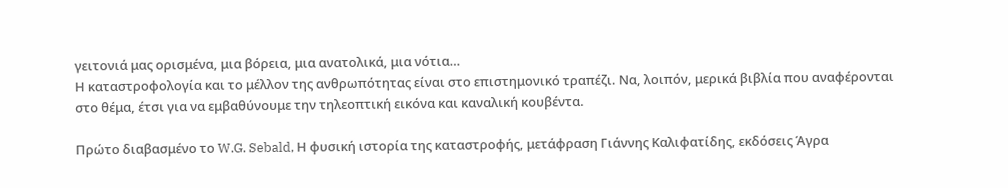γειτονιά μας ορισμένα, μια βόρεια, μια ανατολικά, μια νότια…
Η καταστροφολογία και το μέλλον της ανθρωπότητας είναι στο επιστημονικό τραπέζι. Να, λοιπόν, μερικά βιβλία που αναφέρονται στο θέμα, έτσι για να εμβαθύνουμε την τηλεοπτική εικόνα και καναλική κουβέντα.

Πρώτο διαβασμένο το W.G. Sebald, Η φυσική ιστορία της καταστροφής, μετάφραση Γιάννης Καλιφατίδης, εκδόσεις Άγρα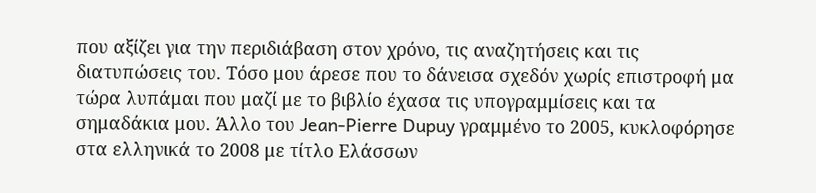που αξίζει για την περιδιάβαση στον χρόνο, τις αναζητήσεις και τις διατυπώσεις του. Τόσο μου άρεσε που το δάνεισα σχεδόν χωρίς επιστροφή μα τώρα λυπάμαι που μαζί με το βιβλίο έχασα τις υπογραμμίσεις και τα σημαδάκια μου. Άλλο του Jean-Pierre Dupuy γραμμένο το 2005, κυκλοφόρησε στα ελληνικά το 2008 με τίτλο Ελάσσων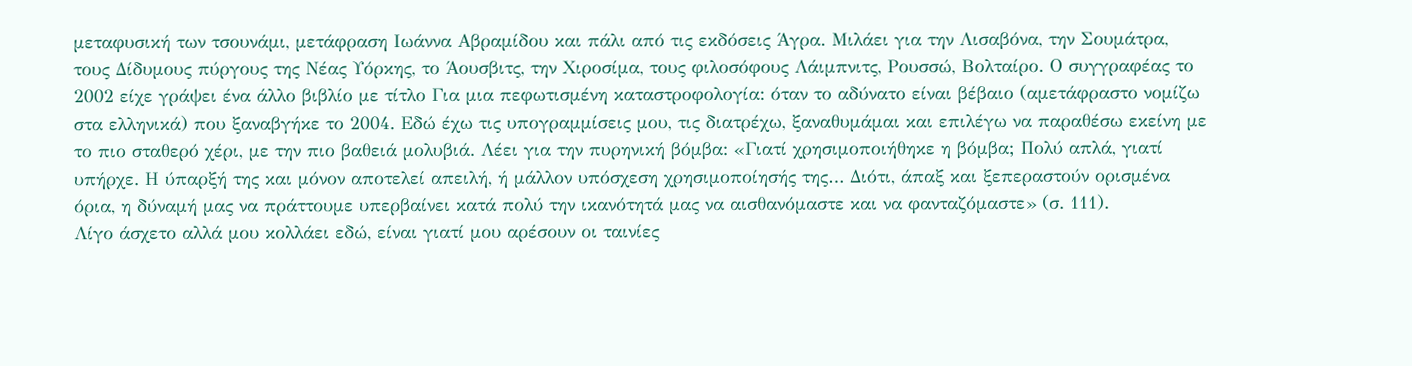μεταφυσική των τσουνάμι, μετάφραση Ιωάννα Αβραμίδου και πάλι από τις εκδόσεις Άγρα. Μιλάει για την Λισαβόνα, την Σουμάτρα, τους Δίδυμους πύργους της Νέας Υόρκης, το Άουσβιτς, την Χιροσίμα, τους φιλοσόφους Λάιμπνιτς, Ρουσσώ, Βολταίρο. Ο συγγραφέας το 2002 είχε γράψει ένα άλλο βιβλίο με τίτλο Για μια πεφωτισμένη καταστροφολογία: όταν το αδύνατο είναι βέβαιο (αμετάφραστο νομίζω στα ελληνικά) που ξαναβγήκε το 2004. Εδώ έχω τις υπογραμμίσεις μου, τις διατρέχω, ξαναθυμάμαι και επιλέγω να παραθέσω εκείνη με το πιο σταθερό χέρι, με την πιο βαθειά μολυβιά. Λέει για την πυρηνική βόμβα: «Γιατί χρησιμοποιήθηκε η βόμβα; Πολύ απλά, γιατί υπήρχε. Η ύπαρξή της και μόνον αποτελεί απειλή, ή μάλλον υπόσχεση χρησιμοποίησής της… Διότι, άπαξ και ξεπεραστούν ορισμένα όρια, η δύναμή μας να πράττουμε υπερβαίνει κατά πολύ την ικανότητά μας να αισθανόμαστε και να φανταζόμαστε» (σ. 111).
Λίγο άσχετο αλλά μου κολλάει εδώ, είναι γιατί μου αρέσουν οι ταινίες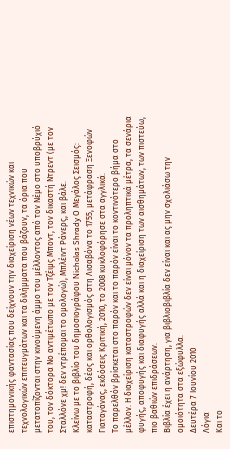επιστημονικής φαντασίας που δείχνουν την διαχείριση νέων τεχνικών και τεχνολογικών επιτευγμάτων και τα διλήμματα που βάζουν, τα όρια που μετατοπίζονται στην κινούμενη άμμο του μέλλοντος από τον Νέμο στο υποβρύχιό του, τον δόκτορα Νο αντιμέτωπο με τον Τζέιμς Μποντ, τον δικαστή Ντρεντ (με τον Σταλλόνε χμ! δεν ντρέπομαι το ομολογώ), Μπλέιντ Ράνερς, και βάλε.
Κλείνω με το βιβλίο του δημοσιογράφου Nicholas Shrady Ο Μεγάλος Σεισμός: καταστροφή, δέος και ορθολογισμός στη Λισαβόνα το 1755, μετάφραση Ξενοφών Γιαταγάνας, εκδόσεις Κριτική, 2010, το 2008 κυκλοφόρησε στα αγγλικά.
Το παρελθόν βρίσκεται στο παρόν και το παρόν είναι το κοντινότερο βήμα στο μέλλον. Η διαχείριση καταστροφών δεν είναι μόνον τα προληπτικά μέτρα, τα σενάρια φυγής, αποφυγής και διαφυγής αλλά και η διαχείριση των αισθημάτων, των πιστεύω, πιο βαθιών επιδράσεων.
Βιβλία έχει η ανάρτηση, για βιβλιοβιβλία δεν είναι και ας μην σχολιάσω την ομοιότητα στα εξώφυλλα.
Δευτέρα 7 Ιουνίου 2010
Λόγια
Και το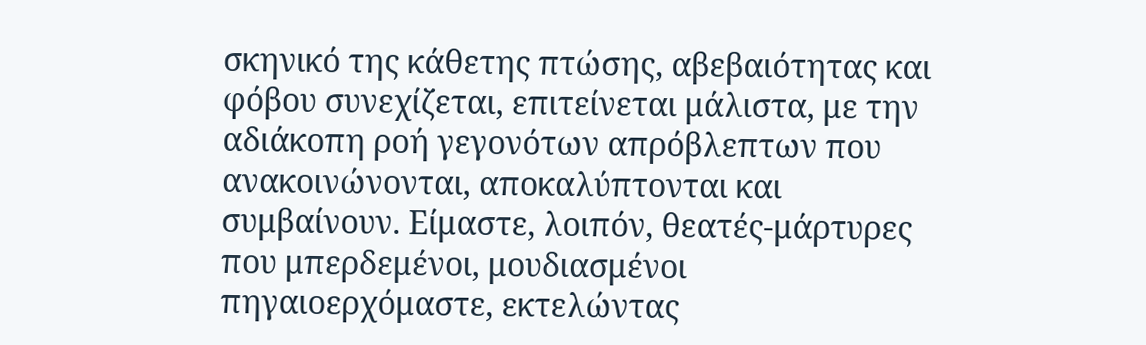σκηνικό της κάθετης πτώσης, αβεβαιότητας και φόβου συνεχίζεται, επιτείνεται μάλιστα, με την αδιάκοπη ροή γεγονότων απρόβλεπτων που ανακοινώνονται, αποκαλύπτονται και συμβαίνουν. Είμαστε, λοιπόν, θεατές-μάρτυρες που μπερδεμένοι, μουδιασμένοι πηγαιοερχόμαστε, εκτελώντας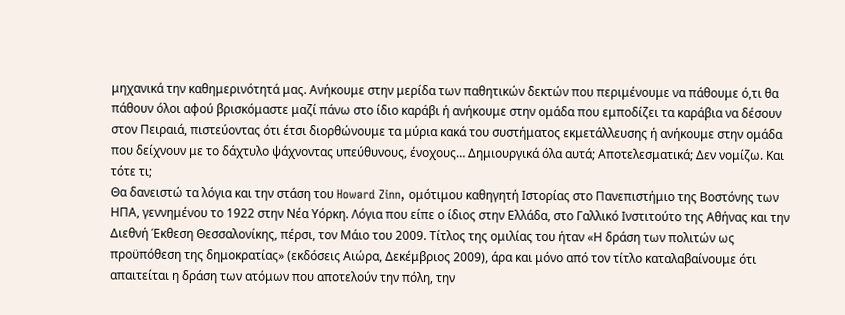μηχανικά την καθημερινότητά μας. Ανήκουμε στην μερίδα των παθητικών δεκτών που περιμένουμε να πάθουμε ό,τι θα πάθουν όλοι αφού βρισκόμαστε μαζί πάνω στο ίδιο καράβι ή ανήκουμε στην ομάδα που εμποδίζει τα καράβια να δέσουν στον Πειραιά, πιστεύοντας ότι έτσι διορθώνουμε τα μύρια κακά του συστήματος εκμετάλλευσης ή ανήκουμε στην ομάδα που δείχνουν με το δάχτυλο ψάχνοντας υπεύθυνους, ένοχους… Δημιουργικά όλα αυτά; Αποτελεσματικά; Δεν νομίζω. Και τότε τι;
Θα δανειστώ τα λόγια και την στάση του Howard Zinn, ομότιμου καθηγητή Ιστορίας στο Πανεπιστήμιο της Βοστόνης των ΗΠΑ, γεννημένου το 1922 στην Νέα Υόρκη. Λόγια που είπε ο ίδιος στην Ελλάδα, στο Γαλλικό Ινστιτούτο της Αθήνας και την Διεθνή Έκθεση Θεσσαλονίκης, πέρσι, τον Μάιο του 2009. Τίτλος της ομιλίας του ήταν «Η δράση των πολιτών ως προϋπόθεση της δημοκρατίας» (εκδόσεις Αιώρα, Δεκέμβριος 2009), άρα και μόνο από τον τίτλο καταλαβαίνουμε ότι απαιτείται η δράση των ατόμων που αποτελούν την πόλη, την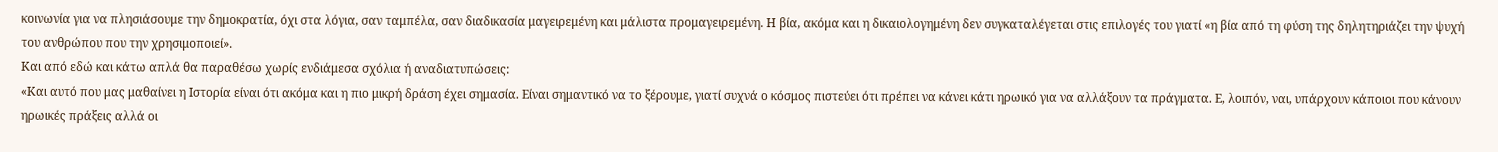κοινωνία για να πλησιάσουμε την δημοκρατία, όχι στα λόγια, σαν ταμπέλα, σαν διαδικασία μαγειρεμένη και μάλιστα προμαγειρεμένη. Η βία, ακόμα και η δικαιολογημένη δεν συγκαταλέγεται στις επιλογές του γιατί «η βία από τη φύση της δηλητηριάζει την ψυχή του ανθρώπου που την χρησιμοποιεί».
Και από εδώ και κάτω απλά θα παραθέσω χωρίς ενδιάμεσα σχόλια ή αναδιατυπώσεις:
«Και αυτό που μας μαθαίνει η Ιστορία είναι ότι ακόμα και η πιο μικρή δράση έχει σημασία. Είναι σημαντικό να το ξέρουμε, γιατί συχνά ο κόσμος πιστεύει ότι πρέπει να κάνει κάτι ηρωικό για να αλλάξουν τα πράγματα. Ε, λοιπόν, ναι, υπάρχουν κάποιοι που κάνουν ηρωικές πράξεις αλλά οι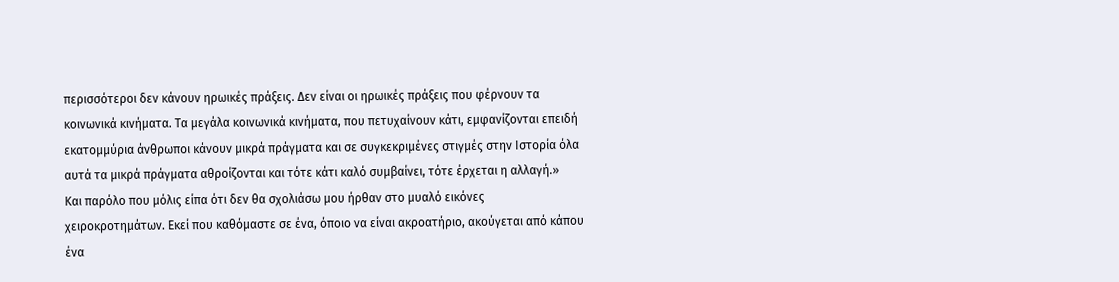περισσότεροι δεν κάνουν ηρωικές πράξεις. Δεν είναι οι ηρωικές πράξεις που φέρνουν τα κοινωνικά κινήματα. Τα μεγάλα κοινωνικά κινήματα, που πετυχαίνουν κάτι, εμφανίζονται επειδή εκατομμύρια άνθρωποι κάνουν μικρά πράγματα και σε συγκεκριμένες στιγμές στην Ιστορία όλα αυτά τα μικρά πράγματα αθροίζονται και τότε κάτι καλό συμβαίνει, τότε έρχεται η αλλαγή.»
Και παρόλο που μόλις είπα ότι δεν θα σχολιάσω μου ήρθαν στο μυαλό εικόνες χειροκροτημάτων. Εκεί που καθόμαστε σε ένα, όποιο να είναι ακροατήριο, ακούγεται από κάπου ένα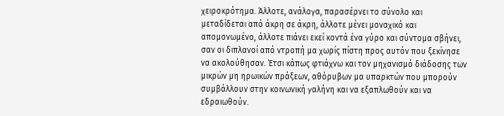χειροκρότημα. Άλλοτε, ανάλογα, παρασέρνει το σύνολο και μεταδίδεται από άκρη σε άκρη, άλλοτε μένει μοναχικό και απομονωμένο, άλλοτε πιάνει εκεί κοντά ένα γύρο και σύντομα σβήνει, σαν οι διπλανοί από ντροπή μα χωρίς πίστη προς αυτόν που ξεκίνησε να ακολούθησαν. Έτσι κάπως φτιάχνω και τον μηχανισμό διάδοσης των μικρών μη ηρωικών πράξεων, αθόρυβων μα υπαρκτών που μπορούν συμβάλλουν στην κοινωνική γαλήνη και να εξαπλωθούν και να εδραιωθούν.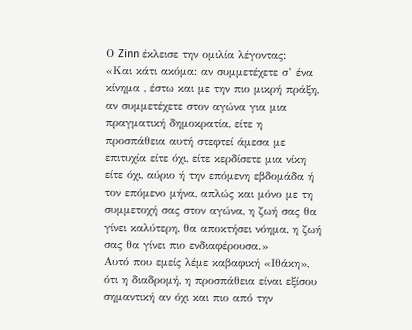Ο Zinn έκλεισε την ομιλία λέγοντας:
«Και κάτι ακόμα: αν συμμετέχετε σ’ ένα κίνημα , έστω και με την πιο μικρή πράξη, αν συμμετέχετε στον αγώνα για μια πραγματική δημοκρατία, είτε η προσπάθεια αυτή στεφτεί άμεσα με επιτυχία είτε όχι, είτε κερδίσετε μια νίκη είτε όχι, αύριο ή την επόμενη εβδομάδα ή τον επόμενο μήνα, απλώς και μόνο με τη συμμετοχή σας στον αγώνα, η ζωή σας θα γίνει καλύτερη, θα αποκτήσει νόημα, η ζωή σας θα γίνει πιο ενδιαφέρουσα.»
Αυτό που εμείς λέμε καβαφική «Ιθάκη», ότι η διαδρομή, η προσπάθεια είναι εξίσου σημαντική αν όχι και πιο από την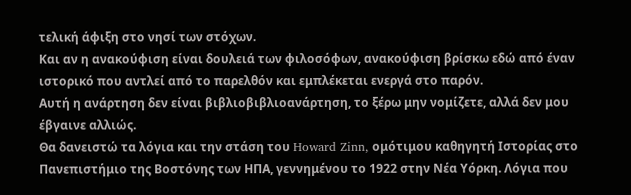τελική άφιξη στο νησί των στόχων.
Και αν η ανακούφιση είναι δουλειά των φιλοσόφων, ανακούφιση βρίσκω εδώ από έναν ιστορικό που αντλεί από το παρελθόν και εμπλέκεται ενεργά στο παρόν.
Αυτή η ανάρτηση δεν είναι βιβλιοβιβλιοανάρτηση, το ξέρω μην νομίζετε, αλλά δεν μου έβγαινε αλλιώς.
Θα δανειστώ τα λόγια και την στάση του Howard Zinn, ομότιμου καθηγητή Ιστορίας στο Πανεπιστήμιο της Βοστόνης των ΗΠΑ, γεννημένου το 1922 στην Νέα Υόρκη. Λόγια που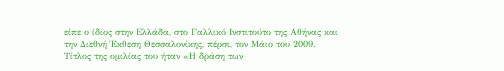είπε ο ίδιος στην Ελλάδα, στο Γαλλικό Ινστιτούτο της Αθήνας και την Διεθνή Έκθεση Θεσσαλονίκης, πέρσι, τον Μάιο του 2009. Τίτλος της ομιλίας του ήταν «Η δράση των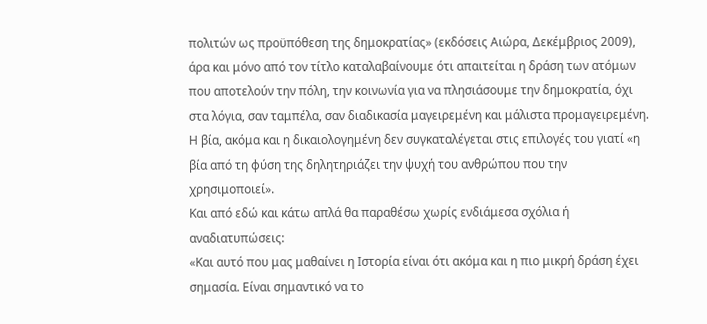πολιτών ως προϋπόθεση της δημοκρατίας» (εκδόσεις Αιώρα, Δεκέμβριος 2009), άρα και μόνο από τον τίτλο καταλαβαίνουμε ότι απαιτείται η δράση των ατόμων που αποτελούν την πόλη, την κοινωνία για να πλησιάσουμε την δημοκρατία, όχι στα λόγια, σαν ταμπέλα, σαν διαδικασία μαγειρεμένη και μάλιστα προμαγειρεμένη. Η βία, ακόμα και η δικαιολογημένη δεν συγκαταλέγεται στις επιλογές του γιατί «η βία από τη φύση της δηλητηριάζει την ψυχή του ανθρώπου που την χρησιμοποιεί».
Και από εδώ και κάτω απλά θα παραθέσω χωρίς ενδιάμεσα σχόλια ή αναδιατυπώσεις:
«Και αυτό που μας μαθαίνει η Ιστορία είναι ότι ακόμα και η πιο μικρή δράση έχει σημασία. Είναι σημαντικό να το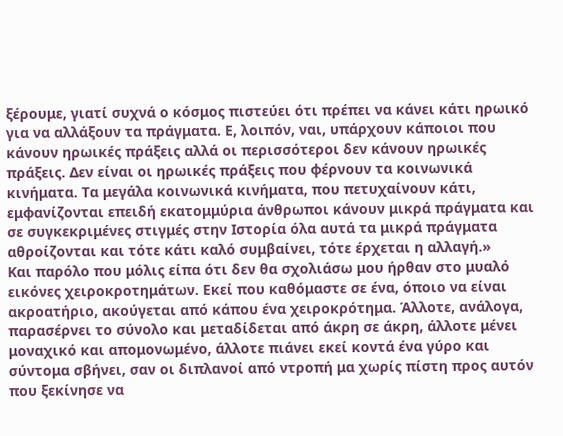ξέρουμε, γιατί συχνά ο κόσμος πιστεύει ότι πρέπει να κάνει κάτι ηρωικό για να αλλάξουν τα πράγματα. Ε, λοιπόν, ναι, υπάρχουν κάποιοι που κάνουν ηρωικές πράξεις αλλά οι περισσότεροι δεν κάνουν ηρωικές πράξεις. Δεν είναι οι ηρωικές πράξεις που φέρνουν τα κοινωνικά κινήματα. Τα μεγάλα κοινωνικά κινήματα, που πετυχαίνουν κάτι, εμφανίζονται επειδή εκατομμύρια άνθρωποι κάνουν μικρά πράγματα και σε συγκεκριμένες στιγμές στην Ιστορία όλα αυτά τα μικρά πράγματα αθροίζονται και τότε κάτι καλό συμβαίνει, τότε έρχεται η αλλαγή.»
Και παρόλο που μόλις είπα ότι δεν θα σχολιάσω μου ήρθαν στο μυαλό εικόνες χειροκροτημάτων. Εκεί που καθόμαστε σε ένα, όποιο να είναι ακροατήριο, ακούγεται από κάπου ένα χειροκρότημα. Άλλοτε, ανάλογα, παρασέρνει το σύνολο και μεταδίδεται από άκρη σε άκρη, άλλοτε μένει μοναχικό και απομονωμένο, άλλοτε πιάνει εκεί κοντά ένα γύρο και σύντομα σβήνει, σαν οι διπλανοί από ντροπή μα χωρίς πίστη προς αυτόν που ξεκίνησε να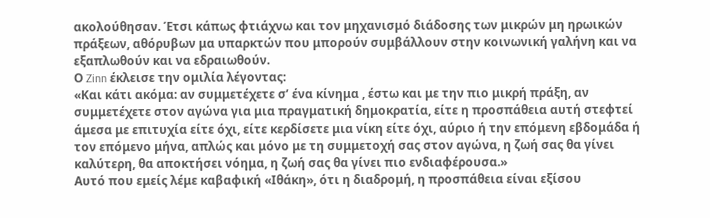ακολούθησαν. Έτσι κάπως φτιάχνω και τον μηχανισμό διάδοσης των μικρών μη ηρωικών πράξεων, αθόρυβων μα υπαρκτών που μπορούν συμβάλλουν στην κοινωνική γαλήνη και να εξαπλωθούν και να εδραιωθούν.
Ο Zinn έκλεισε την ομιλία λέγοντας:
«Και κάτι ακόμα: αν συμμετέχετε σ’ ένα κίνημα , έστω και με την πιο μικρή πράξη, αν συμμετέχετε στον αγώνα για μια πραγματική δημοκρατία, είτε η προσπάθεια αυτή στεφτεί άμεσα με επιτυχία είτε όχι, είτε κερδίσετε μια νίκη είτε όχι, αύριο ή την επόμενη εβδομάδα ή τον επόμενο μήνα, απλώς και μόνο με τη συμμετοχή σας στον αγώνα, η ζωή σας θα γίνει καλύτερη, θα αποκτήσει νόημα, η ζωή σας θα γίνει πιο ενδιαφέρουσα.»
Αυτό που εμείς λέμε καβαφική «Ιθάκη», ότι η διαδρομή, η προσπάθεια είναι εξίσου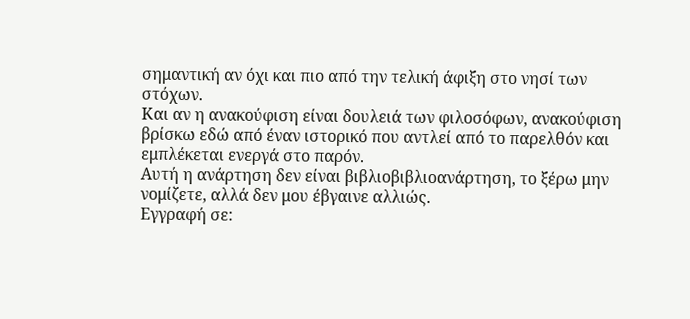σημαντική αν όχι και πιο από την τελική άφιξη στο νησί των στόχων.
Και αν η ανακούφιση είναι δουλειά των φιλοσόφων, ανακούφιση βρίσκω εδώ από έναν ιστορικό που αντλεί από το παρελθόν και εμπλέκεται ενεργά στο παρόν.
Αυτή η ανάρτηση δεν είναι βιβλιοβιβλιοανάρτηση, το ξέρω μην νομίζετε, αλλά δεν μου έβγαινε αλλιώς.
Εγγραφή σε: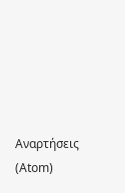Αναρτήσεις (Atom)